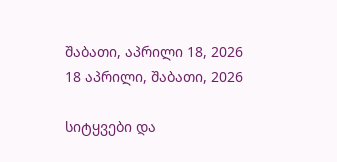შაბათი, აპრილი 18, 2026
18 აპრილი, შაბათი, 2026

სიტყვები და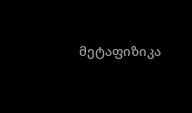მეტაფიზიკა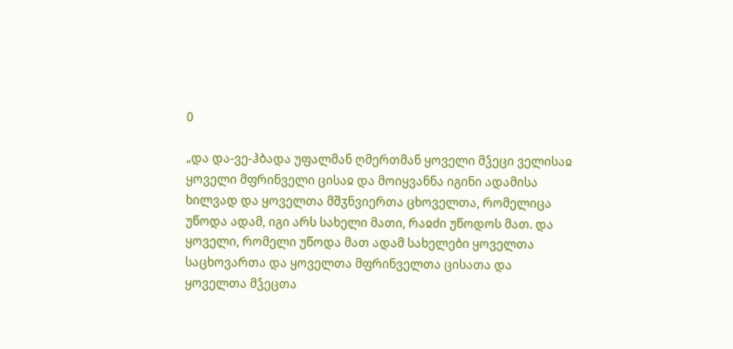0

„და და-ვე-ჰბადა უფალმან ღმერთმან ყოველი მჴეცი ველისაჲ ყოველი მფრინველი ცისაჲ და მოიყვანნა იგინი ადამისა ხილვად და ყოველთა მშჳნვიერთა ცხოველთა, რომელიცა უწოდა ადამ, იგი არს სახელი მათი, რაჲძი უწოდოს მათ. და ყოველი, რომელი უწოდა მათ ადამ სახელები ყოველთა საცხოვართა და ყოველთა მფრინველთა ცისათა და ყოველთა მჴეცთა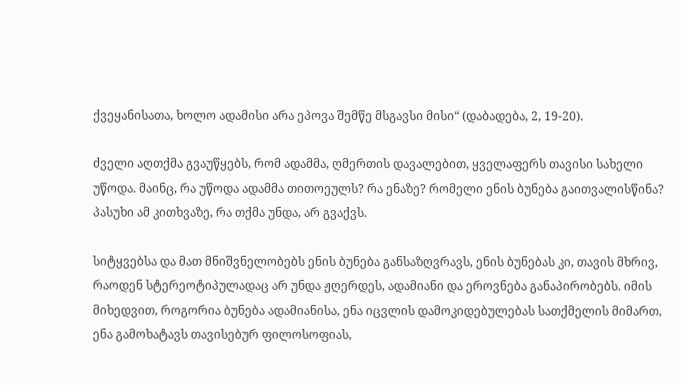ქვეყანისათა, ხოლო ადამისი არა ეპოვა შემწე მსგავსი მისი“ (დაბადება, 2, 19-20).

ძველი აღთქმა გვაუწყებს, რომ ადამმა, ღმერთის დავალებით, ყველაფერს თავისი სახელი უწოდა. მაინც, რა უწოდა ადამმა თითოეულს? რა ენაზე? რომელი ენის ბუნება გაითვალისწინა? პასუხი ამ კითხვაზე, რა თქმა უნდა, არ გვაქვს.

სიტყვებსა და მათ მნიშვნელობებს ენის ბუნება განსაზღვრავს, ენის ბუნებას კი, თავის მხრივ, რაოდენ სტერეოტიპულადაც არ უნდა ჟღერდეს, ადამიანი და ეროვნება განაპირობებს. იმის მიხედვით, როგორია ბუნება ადამიანისა, ენა იცვლის დამოკიდებულებას სათქმელის მიმართ, ენა გამოხატავს თავისებურ ფილოსოფიას,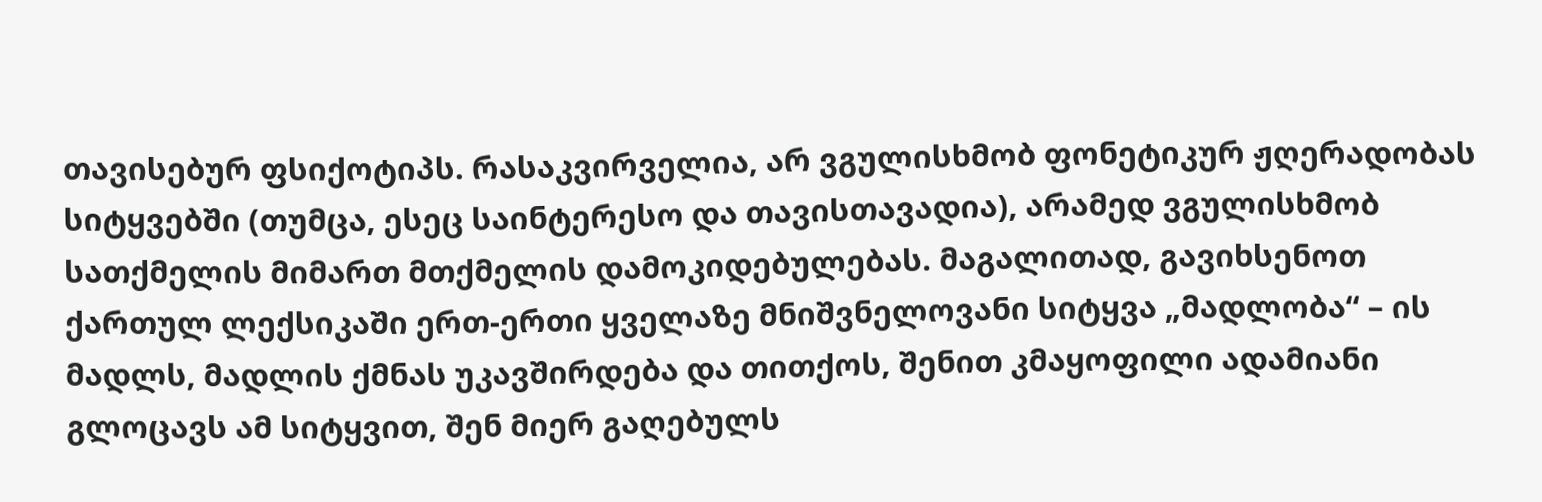თავისებურ ფსიქოტიპს. რასაკვირველია, არ ვგულისხმობ ფონეტიკურ ჟღერადობას სიტყვებში (თუმცა, ესეც საინტერესო და თავისთავადია), არამედ ვგულისხმობ სათქმელის მიმართ მთქმელის დამოკიდებულებას. მაგალითად, გავიხსენოთ ქართულ ლექსიკაში ერთ-ერთი ყველაზე მნიშვნელოვანი სიტყვა „მადლობა“ – ის მადლს, მადლის ქმნას უკავშირდება და თითქოს, შენით კმაყოფილი ადამიანი გლოცავს ამ სიტყვით, შენ მიერ გაღებულს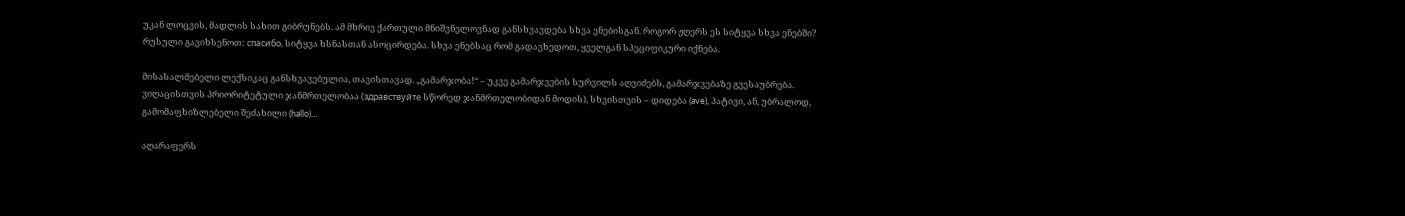უკან ლოცვის, მადლის სახით გიბრუნებს. ამ მხრივ ქართული მნიშვნელოვნად განსხვავდება სხვა ენებისგან. როგორ ჟღერს ეს სიტყვა სხვა ენებში? რუსული გავიხსენოთ: спасибо, სიტყვა ხსნასთან ასოცირდება. სხვა ენებსაც რომ გადავხედოთ, ყველგან სპეციფიკური იქნება.

მისასალმებელი ლექსიკაც განსხვავებულია, თავისთავად. „გამარჯობა!“ – უკვე გამარჯვების სურვილს აღვიძებს, გამარჯვებაზე გვესაუბრება. ვიღაცისთვის პრიორიტეტული ჯანმრთელობაა (здравствуйте სწორედ ჯანმრთელობიდან მოდის), სხვისთვის – დიდება (ave), პატივი, ან, უბრალოდ, გამომაფხიზლებელი შეძახილი (hallo)…

აღარაფერს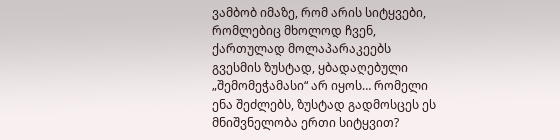ვამბობ იმაზე, რომ არის სიტყვები, რომლებიც მხოლოდ ჩვენ, ქართულად მოლაპარაკეებს გვესმის ზუსტად, ყბადაღებული „შემომეჭამასი“ არ იყოს… რომელი ენა შეძლებს, ზუსტად გადმოსცეს ეს მნიშვნელობა ერთი სიტყვით?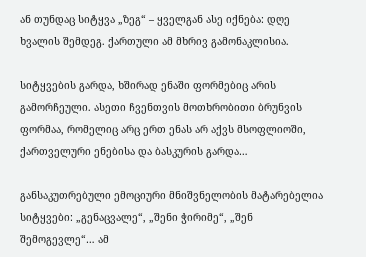ან თუნდაც სიტყვა „ზეგ“ – ყველგან ასე იქნება: დღე ხვალის შემდეგ. ქართული ამ მხრივ გამონაკლისია.

სიტყვების გარდა, ხშირად ენაში ფორმებიც არის გამორჩეული. ასეთი ჩვენთვის მოთხრობითი ბრუნვის ფორმაა, რომელიც არც ერთ ენას არ აქვს მსოფლიოში, ქართველური ენებისა და ბასკურის გარდა…

განსაკუთრებული ემოციური მნიშვნელობის მატარებელია სიტყვები: „გენაცვალე“, „შენი ჭირიმე“, „შენ შემოგევლე“… ამ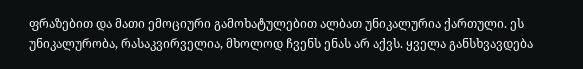ფრაზებით და მათი ემოციური გამოხატულებით ალბათ უნიკალურია ქართული. ეს უნიკალურობა, რასაკვირველია, მხოლოდ ჩვენს ენას არ აქვს. ყველა განსხვავდება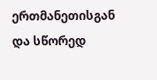ერთმანეთისგან და სწორედ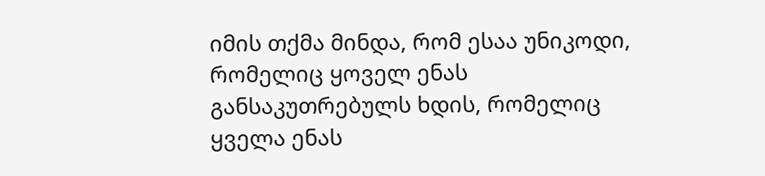იმის თქმა მინდა, რომ ესაა უნიკოდი, რომელიც ყოველ ენას განსაკუთრებულს ხდის, რომელიც ყველა ენას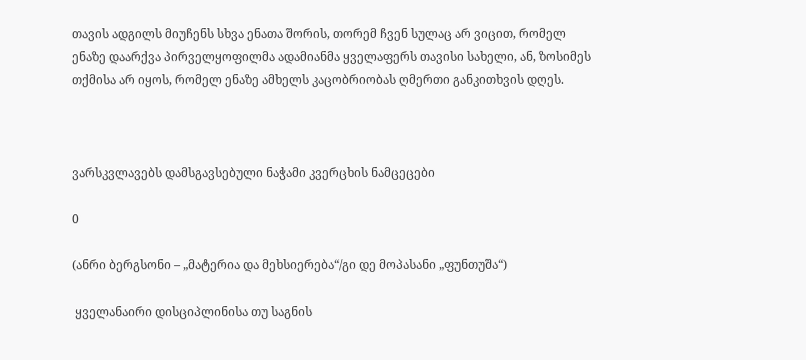თავის ადგილს მიუჩენს სხვა ენათა შორის, თორემ ჩვენ სულაც არ ვიცით, რომელ ენაზე დაარქვა პირველყოფილმა ადამიანმა ყველაფერს თავისი სახელი, ან, ზოსიმეს თქმისა არ იყოს, რომელ ენაზე ამხელს კაცობრიობას ღმერთი განკითხვის დღეს.



ვარსკვლავებს დამსგავსებული ნაჭამი კვერცხის ნამცეცები

0

(ანრი ბერგსონი – „მატერია და მეხსიერება“/გი დე მოპასანი „ფუნთუშა“)

 ყველანაირი დისციპლინისა თუ საგნის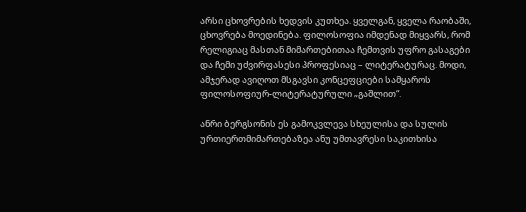არსი ცხოვრების ხედვის კუთხეა. ყველგან, ყველა რაობაში, ცხოვრება მოედინება. ფილოსოფია იმდენად მიყვარს, რომ რელიგიაც მასთან მიმართებითაა ჩემთვის უფრო გასაგები და ჩემი უძვირფასესი პროფესიაც – ლიტერატურაც. მოდი, ამჯერად ავიღოთ მსგავსი კონცეფციები სამყაროს ფილოსოფიურ-ლიტერატურული „გაშლით“.

ანრი ბერგსონის ეს გამოკვლევა სხეულისა და სულის ურთიერთმიმართებაზეა ანუ უმთავრესი საკითხისა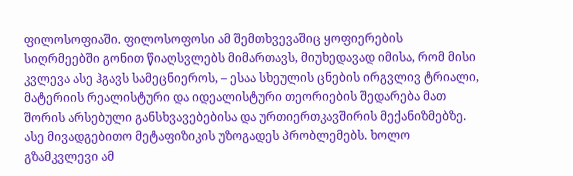ფილოსოფიაში. ფილოსოფოსი ამ შემთხვევაშიც ყოფიერების სიღრმეებში გონით წიაღსვლებს მიმართავს, მიუხედავად იმისა, რომ მისი კვლევა ასე ჰგავს სამეცნიეროს, – ესაა სხეულის ცნების ირგვლივ ტრიალი, მატერიის რეალისტური და იდეალისტური თეორიების შედარება მათ შორის არსებული განსხვავებებისა და ურთიერთკავშირის მექანიზმებზე. ასე მივადგებითო მეტაფიზიკის უზოგადეს პრობლემებს. ხოლო გზამკვლევი ამ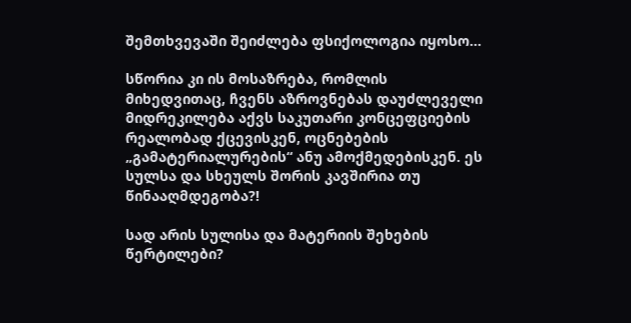შემთხვევაში შეიძლება ფსიქოლოგია იყოსო…

სწორია კი ის მოსაზრება, რომლის მიხედვითაც, ჩვენს აზროვნებას დაუძლეველი მიდრეკილება აქვს საკუთარი კონცეფციების რეალობად ქცევისკენ, ოცნებების „გამატერიალურების“ ანუ ამოქმედებისკენ. ეს სულსა და სხეულს შორის კავშირია თუ წინააღმდეგობა?!

სად არის სულისა და მატერიის შეხების წერტილები?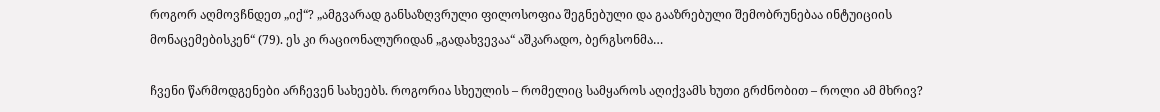როგორ აღმოვჩნდეთ „იქ“? „ამგვარად განსაზღვრული ფილოსოფია შეგნებული და გააზრებული შემობრუნებაა ინტუიციის მონაცემებისკენ“ (79). ეს კი რაციონალურიდან „გადახვევაა“ აშკარადო, ბერგსონმა…

ჩვენი წარმოდგენები არჩევენ სახეებს. როგორია სხეულის – რომელიც სამყაროს აღიქვამს ხუთი გრძნობით – როლი ამ მხრივ?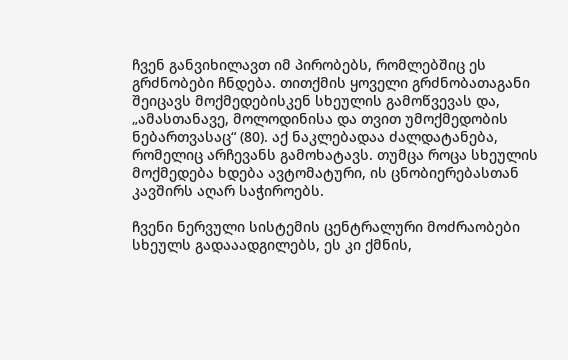ჩვენ განვიხილავთ იმ პირობებს, რომლებშიც ეს გრძნობები ჩნდება. თითქმის ყოველი გრძნობათაგანი შეიცავს მოქმედებისკენ სხეულის გამოწვევას და, „ამასთანავე, მოლოდინისა და თვით უმოქმედობის ნებართვასაც“ (80). აქ ნაკლებადაა ძალდატანება, რომელიც არჩევანს გამოხატავს. თუმცა როცა სხეულის მოქმედება ხდება ავტომატური, ის ცნობიერებასთან კავშირს აღარ საჭიროებს.

ჩვენი ნერვული სისტემის ცენტრალური მოძრაობები სხეულს გადააადგილებს, ეს კი ქმნის,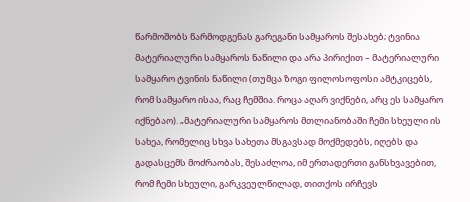წარმოშობს წარმოდგენას გარეგანი სამყაროს შესახებ; ტვინია მატერიალური სამყაროს ნაწილი და არა პირიქით – მატერიალური სამყარო ტვინის ნაწილი (თუმცა ზოგი ფილოსოფოსი ამტკიცებს, რომ სამყარო ისაა, რაც ჩემშია. როცა აღარ ვიქნები, არც ეს სამყარო იქნებაო). „მატერიალური სამყაროს მთლიანობაში ჩემი სხეული ის სახეა, რომელიც სხვა სახეთა მსგავსად მოქმედებს, იღებს და გადასცემს მოძრაობას, შესაძლოა, იმ ერთადერთი განსხვავებით, რომ ჩემი სხეული, გარკვეულწილად, თითქოს ირჩევს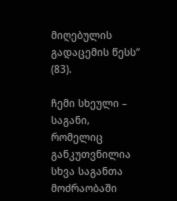მიღებულის გადაცემის წესს“ (83).

ჩემი სხეული – საგანი, რომელიც განკუთვნილია სხვა საგანთა მოძრაობაში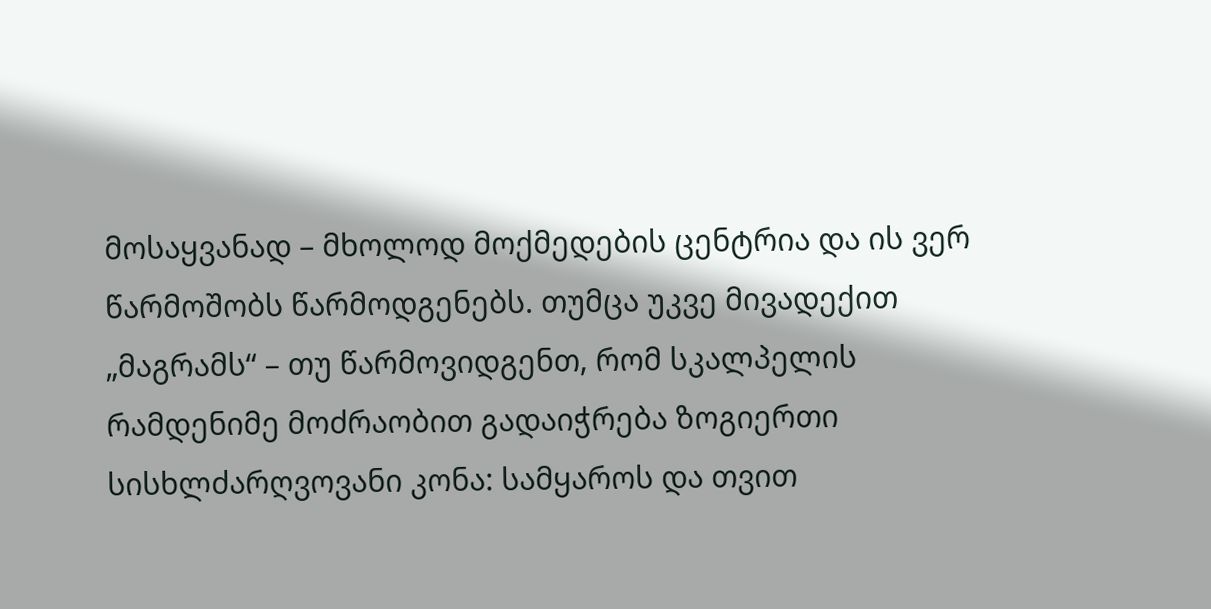მოსაყვანად – მხოლოდ მოქმედების ცენტრია და ის ვერ წარმოშობს წარმოდგენებს. თუმცა უკვე მივადექით „მაგრამს“ – თუ წარმოვიდგენთ, რომ სკალპელის რამდენიმე მოძრაობით გადაიჭრება ზოგიერთი სისხლძარღვოვანი კონა: სამყაროს და თვით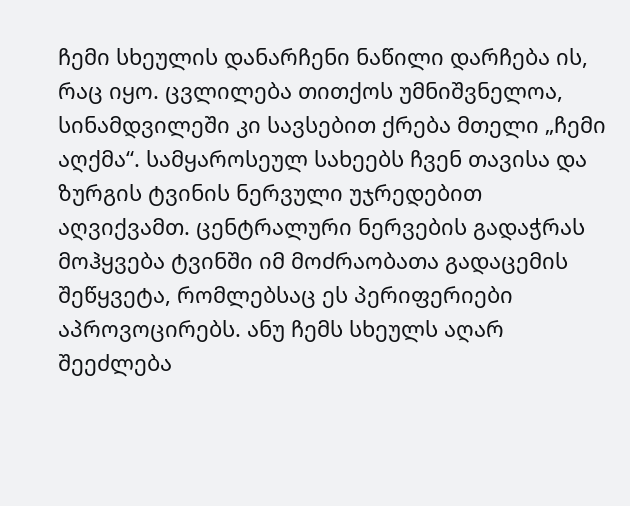ჩემი სხეულის დანარჩენი ნაწილი დარჩება ის, რაც იყო. ცვლილება თითქოს უმნიშვნელოა, სინამდვილეში კი სავსებით ქრება მთელი „ჩემი აღქმა“. სამყაროსეულ სახეებს ჩვენ თავისა და ზურგის ტვინის ნერვული უჯრედებით აღვიქვამთ. ცენტრალური ნერვების გადაჭრას მოჰყვება ტვინში იმ მოძრაობათა გადაცემის შეწყვეტა, რომლებსაც ეს პერიფერიები აპროვოცირებს. ანუ ჩემს სხეულს აღარ შეეძლება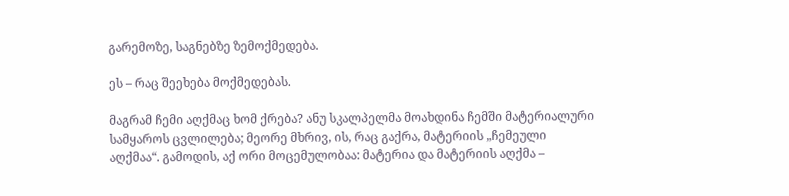გარემოზე, საგნებზე ზემოქმედება.

ეს – რაც შეეხება მოქმედებას.

მაგრამ ჩემი აღქმაც ხომ ქრება? ანუ სკალპელმა მოახდინა ჩემში მატერიალური სამყაროს ცვლილება; მეორე მხრივ, ის, რაც გაქრა, მატერიის „ჩემეული აღქმაა“. გამოდის, აქ ორი მოცემულობაა: მატერია და მატერიის აღქმა –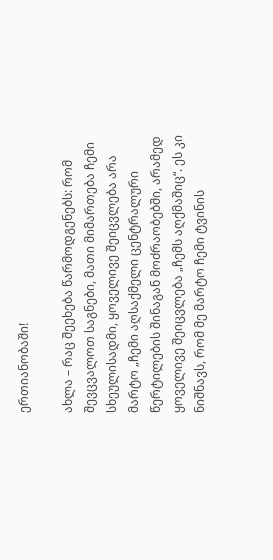ერთიანობაში!

ახლა – რაც შეეხება წარმოდგენებს: რომ შევცვალოთ საგნები, მათი მიმართება ჩემი სხეულისადმი, ყოველივე შეიცვლება არა მარტო „ჩემი აღსაქმელი ცენტრალური წერტილების შინაგან მოძრაობებში, არამედ ყოველივე შეიცვლება „ჩემს აღქმაშიც“. ეს კი ნიშნავს, რომ მე მარტო ჩემი ტვინის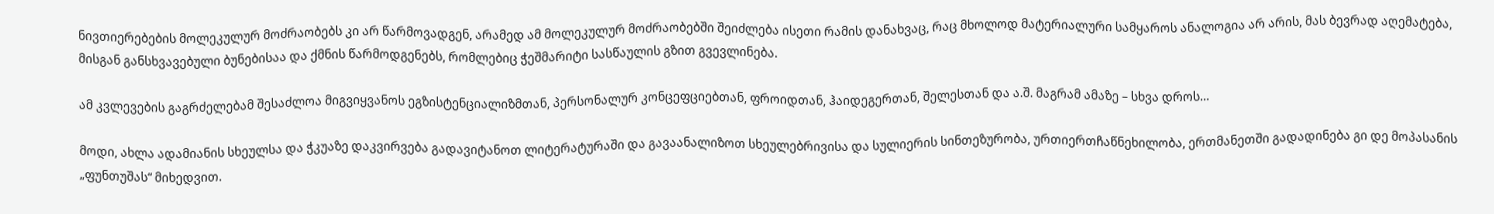ნივთიერებების მოლეკულურ მოძრაობებს კი არ წარმოვადგენ, არამედ ამ მოლეკულურ მოძრაობებში შეიძლება ისეთი რამის დანახვაც, რაც მხოლოდ მატერიალური სამყაროს ანალოგია არ არის, მას ბევრად აღემატება, მისგან განსხვავებული ბუნებისაა და ქმნის წარმოდგენებს, რომლებიც ჭეშმარიტი სასწაულის გზით გვევლინება.

ამ კვლევების გაგრძელებამ შესაძლოა მიგვიყვანოს ეგზისტენციალიზმთან, პერსონალურ კონცეფციებთან, ფროიდთან, ჰაიდეგერთან, შელესთან და ა.შ. მაგრამ ამაზე – სხვა დროს…

მოდი, ახლა ადამიანის სხეულსა და ჭკუაზე დაკვირვება გადავიტანოთ ლიტერატურაში და გავაანალიზოთ სხეულებრივისა და სულიერის სინთეზურობა, ურთიერთჩაწნეხილობა, ერთმანეთში გადადინება გი დე მოპასანის „ფუნთუშას“ მიხედვით.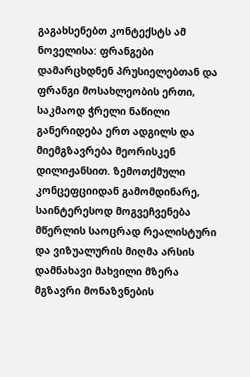გაგახსენებთ კონტექსტს ამ ნოველისა: ფრანგები დამარცხდნენ პრუსიელებთან და ფრანგი მოსახლეობის ერთი, საკმაოდ ჭრელი ნაწილი განერიდება ერთ ადგილს და მიემგზავრება მეორისკენ დილიჟანსით. ზემოთქმული კონცეფციიდან გამომდინარე, საინტერესოდ მოგვეჩვენება მწერლის საოცრად რეალისტური და ვიზუალურის მიღმა არსის დამნახავი მახვილი მზერა მგზავრი მონაზვნების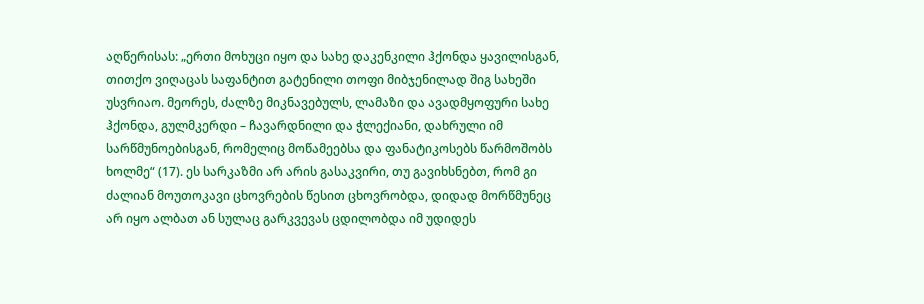აღწერისას: „ერთი მოხუცი იყო და სახე დაკენკილი ჰქონდა ყავილისგან, თითქო ვიღაცას საფანტით გატენილი თოფი მიბჯენილად შიგ სახეში უსვრიაო. მეორეს, ძალზე მიკნავებულს, ლამაზი და ავადმყოფური სახე ჰქონდა, გულმკერდი – ჩავარდნილი და ჭლექიანი, დახრული იმ სარწმუნოებისგან, რომელიც მოწამეებსა და ფანატიკოსებს წარმოშობს ხოლმე“ (17). ეს სარკაზმი არ არის გასაკვირი, თუ გავიხსნებთ, რომ გი ძალიან მოუთოკავი ცხოვრების წესით ცხოვრობდა, დიდად მორწმუნეც არ იყო ალბათ ან სულაც გარკვევას ცდილობდა იმ უდიდეს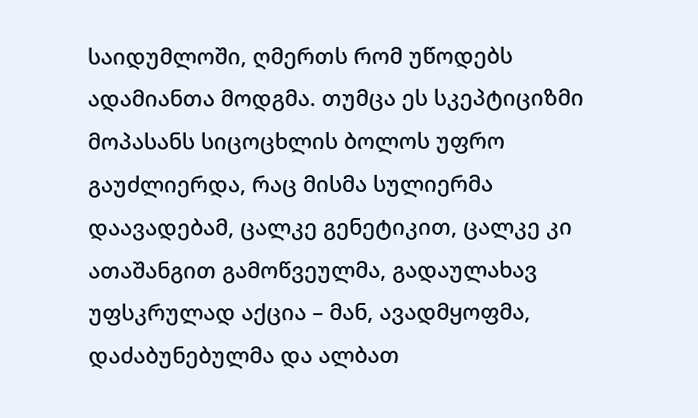საიდუმლოში, ღმერთს რომ უწოდებს ადამიანთა მოდგმა. თუმცა ეს სკეპტიციზმი მოპასანს სიცოცხლის ბოლოს უფრო გაუძლიერდა, რაც მისმა სულიერმა დაავადებამ, ცალკე გენეტიკით, ცალკე კი ათაშანგით გამოწვეულმა, გადაულახავ უფსკრულად აქცია – მან, ავადმყოფმა, დაძაბუნებულმა და ალბათ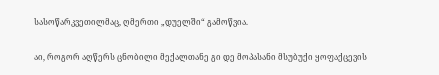სასოწარკვეთილმაც, ღმერთი „დუელში“ გამოწვია.

აი, როგორ აღწერს ცნობილი მექალთანე გი დე მოპასანი მსუბუქი ყოფაქცევის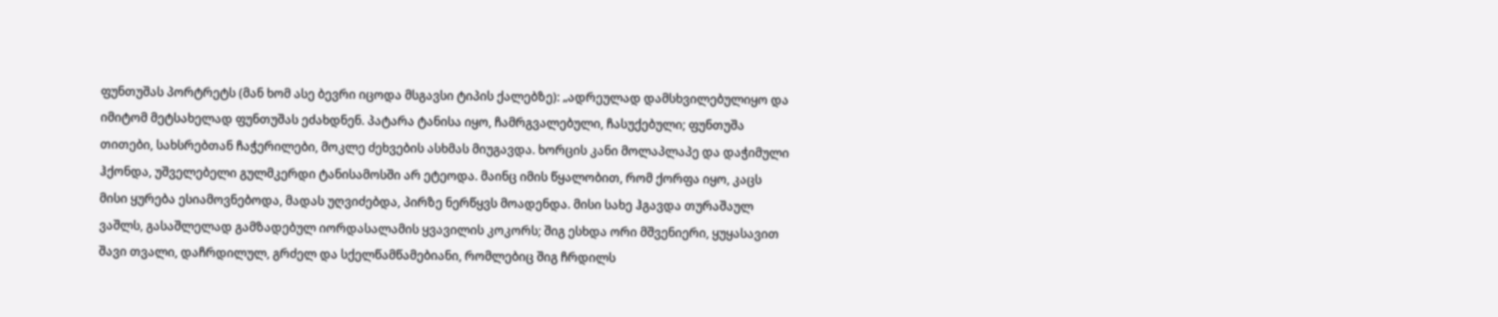ფუნთუშას პორტრეტს (მან ხომ ასე ბევრი იცოდა მსგავსი ტიპის ქალებზე): „ადრეულად დამსხვილებულიყო და იმიტომ მეტსახელად ფუნთუშას ეძახდნენ. პატარა ტანისა იყო, ჩამრგვალებული, ჩასუქებული; ფუნთუშა თითები, სახსრებთან ჩაჭერილები, მოკლე ძეხვების ასხმას მიუგავდა. ხორცის კანი მოლაპლაპე და დაჭიმული ჰქონდა, უშველებელი გულმკერდი ტანისამოსში არ ეტეოდა. მაინც იმის წყალობით, რომ ქორფა იყო, კაცს მისი ყურება ესიამოვნებოდა, მადას უღვიძებდა, პირზე ნერწყვს მოადენდა. მისი სახე ჰგავდა თურაშაულ ვაშლს, გასაშლელად გამზადებულ იორდასალამის ყვავილის კოკორს; შიგ ესხდა ორი მშვენიერი, ყუყასავით შავი თვალი, დაჩრდილულ, გრძელ და სქელწამწამებიანი, რომლებიც შიგ ჩრდილს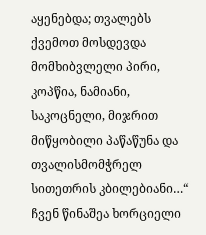აყენებდა; თვალებს ქვემოთ მოსდევდა მომხიბვლელი პირი, კოპწია, ნამიანი, საკოცნელი, მიჯრით მიწყობილი პაწაწუნა და თვალისმომჭრელ სითეთრის კბილებიანი…“ ჩვენ წინაშეა ხორციელი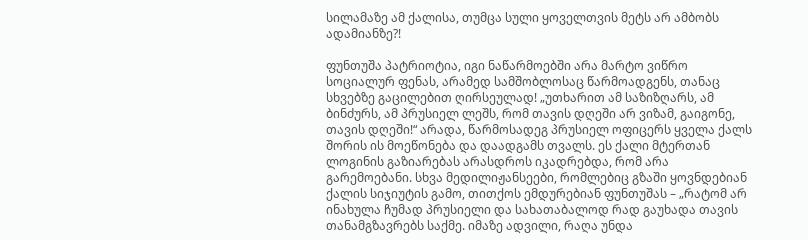სილამაზე ამ ქალისა, თუმცა სული ყოველთვის მეტს არ ამბობს ადამიანზე?!

ფუნთუშა პატრიოტია, იგი ნაწარმოებში არა მარტო ვიწრო სოციალურ ფენას, არამედ სამშობლოსაც წარმოადგენს, თანაც სხვებზე გაცილებით ღირსეულად! „უთხარით ამ საზიზღარს, ამ ბინძურს, ამ პრუსიელ ლეშს, რომ თავის დღეში არ ვიზამ, გაიგონე, თავის დღეში!“ არადა, წარმოსადეგ პრუსიელ ოფიცერს ყველა ქალს შორის ის მოეწონება და დაადგამს თვალს. ეს ქალი მტერთან ლოგინის გაზიარებას არასდროს იკადრებდა, რომ არა გარემოებანი. სხვა მედილიჟანსეები, რომლებიც გზაში ყოვნდებიან ქალის სიჯიუტის გამო, თითქოს ემდურებიან ფუნთუშას – „რატომ არ ინახულა ჩუმად პრუსიელი და სახათაბალოდ რად გაუხადა თავის თანამგზავრებს საქმე. იმაზე ადვილი, რაღა უნდა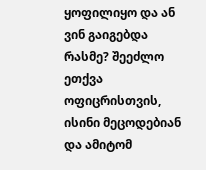ყოფილიყო და ან ვინ გაიგებდა რასმე? შეეძლო ეთქვა ოფიცრისთვის, ისინი მეცოდებიან და ამიტომ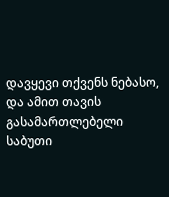დავყევი თქვენს ნებასო, და ამით თავის გასამართლებელი საბუთი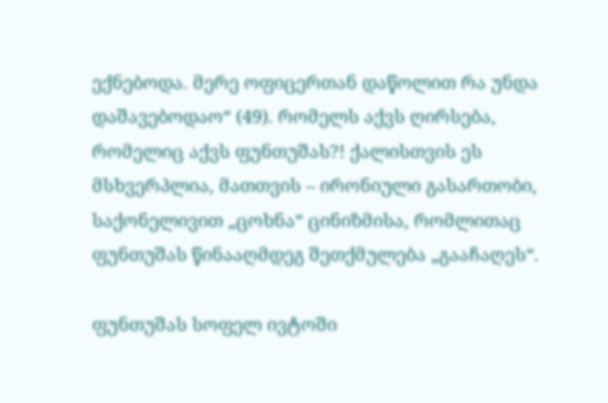ექნებოდა. მერე ოფიცერთან დაწოლით რა უნდა დაშავებოდაო“ (49). რომელს აქვს ღირსება, რომელიც აქვს ფუნთუშას?! ქალისთვის ეს მსხვერპლია, მათთვის – ირონიული გასართობი, საქონელივით „ცოხნა“ ცინიზმისა, რომლითაც ფუნთუშას წინააღმდეგ შეთქმულება „გააჩაღეს“.

ფუნთუშას სოფელ ივტოში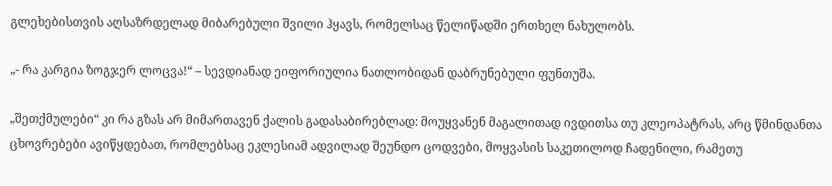გლეხებისთვის აღსაზრდელად მიბარებული შვილი ჰყავს, რომელსაც წელიწადში ერთხელ ნახულობს.

„- რა კარგია ზოგჯერ ლოცვა!“ – სევდიანად ეიფორიულია ნათლობიდან დაბრუნებული ფუნთუშა.

„შეთქმულები“ კი რა გზას არ მიმართავენ ქალის გადასაბირებლად: მოუყვანენ მაგალითად ივდითსა თუ კლეოპატრას, არც წმინდანთა ცხოვრებები ავიწყდებათ, რომლებსაც ეკლესიამ ადვილად შეუნდო ცოდვები, მოყვასის საკეთილოდ ჩადენილი, რამეთუ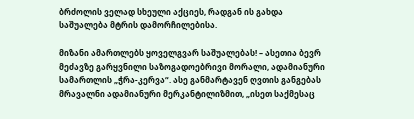ბრძოლის ველად სხეული აქციეს, რადგან ის გახდა საშუალება მტრის დამორჩილებისა.

მიზანი ამართლებს ყოველგვარ საშუალებას! – ასეთია ბევრ მეძავზე გარყვნილი საზოგადოებრივი მორალი, ადამიანური სამართლის „ჭრა-კერვა“. ასე განმარტავენ ღვთის განგებას მრავალნი ადამიანური მერკანტილიზმით, „ისეთ საქმესაც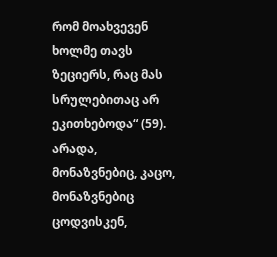რომ მოახვევენ ხოლმე თავს ზეციერს, რაც მას სრულებითაც არ ეკითხებოდა“ (59). არადა, მონაზვნებიც, კაცო, მონაზვნებიც ცოდვისკენ,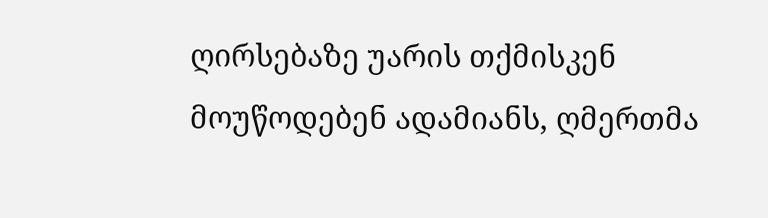ღირსებაზე უარის თქმისკენ მოუწოდებენ ადამიანს, ღმერთმა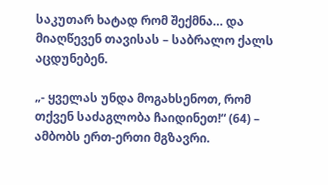საკუთარ ხატად რომ შექმნა… და მიაღწევენ თავისას – საბრალო ქალს აცდუნებენ.

„- ყველას უნდა მოგახსენოთ, რომ თქვენ საძაგლობა ჩაიდინეთ!“ (64) – ამბობს ერთ-ერთი მგზავრი.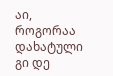აი, როგორაა დახატული გი დე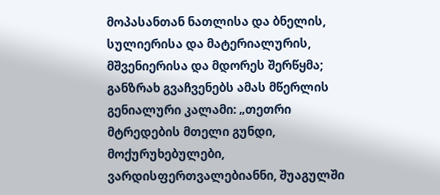მოპასანთან ნათლისა და ბნელის, სულიერისა და მატერიალურის, მშვენიერისა და მდორეს შერწყმა; განზრახ გვაჩვენებს ამას მწერლის გენიალური კალამი: „თეთრი მტრედების მთელი გუნდი, მოქურუხებულები, ვარდისფერთვალებიანნი, შუაგულში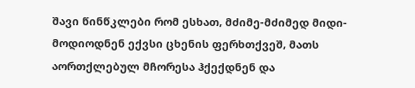შავი წინწკლები რომ ესხათ, მძიმე-მძიმედ მიდი-მოდიოდნენ ექვსი ცხენის ფერხთქვეშ, მათს აორთქლებულ მჩორესა ჰქექდნენ და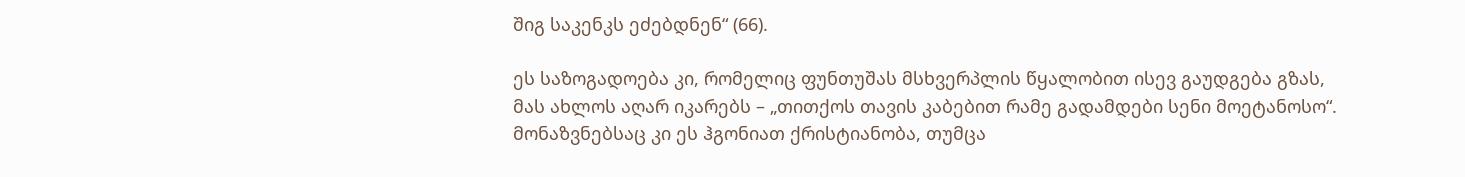შიგ საკენკს ეძებდნენ“ (66).

ეს საზოგადოება კი, რომელიც ფუნთუშას მსხვერპლის წყალობით ისევ გაუდგება გზას, მას ახლოს აღარ იკარებს – „თითქოს თავის კაბებით რამე გადამდები სენი მოეტანოსო“. მონაზვნებსაც კი ეს ჰგონიათ ქრისტიანობა, თუმცა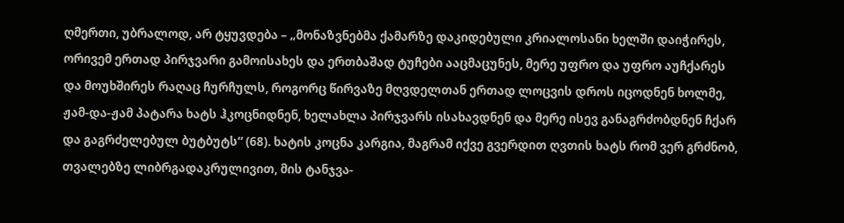ღმერთი, უბრალოდ, არ ტყუვდება – „მონაზვნებმა ქამარზე დაკიდებული კრიალოსანი ხელში დაიჭირეს, ორივემ ერთად პირჯვარი გამოისახეს და ერთბაშად ტუჩები ააცმაცუნეს, მერე უფრო და უფრო აუჩქარეს და მოუხშირეს რაღაც ჩურჩულს, როგორც წირვაზე მღვდელთან ერთად ლოცვის დროს იცოდნენ ხოლმე, ჟამ-და-ჟამ პატარა ხატს ჰკოცნიდნენ, ხელახლა პირჯვარს ისახავდნენ და მერე ისევ განაგრძობდნენ ჩქარ და გაგრძელებულ ბუტბუტს“ (68). ხატის კოცნა კარგია, მაგრამ იქვე გვერდით ღვთის ხატს რომ ვერ გრძნობ, თვალებზე ლიბრგადაკრულივით, მის ტანჯვა-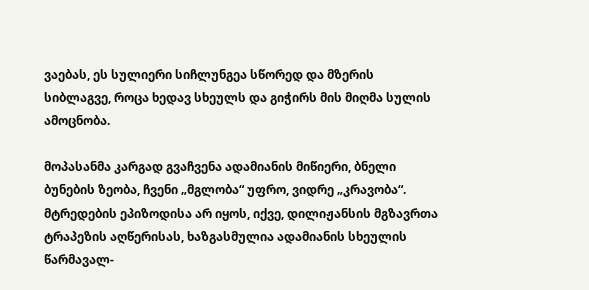ვაებას, ეს სულიერი სიჩლუნგეა სწორედ და მზერის სიბლაგვე, როცა ხედავ სხეულს და გიჭირს მის მიღმა სულის ამოცნობა.

მოპასანმა კარგად გვაჩვენა ადამიანის მიწიერი, ბნელი ბუნების ზეობა, ჩვენი „მგლობა“ უფრო, ვიდრე „კრავობა“. მტრედების ეპიზოდისა არ იყოს, იქვე, დილიჟანსის მგზავრთა ტრაპეზის აღწერისას, ხაზგასმულია ადამიანის სხეულის წარმავალ-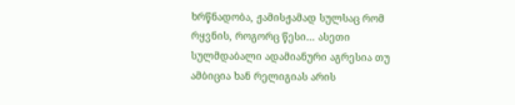ხრწნადობა, ჟამისჟამად სულსაც რომ რყვნის, როგორც წესი… ასეთი სულმდაბალი ადამიანური აგრესია თუ ამბიცია ხან რელიგიას არის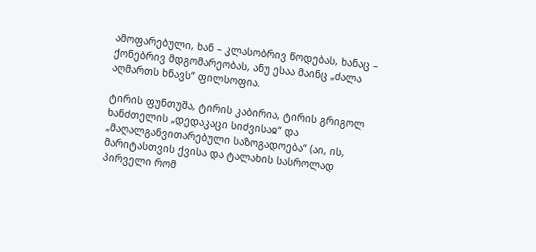ამოფარებული, ხან – კლასობრივ წოდებას, ხანაც – ქონებრივ მდგომარეობას, ანუ ესაა მაინც „ძალა აღმართს ხნავს“ ფილსოფია.

ტირის ფუნთუშა, ტირის კაბირია, ტირის გრიგოლ ხანძთელის „დედაკაცი სიძვისაჲ“ და „მაღალგანვითარებული საზოგადოება“ (აი, ის, მარიტასთვის ქვისა და ტალახის სასროლად პირველი რომ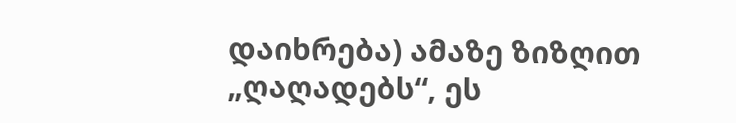დაიხრება) ამაზე ზიზღით „ღაღადებს“, ეს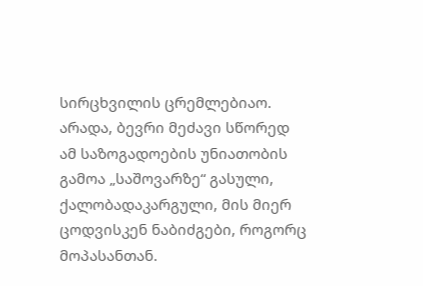სირცხვილის ცრემლებიაო. არადა, ბევრი მეძავი სწორედ ამ საზოგადოების უნიათობის გამოა „საშოვარზე“ გასული, ქალობადაკარგული, მის მიერ ცოდვისკენ ნაბიძგები, როგორც მოპასანთან.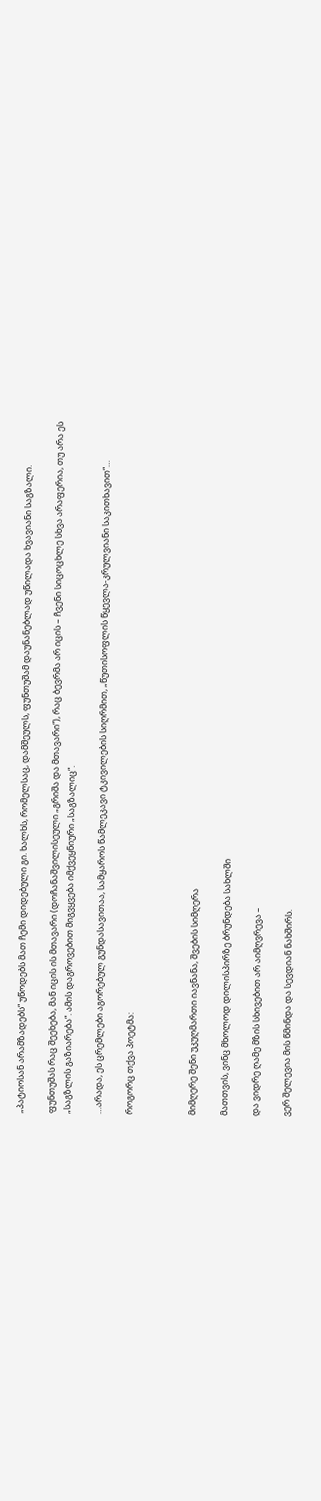„პატიოსან არამზადებს“ უწოდებს მათ ჩემი დიდებული გი. ხალხს, რომელსაც, დამშეულს, ფუნთუშამ დაუნანებლად უწილადა ხვავიანი საგზალი.

ფუნთუშას რაც შეეხება, მან იცის ის მთავარი (დოჩანაშვილისეული „გრიშა და მთავარი“), რაც ბევრმა არ იცის – ჩვენი სიცოცხლე სხვა არაფერია, თუ არა ეს „საგზლის გაზიარება“. ამის დაგროვებით მიგვყვება იმქვეყნიური „საგზალიც“.

…არადა, ეს ცრემლები აგორებულ გუნდასავითაა, სამყაროს წამლეკავი ტკივილების სიღრმით, „წუთისოფლის წყევლა-კრულვიანი საკითხავით“…

როგორც თქვა პოეტმა:



მიმღერე შენი უკუღმართი იავნანა, შვების სიმღერა

მათთვის, ვინც მხოლოდ დილისპირზე ბრუნდება სახლში

და ვიდრე ღამე მზის სხივებით არ აიმღვრევა –

ვერ შელევია მის წმინდა და სევდიან ნახშირს.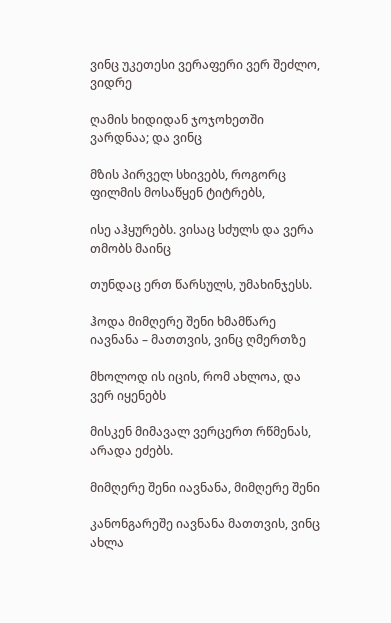ვინც უკეთესი ვერაფერი ვერ შეძლო, ვიდრე

ღამის ხიდიდან ჯოჯოხეთში ვარდნაა; და ვინც

მზის პირველ სხივებს, როგორც ფილმის მოსაწყენ ტიტრებს,

ისე აჰყურებს. ვისაც სძულს და ვერა თმობს მაინც

თუნდაც ერთ წარსულს, უმახინჯესს.

ჰოდა მიმღერე შენი ხმამწარე იავნანა – მათთვის, ვინც ღმერთზე

მხოლოდ ის იცის, რომ ახლოა, და ვერ იყენებს

მისკენ მიმავალ ვერცერთ რწმენას, არადა ეძებს.

მიმღერე შენი იავნანა, მიმღერე შენი

კანონგარეშე იავნანა მათთვის, ვინც ახლა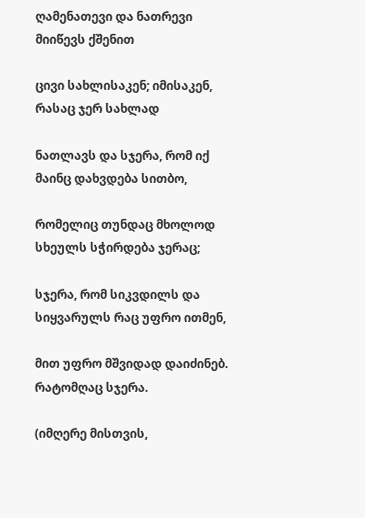ღამენათევი და ნათრევი მიიწევს ქშენით

ცივი სახლისაკენ; იმისაკენ, რასაც ჯერ სახლად

ნათლავს და სჯერა, რომ იქ მაინც დახვდება სითბო,

რომელიც თუნდაც მხოლოდ სხეულს სჭირდება ჯერაც;

სჯერა, რომ სიკვდილს და სიყვარულს რაც უფრო ითმენ,

მით უფრო მშვიდად დაიძინებ. რატომღაც სჯერა.

(იმღერე მისთვის,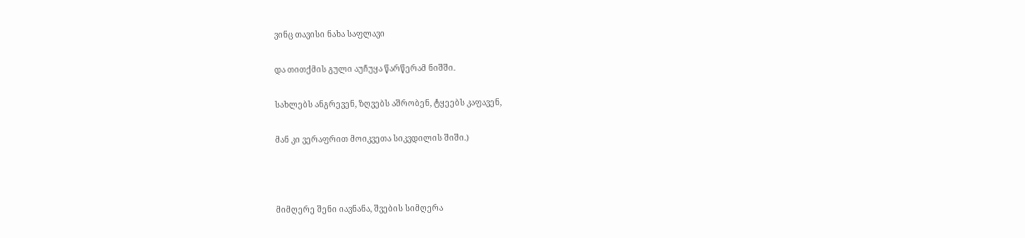ვინც თავისი ნახა საფლავი

და თითქმის გული აუჩუყა წარწერამ ნიშში.

სახლებს ანგრევენ, ზღვებს აშრობენ, ტყეებს კაფავენ,

მან კი ვერაფრით მოიკვეთა სიკვდილის შიში.)



მიმღერე შენი იავნანა, შვების სიმღერა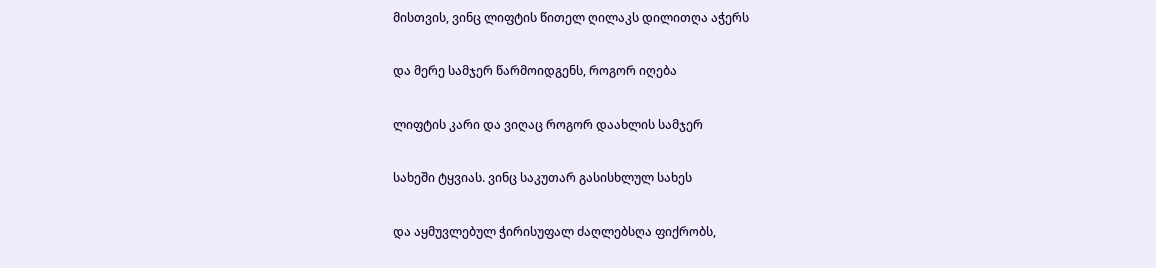მისთვის, ვინც ლიფტის წითელ ღილაკს დილითღა აჭერს

და მერე სამჯერ წარმოიდგენს, როგორ იღება

ლიფტის კარი და ვიღაც როგორ დაახლის სამჯერ

სახეში ტყვიას. ვინც საკუთარ გასისხლულ სახეს

და აყმუვლებულ ჭირისუფალ ძაღლებსღა ფიქრობს,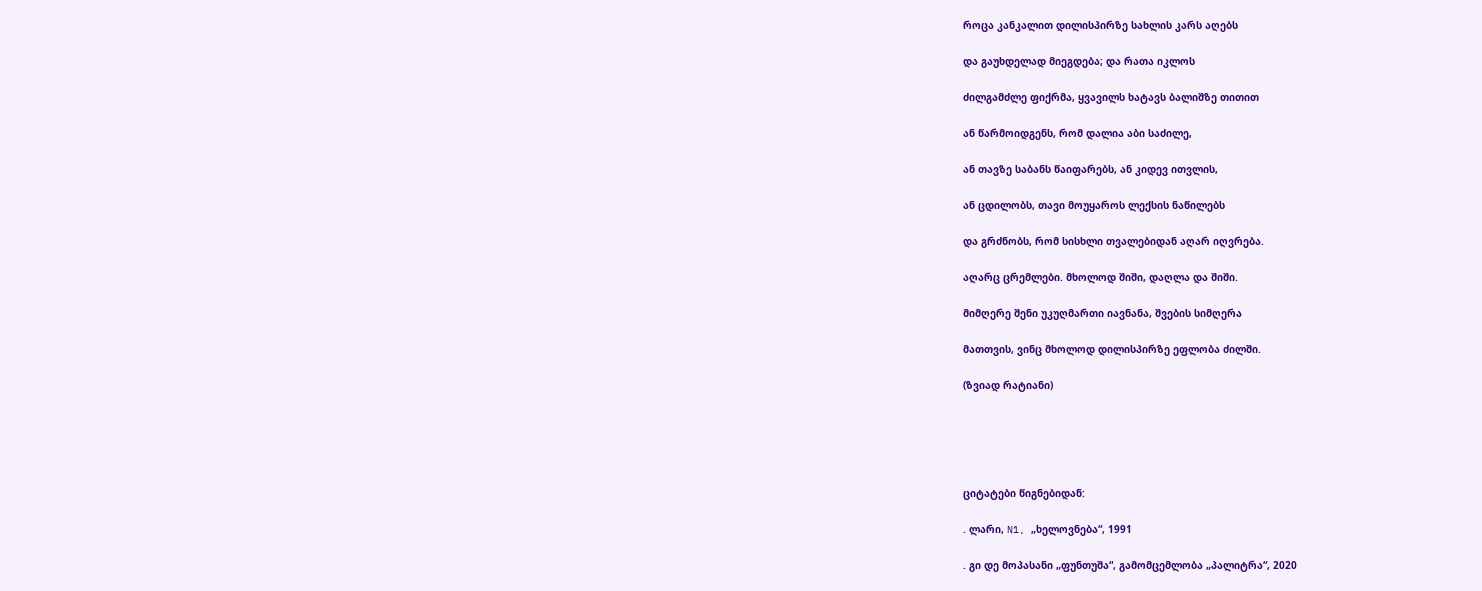როცა კანკალით დილისპირზე სახლის კარს აღებს

და გაუხდელად მიეგდება; და რათა იკლოს

ძილგამძლე ფიქრმა, ყვავილს ხატავს ბალიშზე თითით

ან წარმოიდგენს, რომ დალია აბი საძილე,

ან თავზე საბანს წაიფარებს, ან კიდევ ითვლის,

ან ცდილობს, თავი მოუყაროს ლექსის ნაწილებს

და გრძნობს, რომ სისხლი თვალებიდან აღარ იღვრება.

აღარც ცრემლები. მხოლოდ შიში, დაღლა და შიში.

მიმღერე შენი უკუღმართი იავნანა, შვების სიმღერა

მათთვის, ვინც მხოლოდ დილისპირზე ეფლობა ძილში.

(ზვიად რატიანი)





ციტატები წიგნებიდან:

. ლარი, N1, „ხელოვნება“, 1991

. გი დე მოპასანი „ფუნთუშა“, გამომცემლობა „პალიტრა“, 2020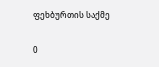ფეხბურთის საქმე

0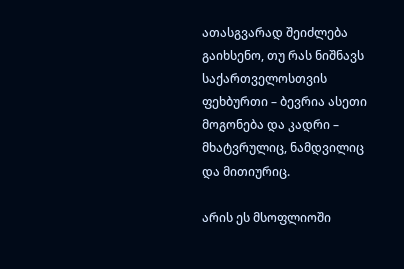ათასგვარად შეიძლება გაიხსენო, თუ რას ნიშნავს საქართველოსთვის ფეხბურთი – ბევრია ასეთი მოგონება და კადრი – მხატვრულიც, ნამდვილიც და მითიურიც.

არის ეს მსოფლიოში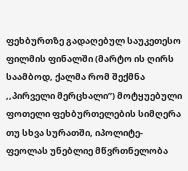ფეხბურთზე გადაღებულ საუკეთესო ფილმის ფინალში (მარტო ის ღირს საამბოდ, ქალმა რომ შექმნა ,,პირველი მერცხალი”) მოტყუებული ფოთელი ფეხბურთელების სიმღერა თუ სხვა სურათში, იპოლიტე-ფეოლას უნებლიე მწვრთნელობა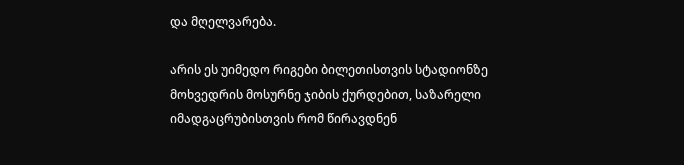და მღელვარება.

არის ეს უიმედო რიგები ბილეთისთვის სტადიონზე მოხვედრის მოსურნე ჯიბის ქურდებით, საზარელი იმადგაცრუბისთვის რომ წირავდნენ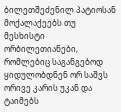ბილეთშეძენილ პატიოსან მოქალაქეებს თუ მესხისტი ორბილეთიანები, რომლებიც საგანგებოდ ყიდულობდნენ ორ საშვს ორივე კარის უკან და ტაიმებს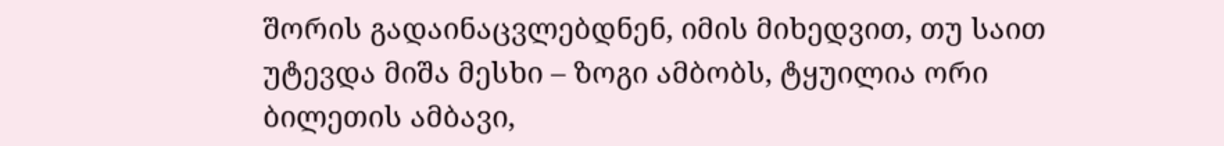შორის გადაინაცვლებდნენ, იმის მიხედვით, თუ საით უტევდა მიშა მესხი – ზოგი ამბობს, ტყუილია ორი ბილეთის ამბავი,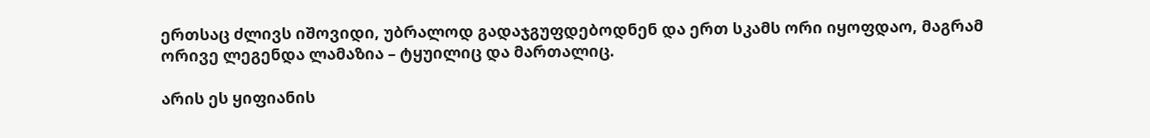ერთსაც ძლივს იშოვიდი, უბრალოდ გადაჯგუფდებოდნენ და ერთ სკამს ორი იყოფდაო, მაგრამ ორივე ლეგენდა ლამაზია – ტყუილიც და მართალიც.

არის ეს ყიფიანის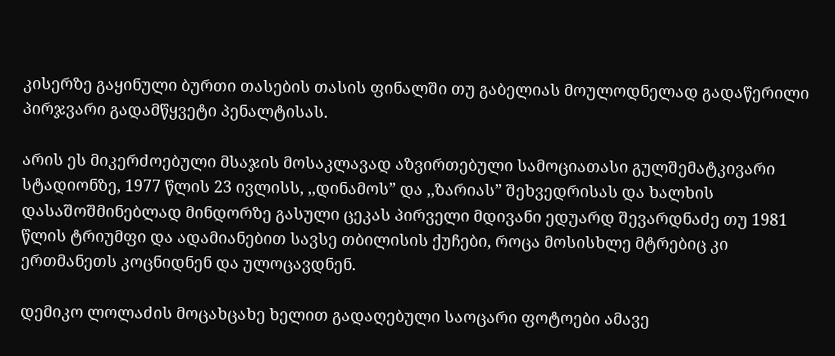კისერზე გაყინული ბურთი თასების თასის ფინალში თუ გაბელიას მოულოდნელად გადაწერილი პირჯვარი გადამწყვეტი პენალტისას.

არის ეს მიკერძოებული მსაჯის მოსაკლავად აზვირთებული სამოციათასი გულშემატკივარი სტადიონზე, 1977 წლის 23 ივლისს, ,,დინამოს” და ,,ზარიას” შეხვედრისას და ხალხის დასაშოშმინებლად მინდორზე გასული ცეკას პირველი მდივანი ედუარდ შევარდნაძე თუ 1981 წლის ტრიუმფი და ადამიანებით სავსე თბილისის ქუჩები, როცა მოსისხლე მტრებიც კი ერთმანეთს კოცნიდნენ და ულოცავდნენ.

დემიკო ლოლაძის მოცახცახე ხელით გადაღებული საოცარი ფოტოები ამავე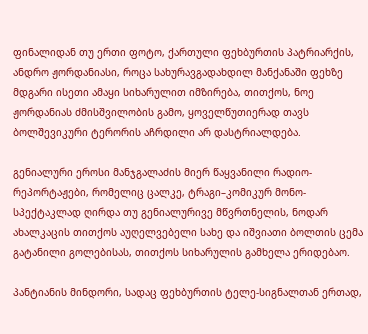ფინალიდან თუ ერთი ფოტო, ქართული ფეხბურთის პატრიარქის, ანდრო ჟორდანიასი, როცა სახურავგადახდილ მანქანაში ფეხზე მდგარი ისეთი ამაყი სიხარულით იმზირება, თითქოს, ნოე ჟორდანიას ძმისშვილობის გამო, ყოველწუთიერად თავს ბოლშევიკური ტერორის აჩრდილი არ დასტრიალდება.

გენიალური ეროსი მანჯგალაძის მიერ წაყვანილი რადიო-რეპორტაჟები, რომელიც ცალკე, ტრაგი–კომიკურ მონო-სპექტაკლად ღირდა თუ გენიალურივე მწვრთნელის, ნოდარ ახალკაცის თითქოს აუღელვებელი სახე და იშვიათი ბოლთის ცემა გატანილი გოლებისას, თითქოს სიხარულის გამხელა ერიდებაო.

პანტიანის მინდორი, სადაც ფეხბურთის ტელე-სიგნალთან ერთად,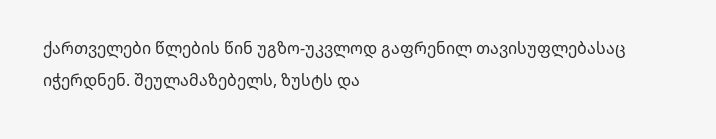ქართველები წლების წინ უგზო-უკვლოდ გაფრენილ თავისუფლებასაც იჭერდნენ. შეულამაზებელს, ზუსტს და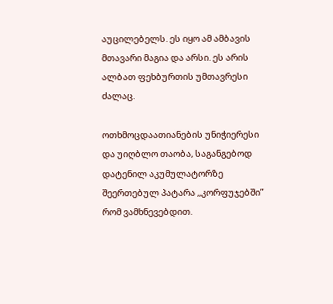აუცილებელს. ეს იყო ამ ამბავის მთავარი მაგია და არსი. ეს არის ალბათ ფეხბურთის უმთავრესი ძალაც.

ოთხმოცდაათიანების უნიჭიერესი და უიღბლო თაობა, საგანგებოდ დატენილ აკუმულატორზე შეერთებულ პატარა ,,კორფუჯებში” რომ ვამხნევებდით.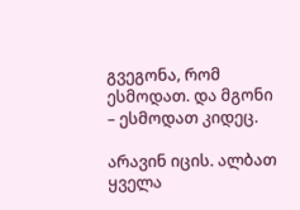გვეგონა, რომ ესმოდათ. და მგონი – ესმოდათ კიდეც.

არავინ იცის. ალბათ ყველა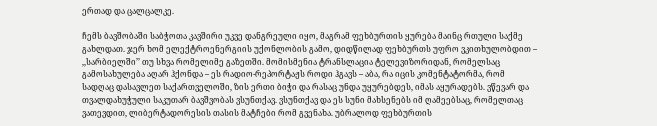ერთად და ცალცალკე.

ჩემს ბავშობაში საბჭოთა კავშირი უკვე დანგრეული იყო, მაგრამ ფეხბურთის ყურება მაინც რთული საქმე გახლდათ. ჯერ ხომ ელექტროენერგიის უქონლობის გამო, დიდწილად ფეხბურთს უფრო ვკითხულობდით – ,,სარბიელში’’ თუ სხვა რომელიმე გაზეთში. მომისმენია ტრანსლაცია ტელევიზორიდან, რომელსაც გამოსახულება აღარ ჰქონდა – ეს რადიო-რეპორტაჟს როდი ჰგავს – აბა, რა იცის კომენტატორმა, რომ სადღაც დასავლეთ საქართველოში, ზის ერთი ბიჭი და რასაც უნდა უყურებდეს, იმას აყურადებს. ვწევარ და თვალდახუჭული საკუთარ ბავშვობას ვსუნთქავ. ვსუნთქავ და ეს სუნი მახსენებს იმ ღამეებსაც, რომელთაც ვათევდით, ლიბერტადორესის თასის მატჩები რომ გვენახა. უბრალოდ ფეხბურთის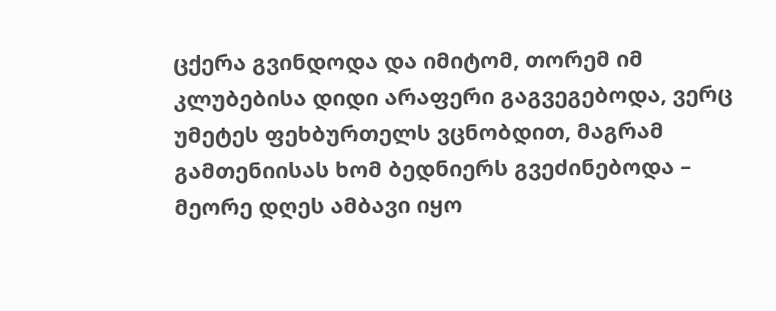ცქერა გვინდოდა და იმიტომ, თორემ იმ კლუბებისა დიდი არაფერი გაგვეგებოდა, ვერც უმეტეს ფეხბურთელს ვცნობდით, მაგრამ გამთენიისას ხომ ბედნიერს გვეძინებოდა – მეორე დღეს ამბავი იყო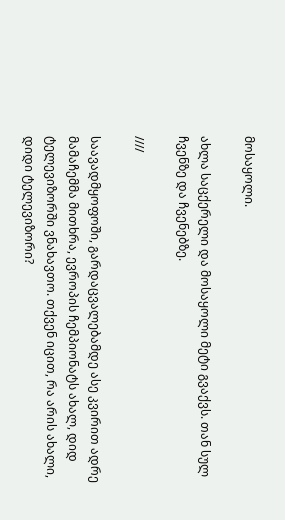მოსაყოლი.

ახლა საცქერელი და მოსაყოლი მეტი გვაქვს. თან სულ ჩვენზე და ჩვენებზე.

////

საავადმყოფოში, გარდაცვალებამდე ასე კვირით ადრე მამაჩემმა მითხრა, ევროპის ჩემპიონატს ახალ, დიდ ტელევიზორში ვნახავთო. თქვენ იცით, რა არის ახალი, დიდი ტელევიზორი?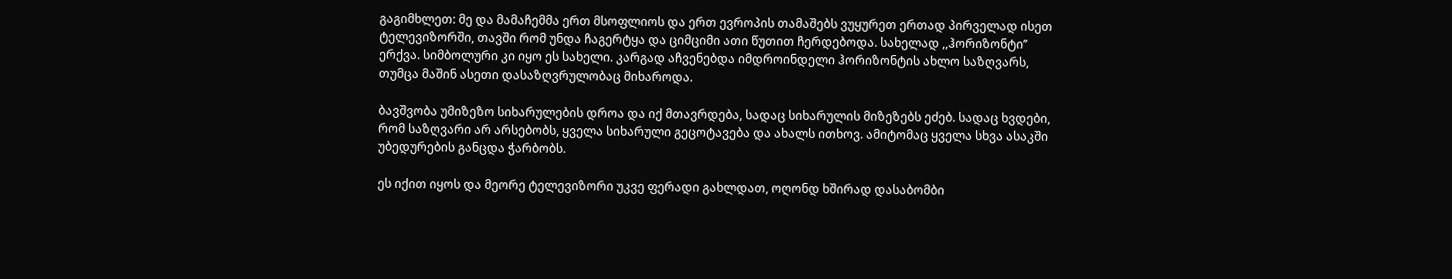გაგიმხლეთ: მე და მამაჩემმა ერთ მსოფლიოს და ერთ ევროპის თამაშებს ვუყურეთ ერთად პირველად ისეთ ტელევიზორში, თავში რომ უნდა ჩაგერტყა და ციმციმი ათი წუთით ჩერდებოდა. სახელად ,,ჰორიზონტი’’ ერქვა. სიმბოლური კი იყო ეს სახელი. კარგად აჩვენებდა იმდროინდელი ჰორიზონტის ახლო საზღვარს, თუმცა მაშინ ასეთი დასაზღვრულობაც მიხაროდა.

ბავშვობა უმიზეზო სიხარულების დროა და იქ მთავრდება, სადაც სიხარულის მიზეზებს ეძებ. სადაც ხვდები, რომ საზღვარი არ არსებობს, ყველა სიხარული გეცოტავება და ახალს ითხოვ. ამიტომაც ყველა სხვა ასაკში უბედურების განცდა ჭარბობს.

ეს იქით იყოს და მეორე ტელევიზორი უკვე ფერადი გახლდათ, ოღონდ ხშირად დასაბომბი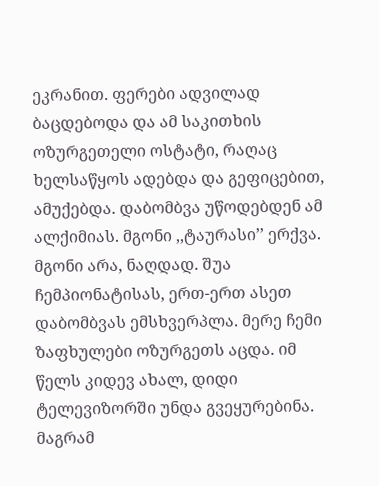ეკრანით. ფერები ადვილად ბაცდებოდა და ამ საკითხის ოზურგეთელი ოსტატი, რაღაც ხელსაწყოს ადებდა და გეფიცებით, ამუქებდა. დაბომბვა უწოდებდენ ამ ალქიმიას. მგონი ,,ტაურასი’’ ერქვა. მგონი არა, ნაღდად. შუა ჩემპიონატისას, ერთ-ერთ ასეთ დაბომბვას ემსხვერპლა. მერე ჩემი ზაფხულები ოზურგეთს აცდა. იმ წელს კიდევ ახალ, დიდი ტელევიზორში უნდა გვეყურებინა. მაგრამ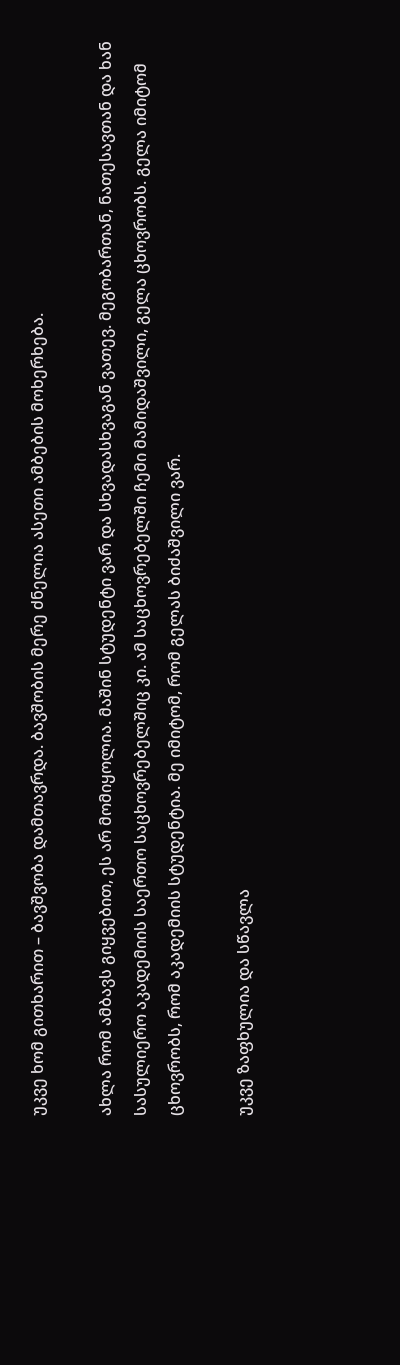უკვე ხომ გითხარით – ბავშვობა დამთავრდა. ბავშობის მერე ძნელია ასეთი ამბების მოხერხება.

ახლა რომ ამბავს გიყვებით, ეს არ მომიყოლია. მაშინ სტუდენტი ვარ და სხვადასხვაგან ვათევ. მეგობართან, ნათესავთან და ხან სასულიერო აკადემიის საერთო საცხოვრებელშიც კი. ამ საცხოვრებელში ჩემი მამიდაშვილი, გელა ცხოვრობს. გელა იმიტომ ცხოვრობს, რომ აკადემიის სტუდენტია. მე იმიტომ, რომ გელას ბიძაშვილი ვარ.

უკვე ზაფხულია და სწავლა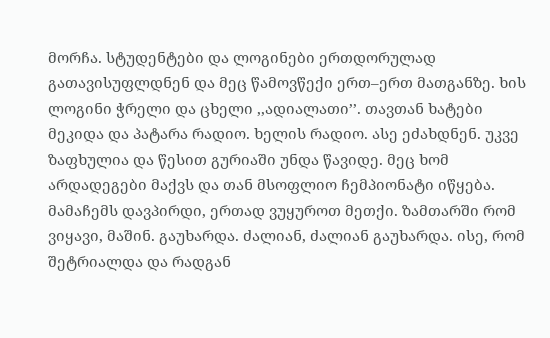მორჩა. სტუდენტები და ლოგინები ერთდორულად გათავისუფლდნენ და მეც წამოვწექი ერთ–ერთ მათგანზე. ხის ლოგინი ჭრელი და ცხელი ,,ადიალათი’’. თავთან ხატები მეკიდა და პატარა რადიო. ხელის რადიო. ასე ეძახდნენ. უკვე ზაფხულია და წესით გურიაში უნდა წავიდე. მეც ხომ არდადეგები მაქვს და თან მსოფლიო ჩემპიონატი იწყება. მამაჩემს დავპირდი, ერთად ვუყუროთ მეთქი. ზამთარში რომ ვიყავი, მაშინ. გაუხარდა. ძალიან, ძალიან გაუხარდა. ისე, რომ შეტრიალდა და რადგან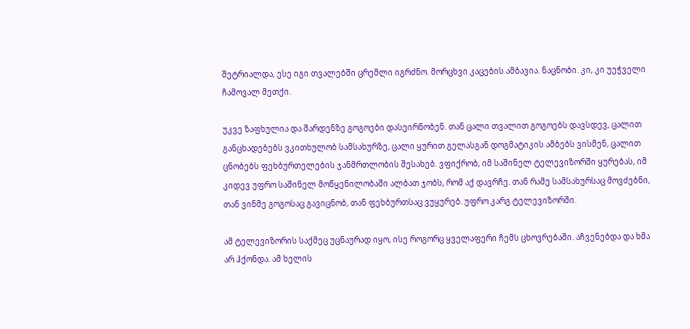შეტრიალდა, ესე იგი თვალებში ცრემლი იგრძნო. მორცხვი კაცების ამბავია. ნაცნობი. კი, კი უეჭველი ჩამოვალ მეთქი.

უკვე ზაფხულია და შარდენზე გოგოები დასეირნობენ. თან ცალი თვალით გოგოებს დავსდევ, ცალით განცხადებებს ვკითხულობ სამსახურზე, ცალი ყურით გელასგან დოგმატიკის ამბებს ვისმენ, ცალით ცნობებს ფეხბურთელების ჯანმრთლობის შესახებ. ვფიქრობ, იმ საშინელ ტელევიზორში ყურებას, იმ კიდევ უფრო საშინელ მოწყენილობაში ალბათ ჯობს, რომ აქ დავრჩე. თან რამე სამსახურსაც მოვძებნი, თან ვინმე გოგოსაც გავიცნობ, თან ფეხბურთსაც ვუყურებ. უფრო კარგ ტელევიზორში.

ამ ტელევიზორის საქმეც უცნაურად იყო, ისე როგორც ყველაფერი ჩემს ცხოვრებაში. აჩვენებდა და ხმა არ ჰქონდა. ამ ხელის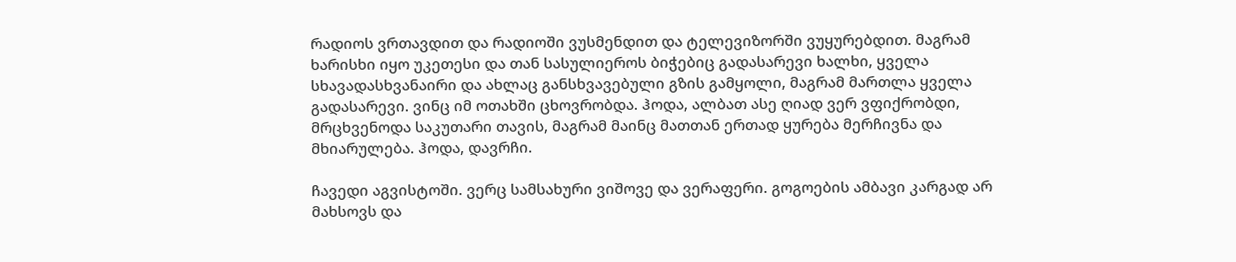რადიოს ვრთავდით და რადიოში ვუსმენდით და ტელევიზორში ვუყურებდით. მაგრამ ხარისხი იყო უკეთესი და თან სასულიეროს ბიჭებიც გადასარევი ხალხი, ყველა სხავადასხვანაირი და ახლაც განსხვავებული გზის გამყოლი, მაგრამ მართლა ყველა გადასარევი. ვინც იმ ოთახში ცხოვრობდა. ჰოდა, ალბათ ასე ღიად ვერ ვფიქრობდი, მრცხვენოდა საკუთარი თავის, მაგრამ მაინც მათთან ერთად ყურება მერჩივნა და მხიარულება. ჰოდა, დავრჩი.

ჩავედი აგვისტოში. ვერც სამსახური ვიშოვე და ვერაფერი. გოგოების ამბავი კარგად არ მახსოვს და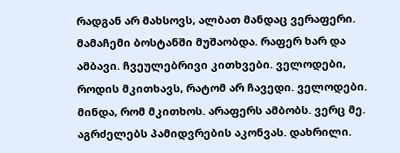რადგან არ მახსოვს, ალბათ მანდაც ვერაფერი. მამაჩემი ბოსტანში მუშაობდა. რაფერ ხარ და ამბავი. ჩვეულებრივი კითხვები. ველოდები, როდის მკითხავს, რატომ არ ჩავედი. ველოდები. მინდა, რომ მკითხოს. არაფერს ამბობს. ვერც მე. აგრძელებს პამიდვრების აკონვას. დახრილი.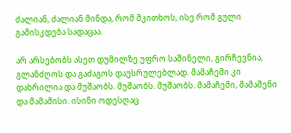ძალიან, ძალიან მინდა, რომ მკითხოს, ისე რომ გული გამისკდება სადაცაა.

არ არსებობს ასეთ დუმილზე უფრო საშინელი, გირჩევნია, გლანძღოს და გაძაგოს დაუსრულებლად. მამაჩემი კი დახრილია და მუშაობს. მუშაობს. მუშაობს. მამაჩემი, მამაშენი და მამამისი. ისინი ოდესღაც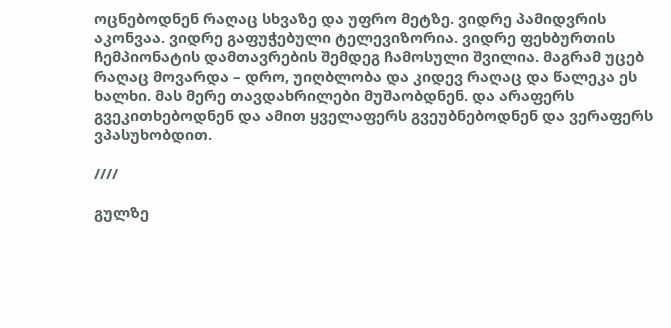ოცნებოდნენ რაღაც სხვაზე და უფრო მეტზე. ვიდრე პამიდვრის აკონვაა. ვიდრე გაფუჭებული ტელევიზორია. ვიდრე ფეხბურთის ჩემპიონატის დამთავრების შემდეგ ჩამოსული შვილია. მაგრამ უცებ რაღაც მოვარდა – დრო, უიღბლობა და კიდევ რაღაც და წალეკა ეს ხალხი. მას მერე თავდახრილები მუშაობდნენ. და არაფერს გვეკითხებოდნენ და ამით ყველაფერს გვეუბნებოდნენ და ვერაფერს ვპასუხობდით.

////

გულზე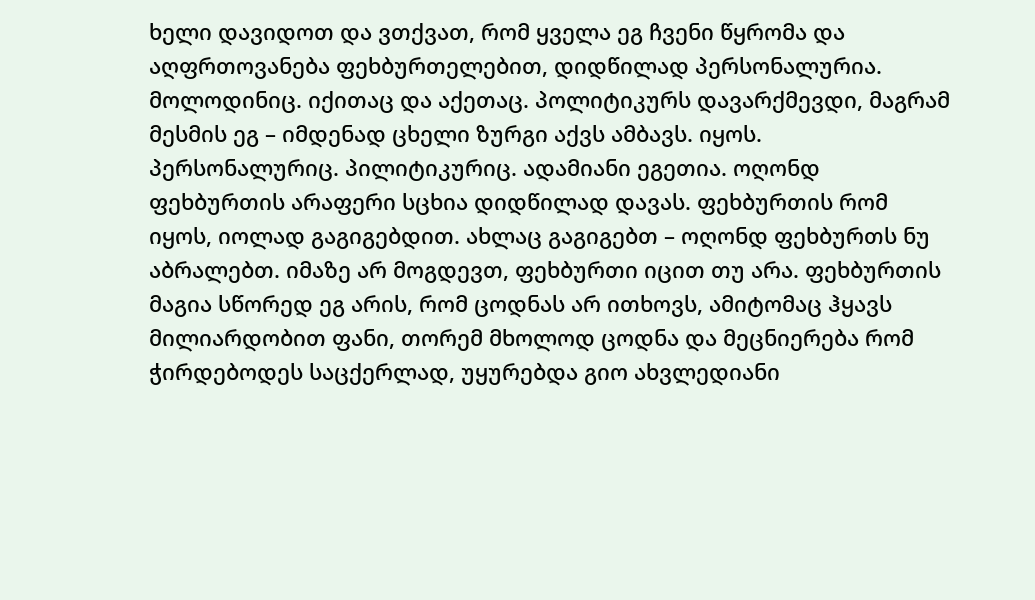ხელი დავიდოთ და ვთქვათ, რომ ყველა ეგ ჩვენი წყრომა და აღფრთოვანება ფეხბურთელებით, დიდწილად პერსონალურია. მოლოდინიც. იქითაც და აქეთაც. პოლიტიკურს დავარქმევდი, მაგრამ მესმის ეგ – იმდენად ცხელი ზურგი აქვს ამბავს. იყოს. პერსონალურიც. პილიტიკურიც. ადამიანი ეგეთია. ოღონდ ფეხბურთის არაფერი სცხია დიდწილად დავას. ფეხბურთის რომ იყოს, იოლად გაგიგებდით. ახლაც გაგიგებთ – ოღონდ ფეხბურთს ნუ აბრალებთ. იმაზე არ მოგდევთ, ფეხბურთი იცით თუ არა. ფეხბურთის მაგია სწორედ ეგ არის, რომ ცოდნას არ ითხოვს, ამიტომაც ჰყავს მილიარდობით ფანი, თორემ მხოლოდ ცოდნა და მეცნიერება რომ ჭირდებოდეს საცქერლად, უყურებდა გიო ახვლედიანი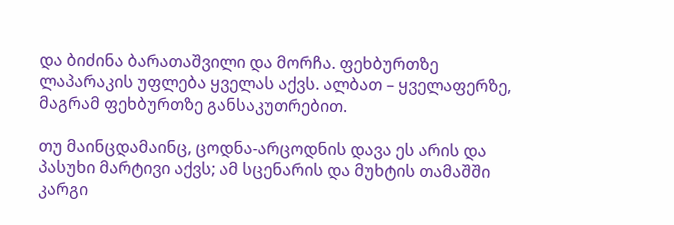და ბიძინა ბარათაშვილი და მორჩა. ფეხბურთზე ლაპარაკის უფლება ყველას აქვს. ალბათ – ყველაფერზე, მაგრამ ფეხბურთზე განსაკუთრებით.

თუ მაინცდამაინც, ცოდნა-არცოდნის დავა ეს არის და პასუხი მარტივი აქვს; ამ სცენარის და მუხტის თამაშში კარგი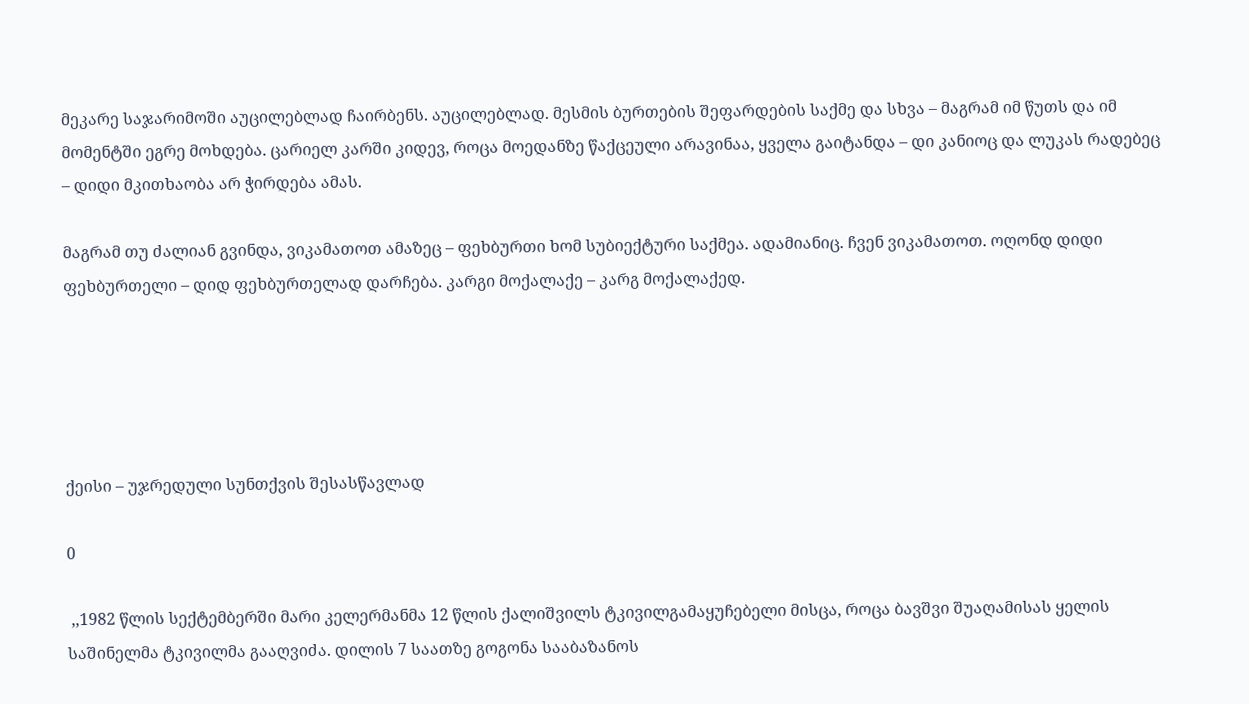მეკარე საჯარიმოში აუცილებლად ჩაირბენს. აუცილებლად. მესმის ბურთების შეფარდების საქმე და სხვა – მაგრამ იმ წუთს და იმ მომენტში ეგრე მოხდება. ცარიელ კარში კიდევ, როცა მოედანზე წაქცეული არავინაა, ყველა გაიტანდა – დი კანიოც და ლუკას რადებეც – დიდი მკითხაობა არ ჭირდება ამას.

მაგრამ თუ ძალიან გვინდა, ვიკამათოთ ამაზეც – ფეხბურთი ხომ სუბიექტური საქმეა. ადამიანიც. ჩვენ ვიკამათოთ. ოღონდ დიდი ფეხბურთელი – დიდ ფეხბურთელად დარჩება. კარგი მოქალაქე – კარგ მოქალაქედ.





ქეისი – უჯრედული სუნთქვის შესასწავლად

0

 ,,1982 წლის სექტემბერში მარი კელერმანმა 12 წლის ქალიშვილს ტკივილგამაყუჩებელი მისცა, როცა ბავშვი შუაღამისას ყელის საშინელმა ტკივილმა გააღვიძა. დილის 7 საათზე გოგონა სააბაზანოს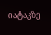იატაკზე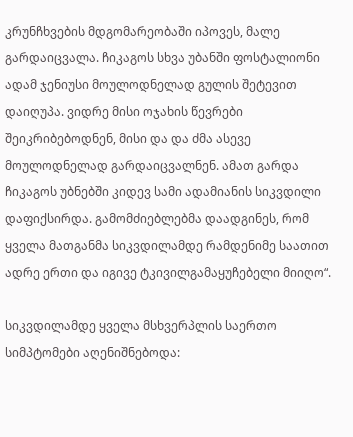კრუნჩხვების მდგომარეობაში იპოვეს, მალე გარდაიცვალა. ჩიკაგოს სხვა უბანში ფოსტალიონი ადამ ჯენიუსი მოულოდნელად გულის შეტევით  დაიღუპა. ვიდრე მისი ოჯახის წევრები შეიკრიბებოდნენ, მისი და და ძმა ასევე მოულოდნელად გარდაიცვალნენ. ამათ გარდა ჩიკაგოს უბნებში კიდევ სამი ადამიანის სიკვდილი დაფიქსირდა. გამომძიებლებმა დაადგინეს, რომ ყველა მათგანმა სიკვდილამდე რამდენიმე საათით ადრე ერთი და იგივე ტკივილგამაყუჩებელი მიიღო“.

სიკვდილამდე ყველა მსხვერპლის საერთო სიმპტომები აღენიშნებოდა: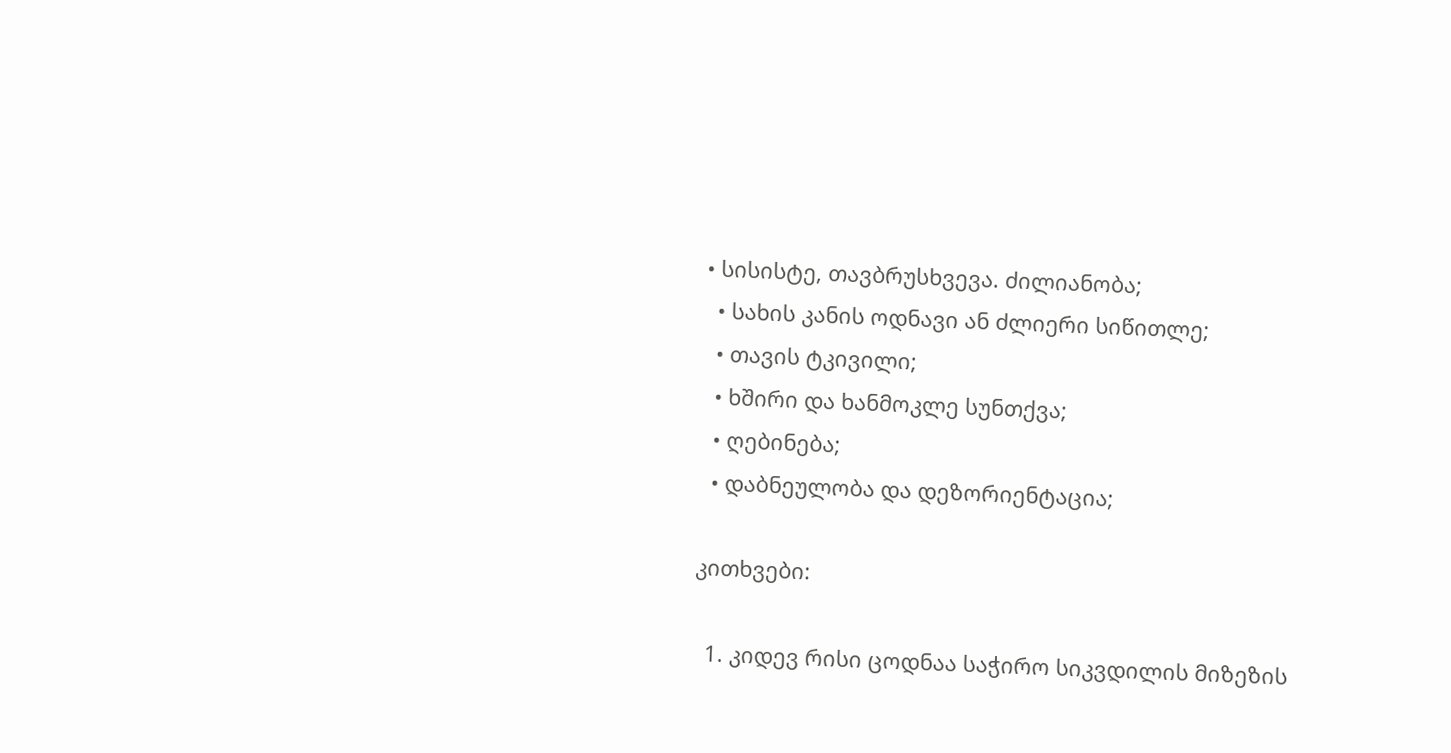• სისისტე, თავბრუსხვევა. ძილიანობა;
  • სახის კანის ოდნავი ან ძლიერი სიწითლე;
  • თავის ტკივილი;
  • ხშირი და ხანმოკლე სუნთქვა;
  • ღებინება;
  • დაბნეულობა და დეზორიენტაცია;

კითხვები:

  1. კიდევ რისი ცოდნაა საჭირო სიკვდილის მიზეზის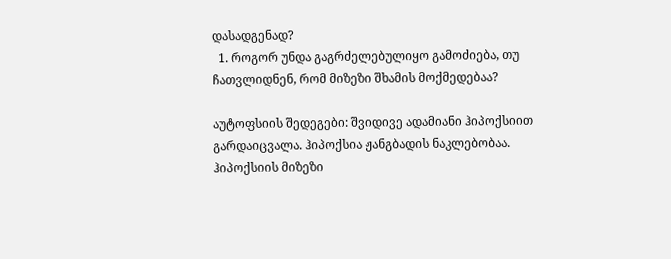დასადგენად?
  1. როგორ უნდა გაგრძელებულიყო გამოძიება, თუ ჩათვლიდნენ, რომ მიზეზი შხამის მოქმედებაა?

აუტოფსიის შედეგები: შვიდივე ადამიანი ჰიპოქსიით გარდაიცვალა. ჰიპოქსია ჟანგბადის ნაკლებობაა. ჰიპოქსიის მიზეზი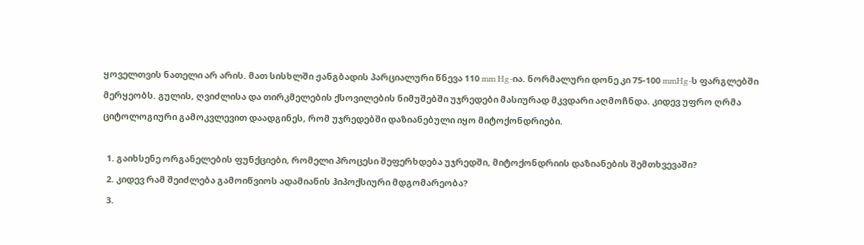ყოველთვის ნათელი არ არის. მათ სისხლში ჟანგბადის პარციალური წნევა 110 mm Hg-ია. ნორმალური დონე კი 75-100 mmHg-ს ფარგლებში მერყეობს. გულის, ღვიძლისა და თირკმელების ქსოვილების ნიმუშებში უჯრედები მასიურად მკვდარი აღმოჩნდა. კიდევ უფრო ღრმა ციტოლოგიური გამოკვლევით დაადგინეს, რომ უჯრედებში დაზიანებული იყო მიტოქონდრიები.

  1. გაიხსენე ორგანელების ფუნქციები, რომელი პროცესი შეფერხდება უჯრედში, მიტოქონდრიის დაზიანების შემთხვევაში?
  2. კიდევ რამ შეიძლება გამოიწვიოს ადამიანის ჰიპოქსიური მდგომარეობა?
  3.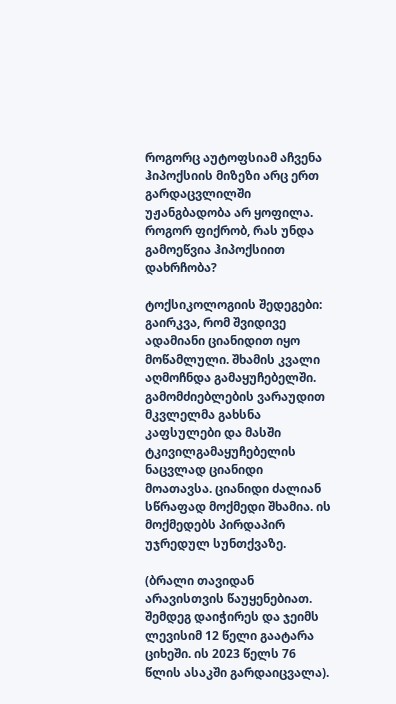როგორც აუტოფსიამ აჩვენა ჰიპოქსიის მიზეზი არც ერთ გარდაცვლილში უჟანგბადობა არ ყოფილა. როგორ ფიქრობ, რას უნდა გამოეწვია ჰიპოქსიით დახრჩობა?

ტოქსიკოლოგიის შედეგები: გაირკვა, რომ შვიდივე ადამიანი ციანიდით იყო მოწამლული. შხამის კვალი აღმოჩნდა გამაყუჩებელში. გამომძიებლების ვარაუდით მკვლელმა გახსნა კაფსულები და მასში ტკივილგამაყუჩებელის ნაცვლად ციანიდი მოათავსა. ციანიდი ძალიან სწრაფად მოქმედი შხამია. ის მოქმედებს პირდაპირ უჯრედულ სუნთქვაზე.

(ბრალი თავიდან არავისთვის წაუყენებიათ. შემდეგ დაიჭირეს და ჯეიმს ლევისიმ 12 წელი გაატარა ციხეში. ის 2023 წელს 76 წლის ასაკში გარდაიცვალა).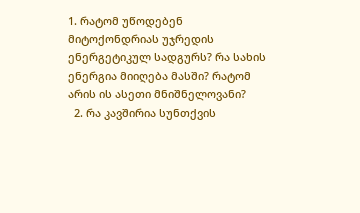1. რატომ უწოდებენ მიტოქონდრიას უჯრედის ენერგეტიკულ სადგურს? რა სახის ენერგია მიიღება მასში? რატომ არის ის ასეთი მნიშნელოვანი?
  2. რა კავშირია სუნთქვის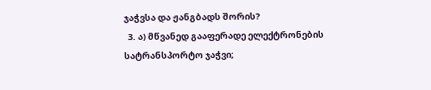ჯაჭვსა და ჟანგბადს შორის?
  3. ა) მწვანედ გააფერადე ელექტრონების სატრანსპორტო ჯაჭვი;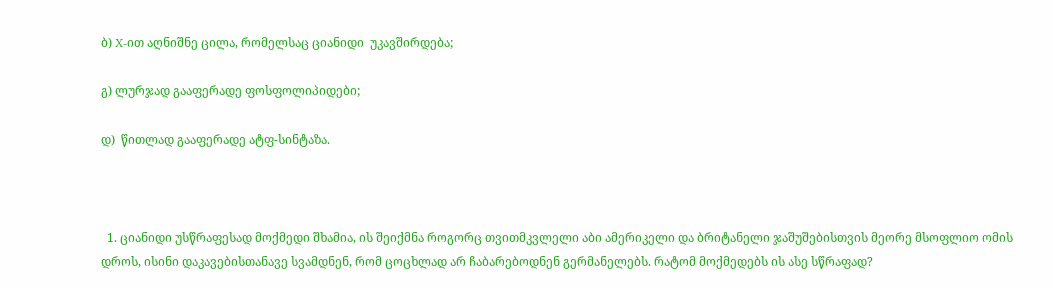ბ) X-ით აღნიშნე ცილა, რომელსაც ციანიდი  უკავშირდება;

გ) ლურჯად გააფერადე ფოსფოლიპიდები;

დ)  წითლად გააფერადე ატფ-სინტაზა.



  1. ციანიდი უსწრაფესად მოქმედი შხამია, ის შეიქმნა როგორც თვითმკვლელი აბი ამერიკელი და ბრიტანელი ჯაშუშებისთვის მეორე მსოფლიო ომის დროს, ისინი დაკავებისთანავე სვამდნენ, რომ ცოცხლად არ ჩაბარებოდნენ გერმანელებს. რატომ მოქმედებს ის ასე სწრაფად?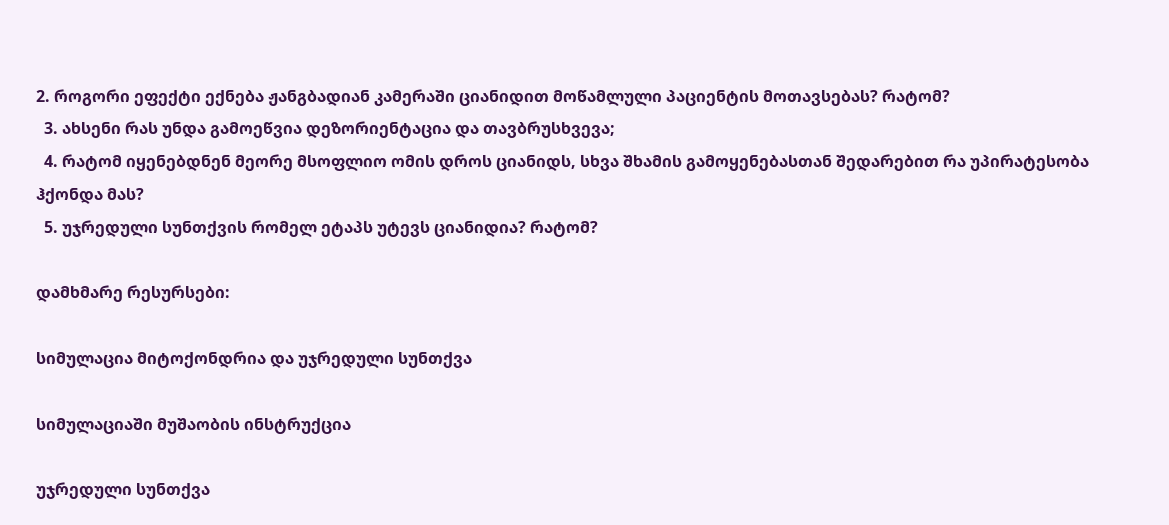2. როგორი ეფექტი ექნება ჟანგბადიან კამერაში ციანიდით მოწამლული პაციენტის მოთავსებას? რატომ?
  3. ახსენი რას უნდა გამოეწვია დეზორიენტაცია და თავბრუსხვევა;
  4. რატომ იყენებდნენ მეორე მსოფლიო ომის დროს ციანიდს, სხვა შხამის გამოყენებასთან შედარებით რა უპირატესობა ჰქონდა მას?
  5. უჯრედული სუნთქვის რომელ ეტაპს უტევს ციანიდია? რატომ?

დამხმარე რესურსები:

სიმულაცია მიტოქონდრია და უჯრედული სუნთქვა

სიმულაციაში მუშაობის ინსტრუქცია

უჯრედული სუნთქვა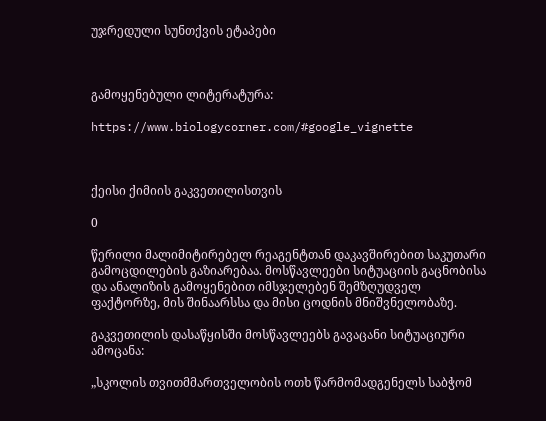უჯრედული სუნთქვის ეტაპები



გამოყენებული ლიტერატურა:

https://www.biologycorner.com/#google_vignette



ქეისი ქიმიის გაკვეთილისთვის

0

წერილი მალიმიტირებელ რეაგენტთან დაკავშირებით საკუთარი გამოცდილების გაზიარებაა. მოსწავლეები სიტუაციის გაცნობისა და ანალიზის გამოყენებით იმსჯელებენ შემზღუდველ ფაქტორზე, მის შინაარსსა და მისი ცოდნის მნიშვნელობაზე.

გაკვეთილის დასაწყისში მოსწავლეებს გავაცანი სიტუაციური ამოცანა:

„სკოლის თვითმმართველობის ოთხ წარმომადგენელს საბჭომ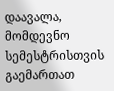დაავალა, მომდევნო სემესტრისთვის გაემართათ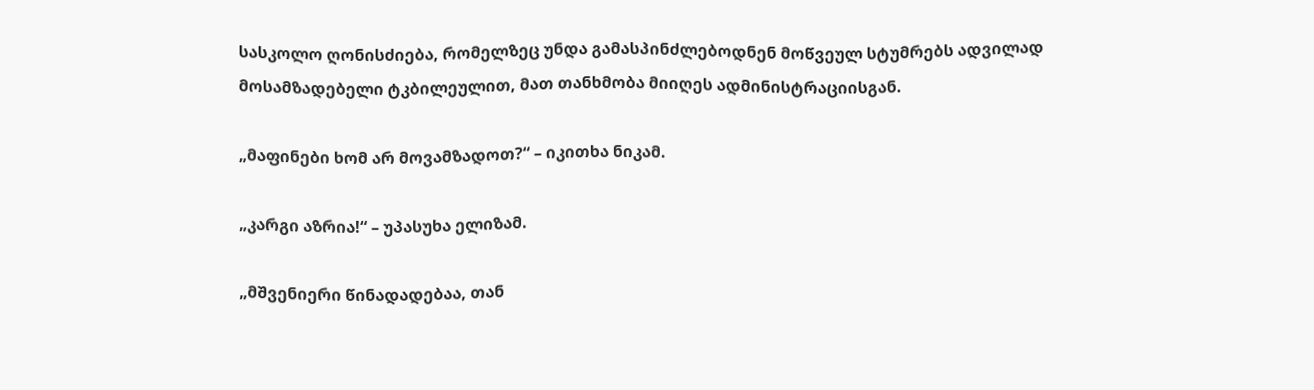სასკოლო ღონისძიება, რომელზეც უნდა გამასპინძლებოდნენ მოწვეულ სტუმრებს ადვილად მოსამზადებელი ტკბილეულით, მათ თანხმობა მიიღეს ადმინისტრაციისგან.

„მაფინები ხომ არ მოვამზადოთ?“ – იკითხა ნიკამ.

„კარგი აზრია!“ – უპასუხა ელიზამ.

„მშვენიერი წინადადებაა, თან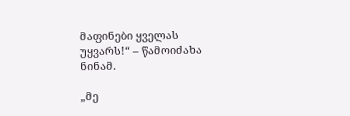მაფინები ყველას უყვარს!“ – წამოიძახა ნინამ.

„მე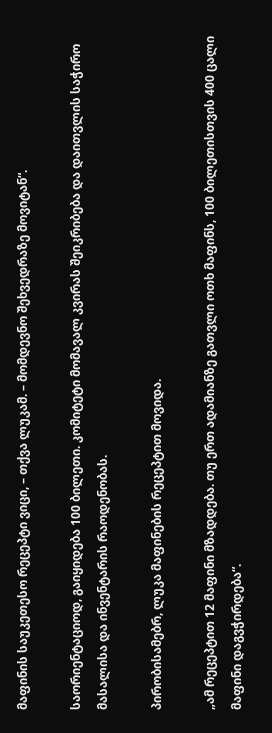მაფინის საუკეთესო რეცეპტი ვიცი, – თქვა ლუკამ. – მომდევნო შეხვედრაზე მოვიტან“.

საორიენტაციოდ, გაიყიდება 100 ბილეთი. კომიტეტი მომავალ კვირას შეიკრიბება და დაითვლის საჭირო მასალისა და ინვენტარის რაოდენობას.

პირობისამებრ, ლუკა მაფინების რეცეპტით მოვიდა.

„ამ რეცეპტით 12 მაფინი მზადდება. თუ ერთ ადამიანზე გათვლი ოთხ მაფინს, 100 ბილეთისთვის 400 ცალი მაფინი დაგვჭირდება“.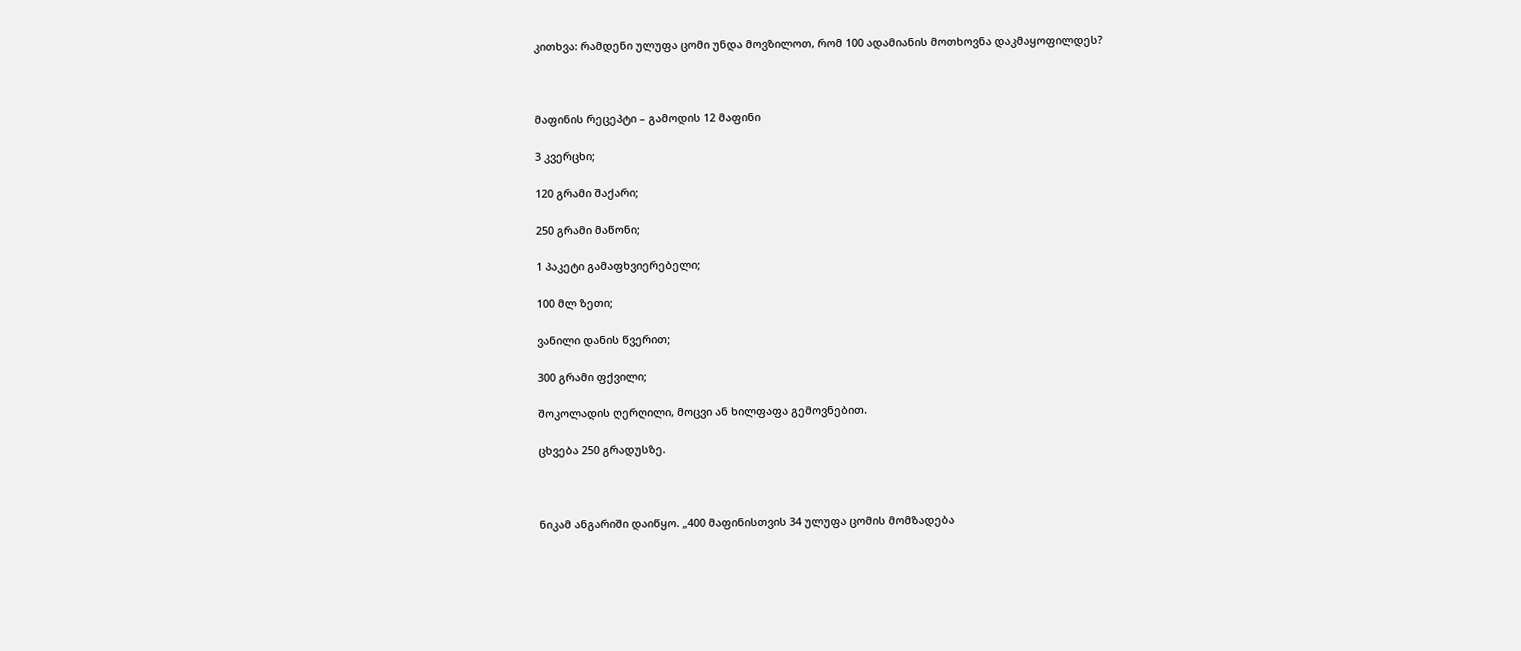კითხვა: რამდენი ულუფა ცომი უნდა მოვზილოთ, რომ 100 ადამიანის მოთხოვნა დაკმაყოფილდეს?



მაფინის რეცეპტი – გამოდის 12 მაფინი

3 კვერცხი;

120 გრამი შაქარი;

250 გრამი მაწონი;

1 პაკეტი გამაფხვიერებელი;

100 მლ ზეთი;

ვანილი დანის წვერით;

300 გრამი ფქვილი;

შოკოლადის ღერღილი, მოცვი ან ხილფაფა გემოვნებით.

ცხვება 250 გრადუსზე.



ნიკამ ანგარიში დაიწყო. „400 მაფინისთვის 34 ულუფა ცომის მომზადება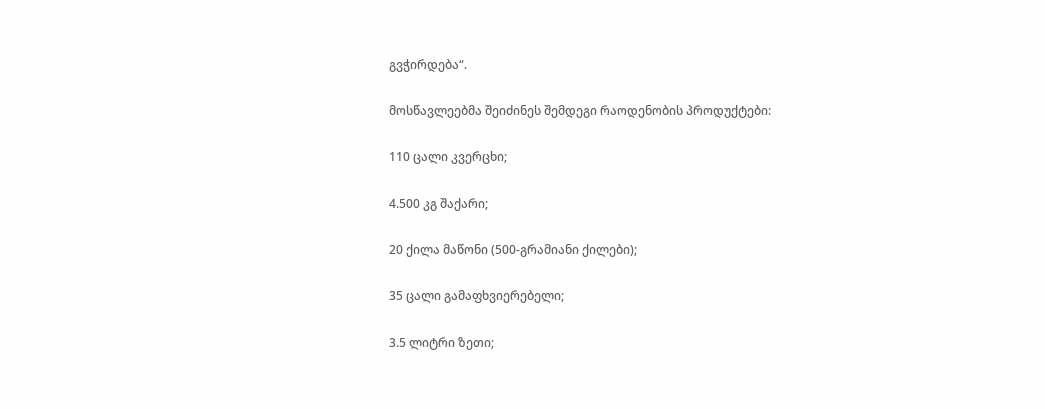გვჭირდება“.

მოსწავლეებმა შეიძინეს შემდეგი რაოდენობის პროდუქტები:

110 ცალი კვერცხი;

4.500 კგ შაქარი;

20 ქილა მაწონი (500-გრამიანი ქილები);

35 ცალი გამაფხვიერებელი;

3.5 ლიტრი ზეთი;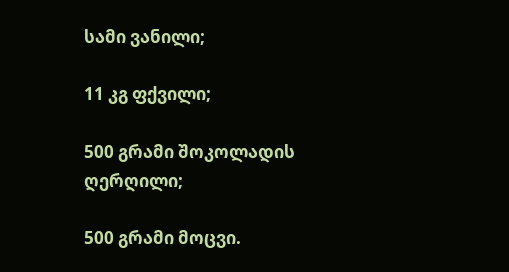სამი ვანილი;

11 კგ ფქვილი;

500 გრამი შოკოლადის ღერღილი;

500 გრამი მოცვი.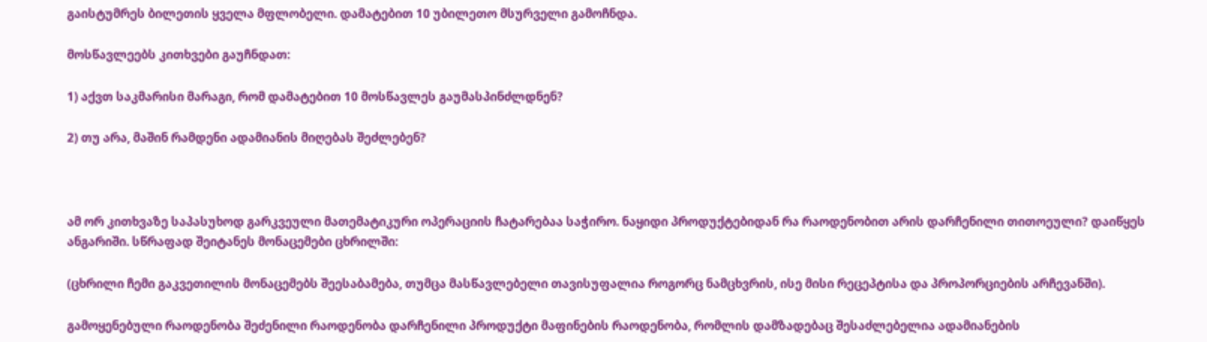გაისტუმრეს ბილეთის ყველა მფლობელი. დამატებით 10 უბილეთო მსურველი გამოჩნდა.

მოსწავლეებს კითხვები გაუჩნდათ:

1) აქვთ საკმარისი მარაგი, რომ დამატებით 10 მოსწავლეს გაუმასპინძლდნენ?

2) თუ არა, მაშინ რამდენი ადამიანის მიღებას შეძლებენ?



ამ ორ კითხვაზე საპასუხოდ გარკვეული მათემატიკური ოპერაციის ჩატარებაა საჭირო. ნაყიდი პროდუქტებიდან რა რაოდენობით არის დარჩენილი თითოეული? დაიწყეს ანგარიში. სწრაფად შეიტანეს მონაცემები ცხრილში:

(ცხრილი ჩემი გაკვეთილის მონაცემებს შეესაბამება, თუმცა მასწავლებელი თავისუფალია როგორც ნამცხვრის, ისე მისი რეცეპტისა და პროპორციების არჩევანში).

გამოყენებული რაოდენობა შეძენილი რაოდენობა დარჩენილი პროდუქტი მაფინების რაოდენობა, რომლის დამზადებაც შესაძლებელია ადამიანების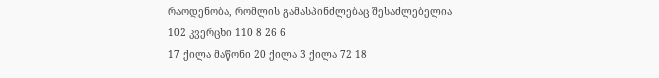რაოდენობა, რომლის გამასპინძლებაც შესაძლებელია
102 კვერცხი 110 8 26 6
17 ქილა მაწონი 20 ქილა 3 ქილა 72 18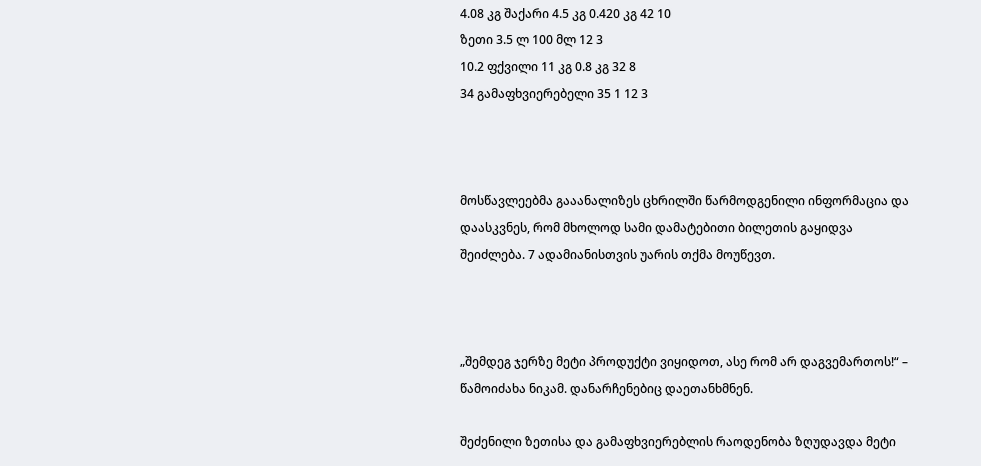4.08 კგ შაქარი 4.5 კგ 0.420 კგ 42 10
ზეთი 3.5 ლ 100 მლ 12 3
10.2 ფქვილი 11 კგ 0.8 კგ 32 8
34 გამაფხვიერებელი 35 1 12 3



მოსწავლეებმა გააანალიზეს ცხრილში წარმოდგენილი ინფორმაცია და დაასკვნეს, რომ მხოლოდ სამი დამატებითი ბილეთის გაყიდვა შეიძლება. 7 ადამიანისთვის უარის თქმა მოუწევთ.



„შემდეგ ჯერზე მეტი პროდუქტი ვიყიდოთ, ასე რომ არ დაგვემართოს!“ – წამოიძახა ნიკამ. დანარჩენებიც დაეთანხმნენ.

შეძენილი ზეთისა და გამაფხვიერებლის რაოდენობა ზღუდავდა მეტი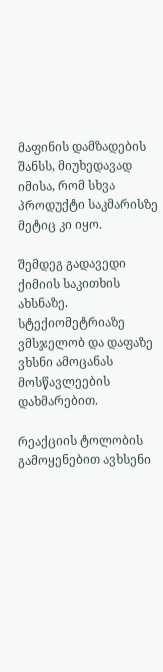მაფინის დამზადების შანსს, მიუხედავად იმისა, რომ სხვა პროდუქტი საკმარისზე მეტიც კი იყო.

შემდეგ გადავედი ქიმიის საკითხის ახსნაზე. სტექიომეტრიაზე ვმსჯელობ და დაფაზე ვხსნი ამოცანას მოსწავლეების დახმარებით.

რეაქციის ტოლობის გამოყენებით ავხსენი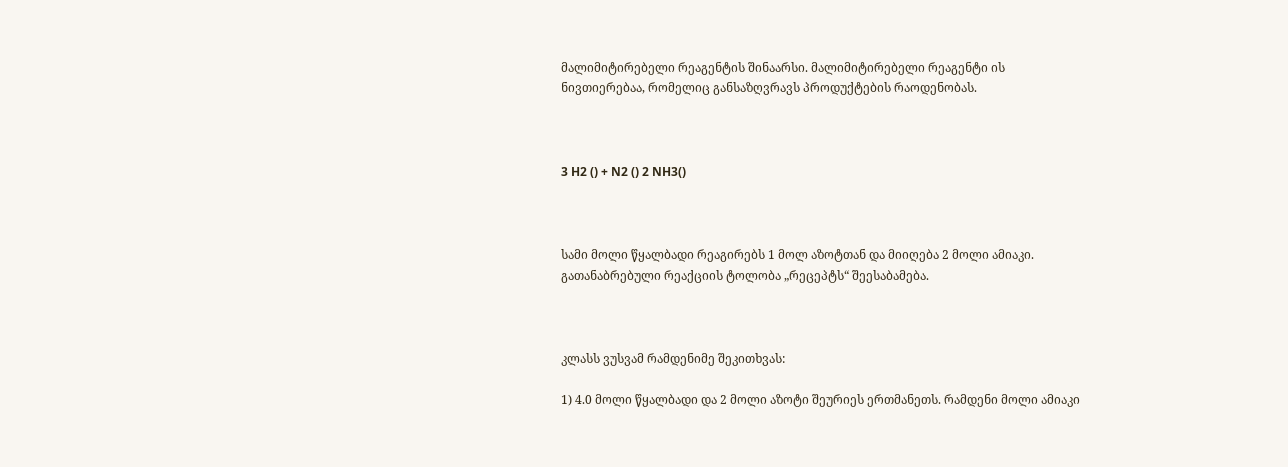მალიმიტირებელი რეაგენტის შინაარსი. მალიმიტირებელი რეაგენტი ის ნივთიერებაა, რომელიც განსაზღვრავს პროდუქტების რაოდენობას.



3 H2 () + N2 () 2 NH3()



სამი მოლი წყალბადი რეაგირებს 1 მოლ აზოტთან და მიიღება 2 მოლი ამიაკი. გათანაბრებული რეაქციის ტოლობა „რეცეპტს“ შეესაბამება.



კლასს ვუსვამ რამდენიმე შეკითხვას:

1) 4.0 მოლი წყალბადი და 2 მოლი აზოტი შეურიეს ერთმანეთს. რამდენი მოლი ამიაკი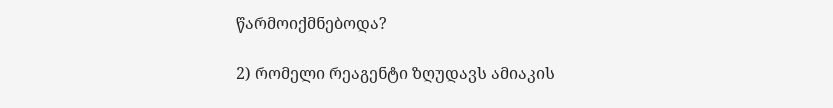წარმოიქმნებოდა?

2) რომელი რეაგენტი ზღუდავს ამიაკის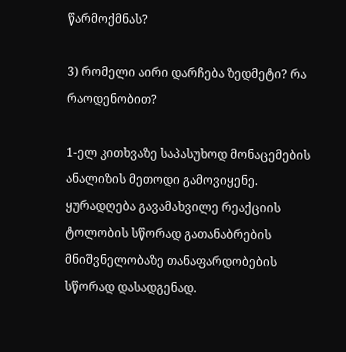წარმოქმნას?

3) რომელი აირი დარჩება ზედმეტი? რა რაოდენობით?

1-ელ კითხვაზე საპასუხოდ მონაცემების ანალიზის მეთოდი გამოვიყენე. ყურადღება გავამახვილე რეაქციის ტოლობის სწორად გათანაბრების მნიშვნელობაზე თანაფარდობების სწორად დასადგენად.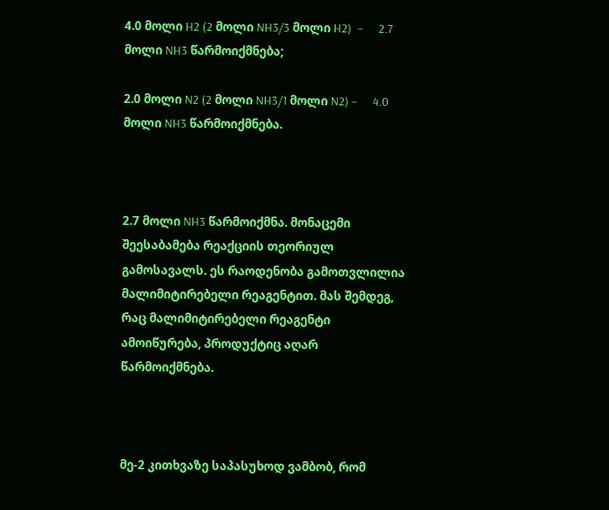4.0 მოლი H2 (2 მოლი NH3/3 მოლი H2)  –     2.7 მოლი NH3 წარმოიქმნება;

2.0 მოლი N2 (2 მოლი NH3/1 მოლი N2) –     4.0 მოლი NH3 წარმოიქმნება.



2.7 მოლი NH3 წარმოიქმნა. მონაცემი შეესაბამება რეაქციის თეორიულ გამოსავალს. ეს რაოდენობა გამოთვლილია მალიმიტირებელი რეაგენტით. მას შემდეგ, რაც მალიმიტირებელი რეაგენტი ამოიწურება, პროდუქტიც აღარ წარმოიქმნება.



მე-2 კითხვაზე საპასუხოდ ვამბობ, რომ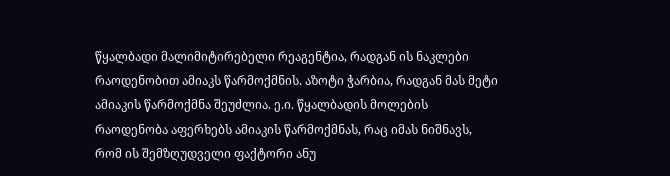წყალბადი მალიმიტირებელი რეაგენტია, რადგან ის ნაკლები რაოდენობით ამიაკს წარმოქმნის. აზოტი ჭარბია, რადგან მას მეტი ამიაკის წარმოქმნა შეუძლია. ე.ი. წყალბადის მოლების რაოდენობა აფერხებს ამიაკის წარმოქმნას, რაც იმას ნიშნავს, რომ ის შემზღუდველი ფაქტორი ანუ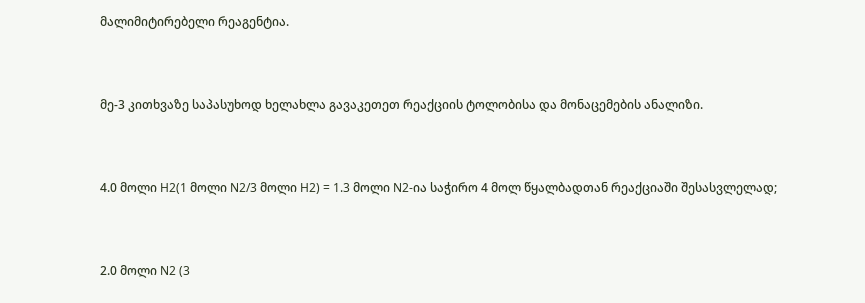მალიმიტირებელი რეაგენტია.



მე-3 კითხვაზე საპასუხოდ ხელახლა გავაკეთეთ რეაქციის ტოლობისა და მონაცემების ანალიზი.



4.0 მოლი H2(1 მოლი N2/3 მოლი H2) = 1.3 მოლი N2-ია საჭირო 4 მოლ წყალბადთან რეაქციაში შესასვლელად;



2.0 მოლი N2 (3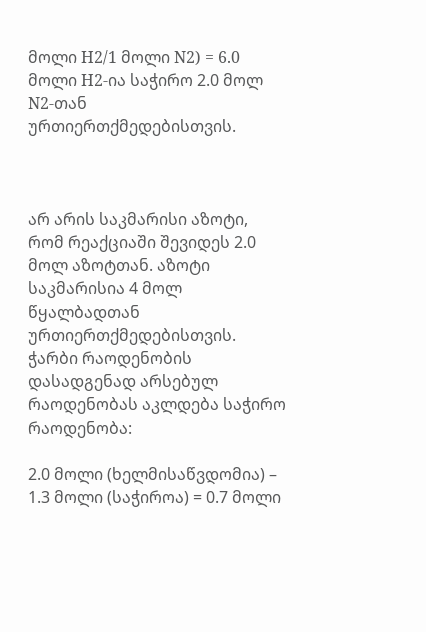მოლი H2/1 მოლი N2) = 6.0 მოლი H2-ია საჭირო 2.0 მოლ N2-თან ურთიერთქმედებისთვის.



არ არის საკმარისი აზოტი, რომ რეაქციაში შევიდეს 2.0 მოლ აზოტთან. აზოტი საკმარისია 4 მოლ წყალბადთან ურთიერთქმედებისთვის. ჭარბი რაოდენობის დასადგენად არსებულ რაოდენობას აკლდება საჭირო რაოდენობა:

2.0 მოლი (ხელმისაწვდომია) – 1.3 მოლი (საჭიროა) = 0.7 მოლი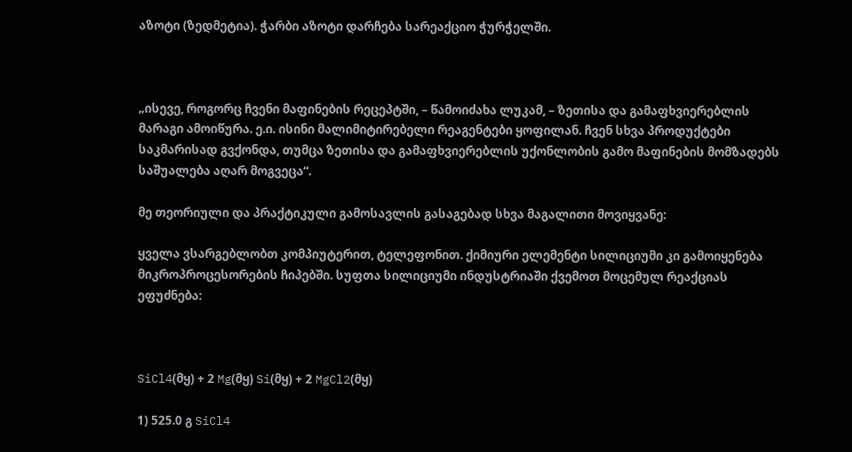აზოტი (ზედმეტია). ჭარბი აზოტი დარჩება სარეაქციო ჭურჭელში.



„ისევე, როგორც ჩვენი მაფინების რეცეპტში, – წამოიძახა ლუკამ, – ზეთისა და გამაფხვიერებლის მარაგი ამოიწურა. ე.ი. ისინი მალიმიტირებელი რეაგენტები ყოფილან. ჩვენ სხვა პროდუქტები საკმარისად გვქონდა, თუმცა ზეთისა და გამაფხვიერებლის უქონლობის გამო მაფინების მომზადებს საშუალება აღარ მოგვეცა“.

მე თეორიული და პრაქტიკული გამოსავლის გასაგებად სხვა მაგალითი მოვიყვანე:

ყველა ვსარგებლობთ კომპიუტერით, ტელეფონით. ქიმიური ელემენტი სილიციუმი კი გამოიყენება მიკროპროცესორების ჩიპებში. სუფთა სილიციუმი ინდუსტრიაში ქვემოთ მოცემულ რეაქციას ეფუძნება:



SiCl4(მყ) + 2 Mg(მყ) Si(მყ) + 2 MgCl2(მყ)

1) 525.0 გ SiCl4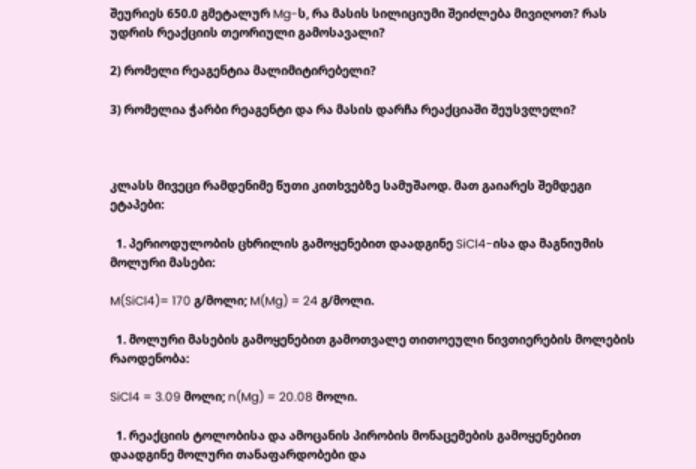შეურიეს 650.0 გმეტალურ Mg-ს, რა მასის სილიციუმი შეიძლება მივიღოთ? რას უდრის რეაქციის თეორიული გამოსავალი?

2) რომელი რეაგენტია მალიმიტირებელი?

3) რომელია ჭარბი რეაგენტი და რა მასის დარჩა რეაქციაში შეუსვლელი?



კლასს მივეცი რამდენიმე წუთი კითხვებზე სამუშაოდ. მათ გაიარეს შემდეგი ეტაპები:

  1. პერიოდულობის ცხრილის გამოყენებით დაადგინე SiCl4-ისა და მაგნიუმის მოლური მასები:

M(SiCl4)= 170 გ/მოლი; M(Mg) = 24 გ/მოლი.

  1. მოლური მასების გამოყენებით გამოთვალე თითოეული ნივთიერების მოლების რაოდენობა:

SiCl4 = 3.09 მოლი; n(Mg) = 20.08 მოლი.

  1. რეაქციის ტოლობისა და ამოცანის პირობის მონაცემების გამოყენებით დაადგინე მოლური თანაფარდობები და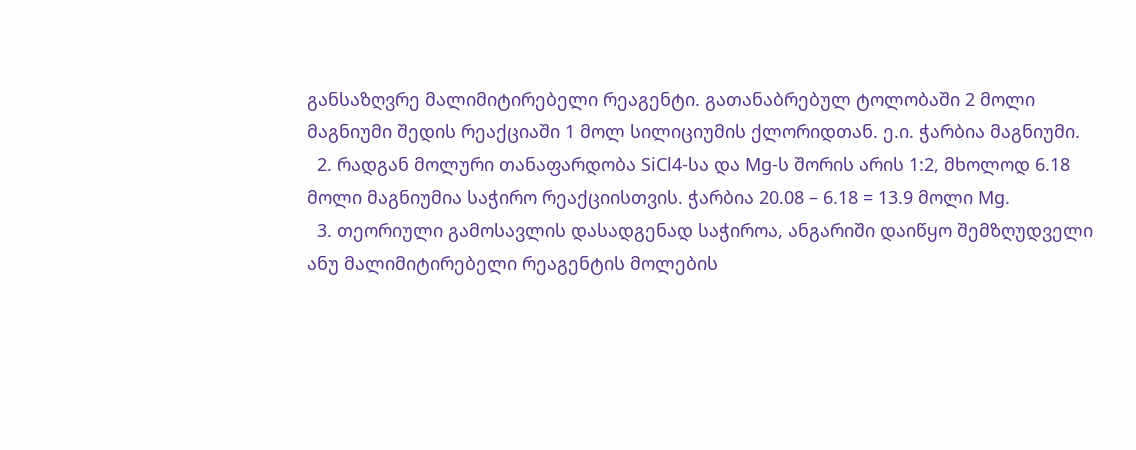განსაზღვრე მალიმიტირებელი რეაგენტი. გათანაბრებულ ტოლობაში 2 მოლი მაგნიუმი შედის რეაქციაში 1 მოლ სილიციუმის ქლორიდთან. ე.ი. ჭარბია მაგნიუმი.
  2. რადგან მოლური თანაფარდობა SiCl4-სა და Mg-ს შორის არის 1:2, მხოლოდ 6.18 მოლი მაგნიუმია საჭირო რეაქციისთვის. ჭარბია 20.08 – 6.18 = 13.9 მოლი Mg.
  3. თეორიული გამოსავლის დასადგენად საჭიროა, ანგარიში დაიწყო შემზღუდველი ანუ მალიმიტირებელი რეაგენტის მოლების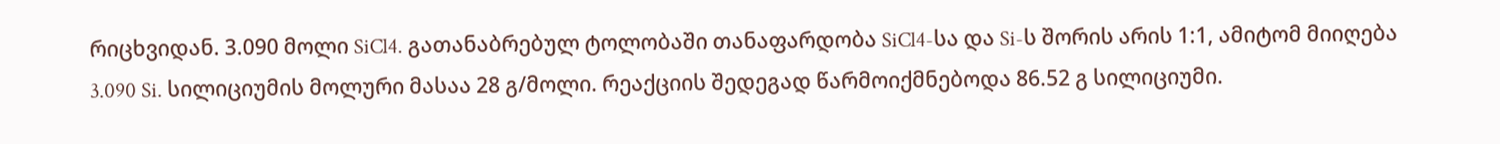რიცხვიდან. 3.090 მოლი SiCl4. გათანაბრებულ ტოლობაში თანაფარდობა SiCl4-სა და Si-ს შორის არის 1:1, ამიტომ მიიღება 3.090 Si. სილიციუმის მოლური მასაა 28 გ/მოლი. რეაქციის შედეგად წარმოიქმნებოდა 86.52 გ სილიციუმი.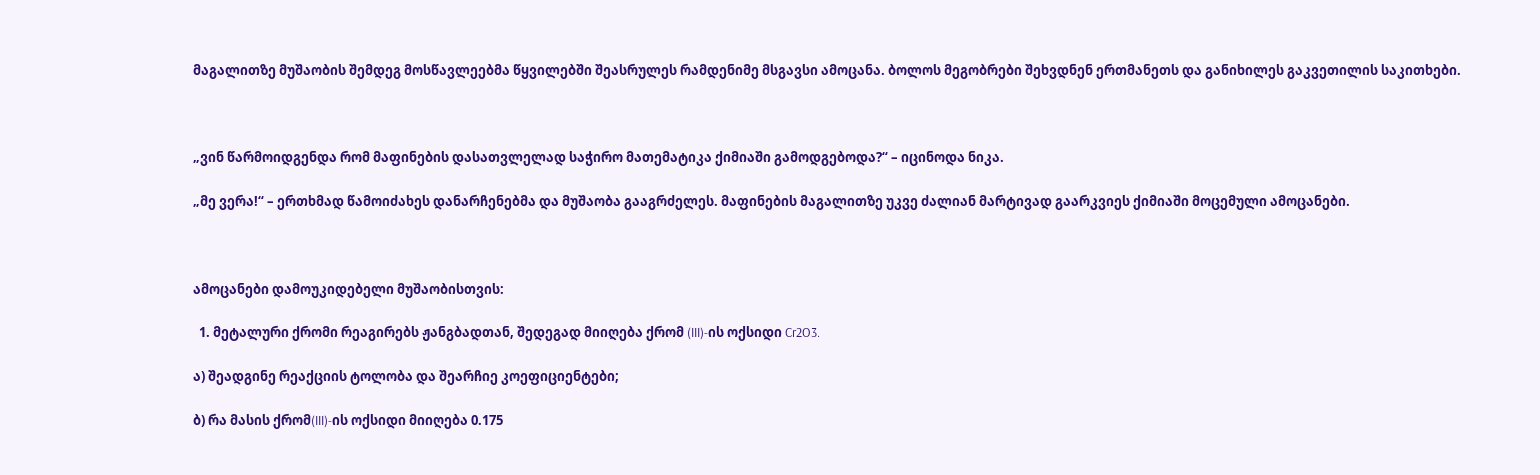მაგალითზე მუშაობის შემდეგ მოსწავლეებმა წყვილებში შეასრულეს რამდენიმე მსგავსი ამოცანა. ბოლოს მეგობრები შეხვდნენ ერთმანეთს და განიხილეს გაკვეთილის საკითხები.



„ვინ წარმოიდგენდა რომ მაფინების დასათვლელად საჭირო მათემატიკა ქიმიაში გამოდგებოდა?“ – იცინოდა ნიკა.

„მე ვერა!“ – ერთხმად წამოიძახეს დანარჩენებმა და მუშაობა გააგრძელეს. მაფინების მაგალითზე უკვე ძალიან მარტივად გაარკვიეს ქიმიაში მოცემული ამოცანები.



ამოცანები დამოუკიდებელი მუშაობისთვის:

  1. მეტალური ქრომი რეაგირებს ჟანგბადთან, შედეგად მიიღება ქრომ (III)-ის ოქსიდი Cr2O3.

ა) შეადგინე რეაქციის ტოლობა და შეარჩიე კოეფიციენტები;

ბ) რა მასის ქრომ(III)-ის ოქსიდი მიიღება 0.175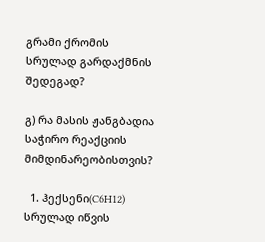გრამი ქრომის სრულად გარდაქმნის შედეგად?

გ) რა მასის ჟანგბადია საჭირო რეაქციის მიმდინარეობისთვის?

  1. ჰექსენი(C6H12) სრულად იწვის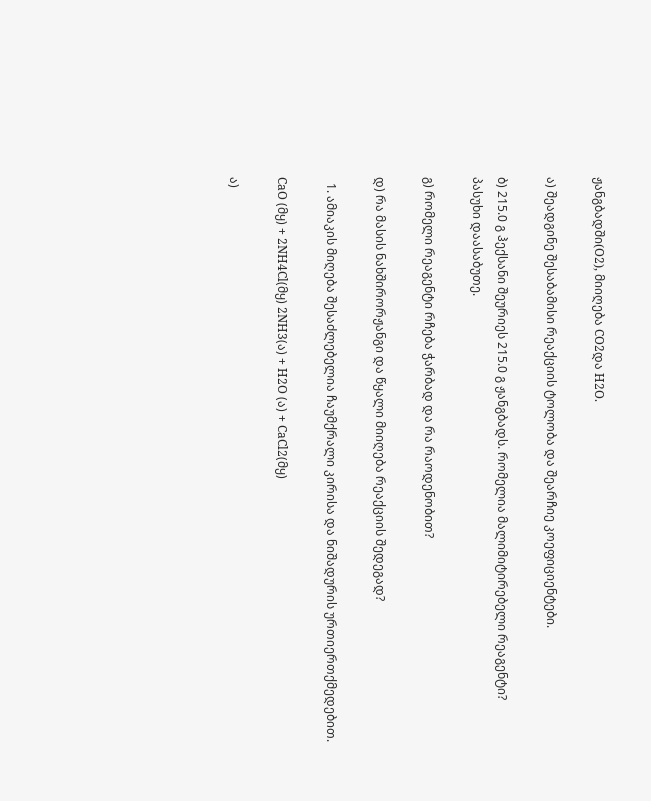ჟანგბადში(O2), მიიღება CO2და H2O.

ა) შეადგინე შესაბამისი რეაქციის ტოლობა და შეარჩიე კოეფიციენტები.

ბ) 215.0 გ ჰექსანი შეურიეს 215.0 გ ჟანგბადს. რომელია მალიმიტირებელი რეაგენტი? პასუხი დაასაბუთე.

გ) რომელი რეაგენტი რჩება ჭარბად და რა რაოდენობით?

დ) რა მასის ნახშირორჟანგი და წყალი მიიღება რეაქციის შედეგად?

  1. ამიაკის მიღება შესაძლებელია ჩაუმქრალი კირისა და ნიშადურის ურთიერთქმედებით.

CaO (მყ) + 2NH4Cl(მყ) 2NH3(ა) + H2O (ა) + CaCl2(მყ)

ა)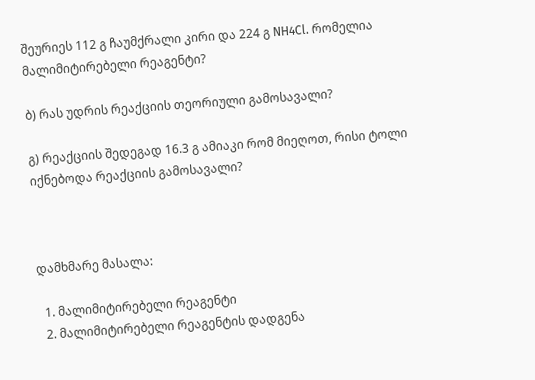შეურიეს 112 გ ჩაუმქრალი კირი და 224 გ NH4Cl. რომელია მალიმიტირებელი რეაგენტი?

ბ) რას უდრის რეაქციის თეორიული გამოსავალი?

გ) რეაქციის შედეგად 16.3 გ ამიაკი რომ მიეღოთ, რისი ტოლი იქნებოდა რეაქციის გამოსავალი?



დამხმარე მასალა:

  1. მალიმიტირებელი რეაგენტი
  2. მალიმიტირებელი რეაგენტის დადგენა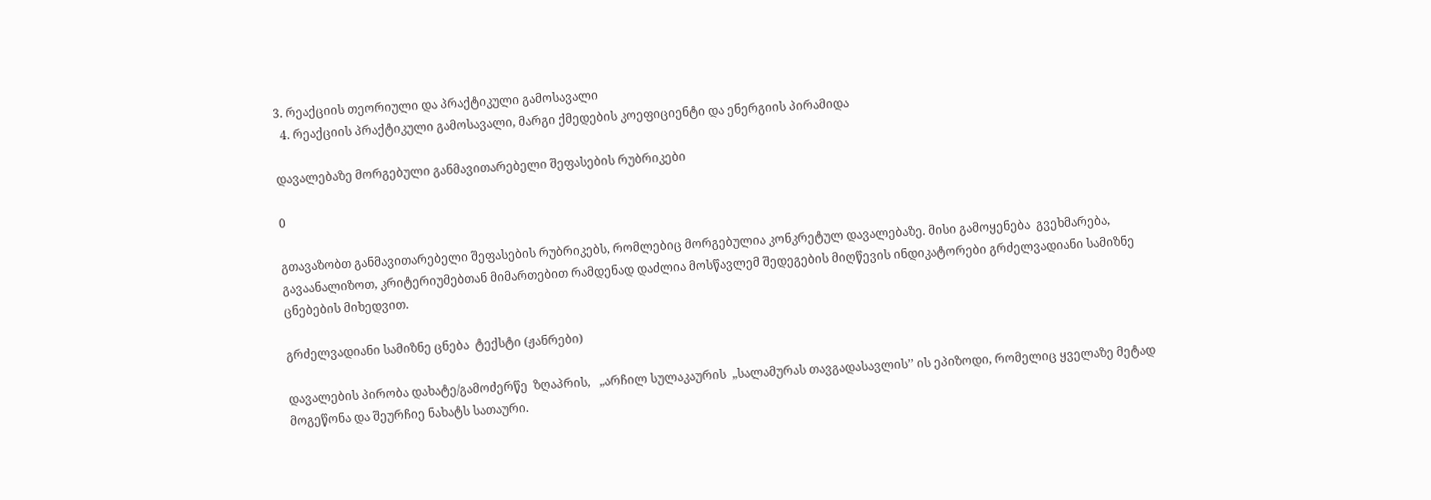3. რეაქციის თეორიული და პრაქტიკული გამოსავალი
  4. რეაქციის პრაქტიკული გამოსავალი, მარგი ქმედების კოეფიციენტი და ენერგიის პირამიდა

დავალებაზე მორგებული განმავითარებელი შეფასების რუბრიკები

0

გთავაზობთ განმავითარებელი შეფასების რუბრიკებს, რომლებიც მორგებულია კონკრეტულ დავალებაზე. მისი გამოყენება  გვეხმარება, გავაანალიზოთ, კრიტერიუმებთან მიმართებით რამდენად დაძლია მოსწავლემ შედეგების მიღწევის ინდიკატორები გრძელვადიანი სამიზნე ცნებების მიხედვით.

გრძელვადიანი სამიზნე ცნება  ტექსტი (ჟანრები)

დავალების პირობა დახატე/გამოძერწე  ზღაპრის,   „არჩილ სულაკაურის  „სალამურას თავგადასავლის’’ ის ეპიზოდი, რომელიც ყველაზე მეტად მოგეწონა და შეურჩიე ნახატს სათაური.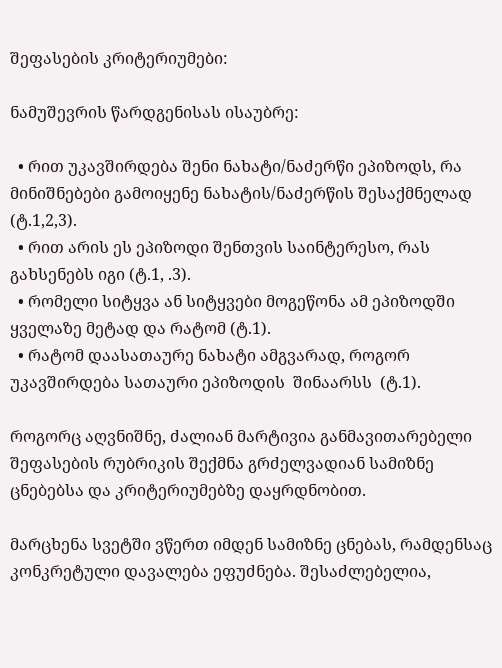შეფასების კრიტერიუმები:

ნამუშევრის წარდგენისას ისაუბრე:

  • რით უკავშირდება შენი ნახატი/ნაძერწი ეპიზოდს, რა მინიშნებები გამოიყენე ნახატის/ნაძერწის შესაქმნელად (ტ.1,2,3).
  • რით არის ეს ეპიზოდი შენთვის საინტერესო, რას გახსენებს იგი (ტ.1, .3).
  • რომელი სიტყვა ან სიტყვები მოგეწონა ამ ეპიზოდში ყველაზე მეტად და რატომ (ტ.1).
  • რატომ დაასათაურე ნახატი ამგვარად, როგორ უკავშირდება სათაური ეპიზოდის  შინაარსს  (ტ.1).

როგორც აღვნიშნე, ძალიან მარტივია განმავითარებელი შეფასების რუბრიკის შექმნა გრძელვადიან სამიზნე ცნებებსა და კრიტერიუმებზე დაყრდნობით.

მარცხენა სვეტში ვწერთ იმდენ სამიზნე ცნებას, რამდენსაც კონკრეტული დავალება ეფუძნება. შესაძლებელია,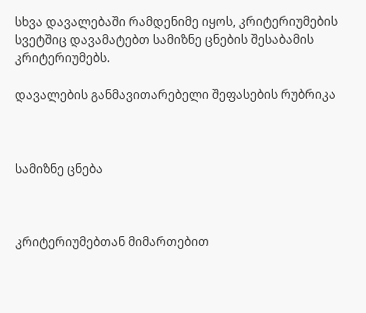სხვა დავალებაში რამდენიმე იყოს, კრიტერიუმების სვეტშიც დავამატებთ სამიზნე ცნების შესაბამის კრიტერიუმებს.

დავალების განმავითარებელი შეფასების რუბრიკა



სამიზნე ცნება



კრიტერიუმებთან მიმართებით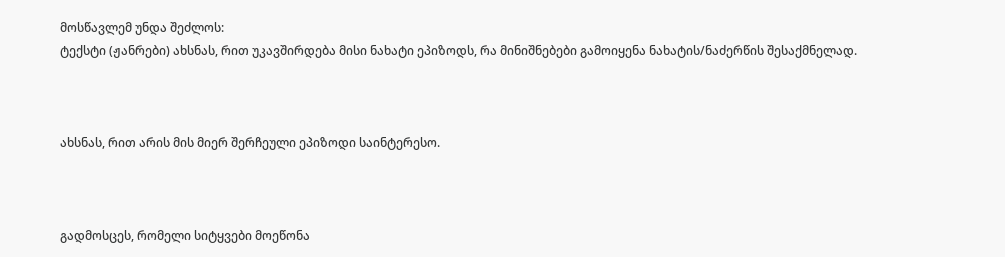მოსწავლემ უნდა შეძლოს:
ტექსტი (ჟანრები) ახსნას, რით უკავშირდება მისი ნახატი ეპიზოდს, რა მინიშნებები გამოიყენა ნახატის/ნაძერწის შესაქმნელად.



ახსნას, რით არის მის მიერ შერჩეული ეპიზოდი საინტერესო.



გადმოსცეს, რომელი სიტყვები მოეწონა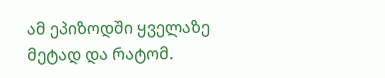ამ ეპიზოდში ყველაზე მეტად და რატომ.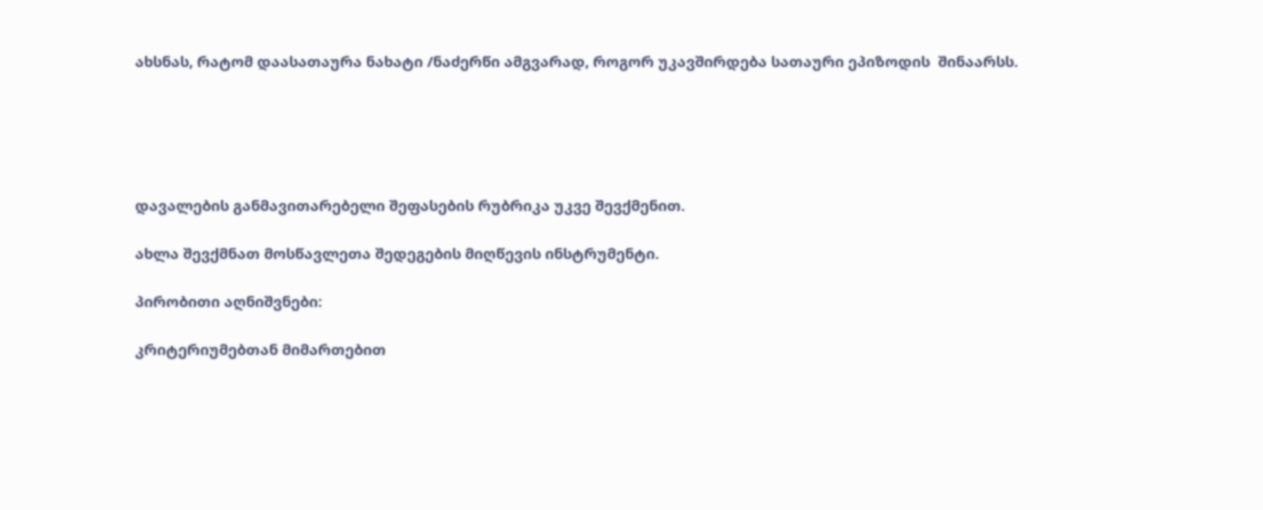ახსნას, რატომ დაასათაურა ნახატი /ნაძერწი ამგვარად, როგორ უკავშირდება სათაური ეპიზოდის  შინაარსს.





დავალების განმავითარებელი შეფასების რუბრიკა უკვე შევქმენით.

ახლა შევქმნათ მოსწავლეთა შედეგების მიღწევის ინსტრუმენტი.

პირობითი აღნიშვნები:

კრიტერიუმებთან მიმართებით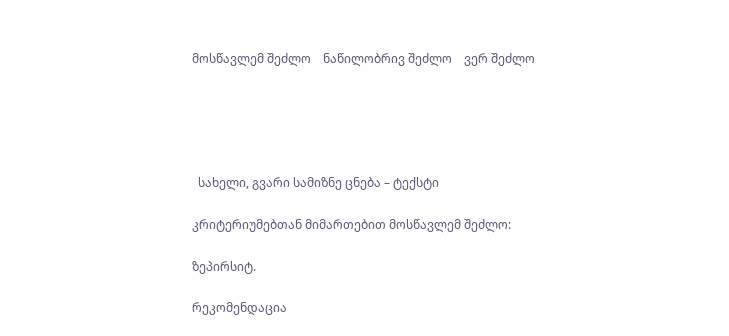მოსწავლემ შეძლო    ნაწილობრივ შეძლო    ვერ შეძლო





  სახელი, გვარი სამიზნე ცნება – ტექსტი

კრიტერიუმებთან მიმართებით მოსწავლემ შეძლო:

ზეპირსიტ.

რეკომენდაცია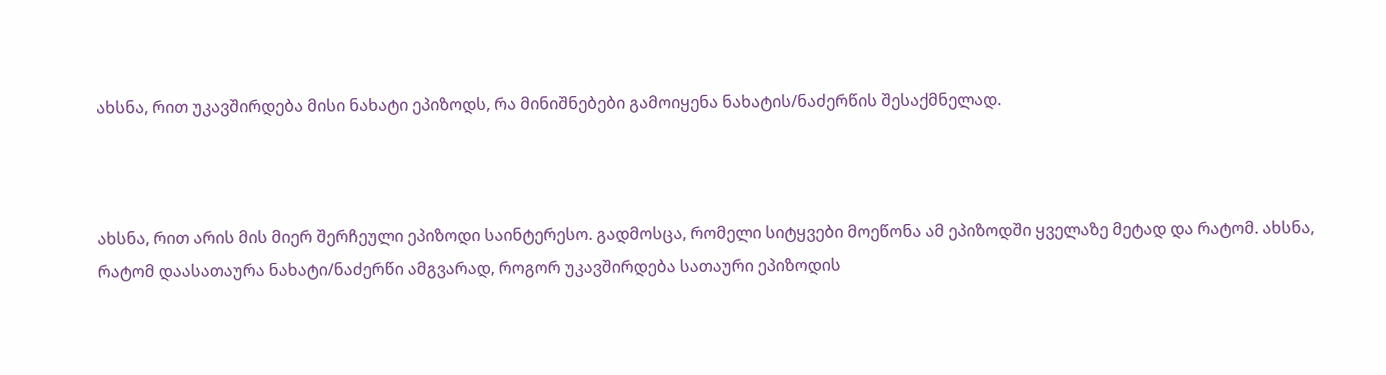ახსნა, რით უკავშირდება მისი ნახატი ეპიზოდს, რა მინიშნებები გამოიყენა ნახატის/ნაძერწის შესაქმნელად.



ახსნა, რით არის მის მიერ შერჩეული ეპიზოდი საინტერესო. გადმოსცა, რომელი სიტყვები მოეწონა ამ ეპიზოდში ყველაზე მეტად და რატომ. ახსნა, რატომ დაასათაურა ნახატი/ნაძერწი ამგვარად, როგორ უკავშირდება სათაური ეპიზოდის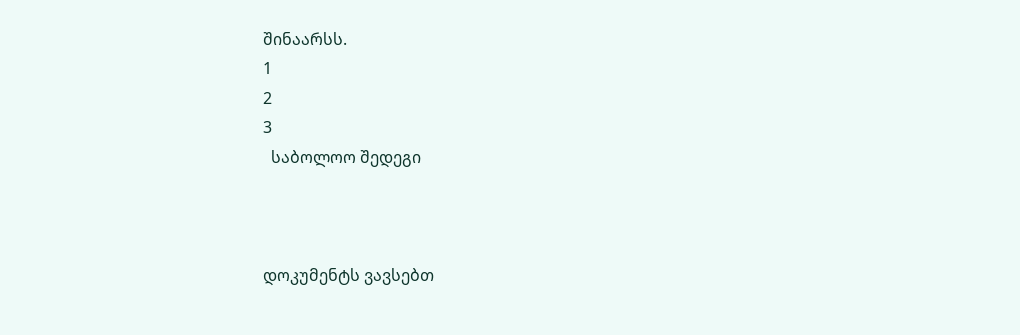შინაარსს.
1
2
3
  საბოლოო შედეგი



დოკუმენტს ვავსებთ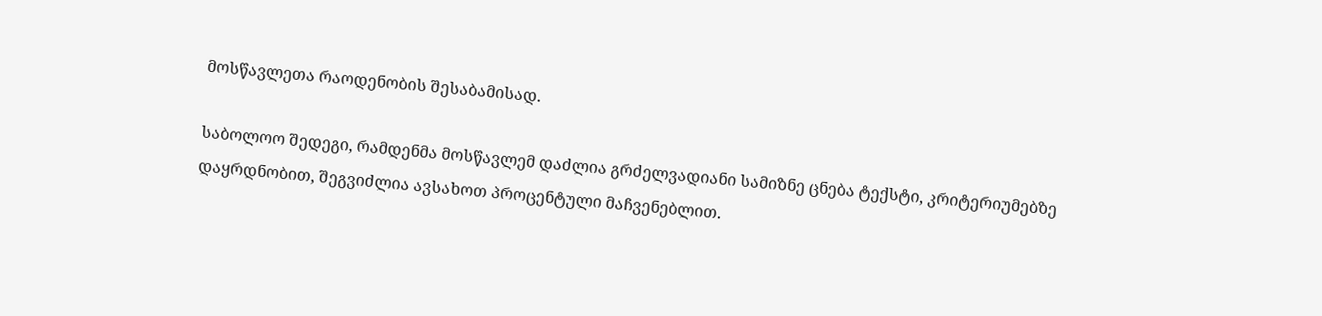მოსწავლეთა რაოდენობის შესაბამისად.

საბოლოო შედეგი, რამდენმა მოსწავლემ დაძლია გრძელვადიანი სამიზნე ცნება ტექსტი, კრიტერიუმებზე დაყრდნობით, შეგვიძლია ავსახოთ პროცენტული მაჩვენებლით.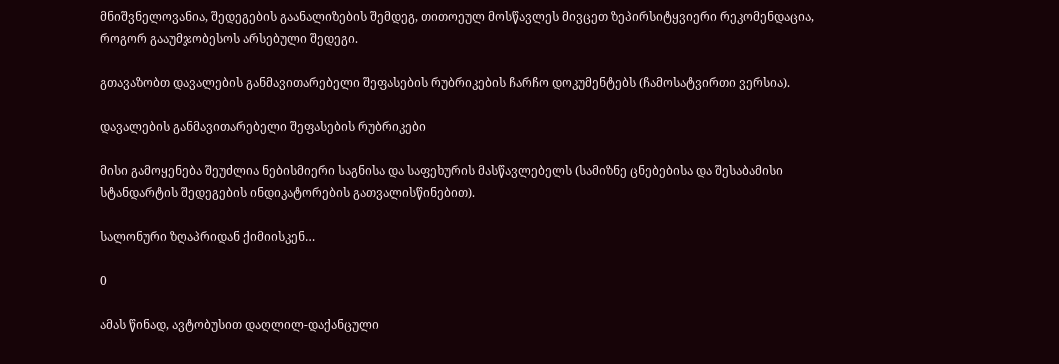მნიშვნელოვანია, შედეგების გაანალიზების შემდეგ, თითოეულ მოსწავლეს მივცეთ ზეპირსიტყვიერი რეკომენდაცია, როგორ გააუმჯობესოს არსებული შედეგი.

გთავაზობთ დავალების განმავითარებელი შეფასების რუბრიკების ჩარჩო დოკუმენტებს (ჩამოსატვირთი ვერსია).

დავალების განმავითარებელი შეფასების რუბრიკები

მისი გამოყენება შეუძლია ნებისმიერი საგნისა და საფეხურის მასწავლებელს (სამიზნე ცნებებისა და შესაბამისი სტანდარტის შედეგების ინდიკატორების გათვალისწინებით).

სალონური ზღაპრიდან ქიმიისკენ…

0

ამას წინად, ავტობუსით დაღლილ-დაქანცული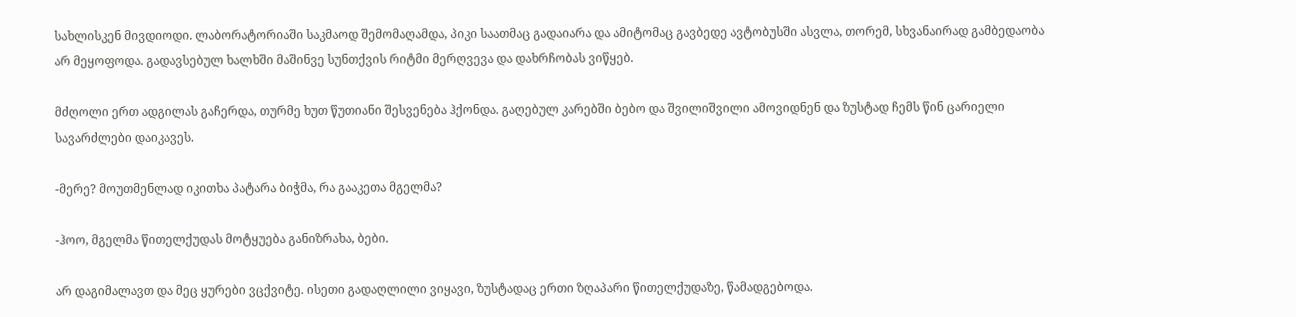სახლისკენ მივდიოდი. ლაბორატორიაში საკმაოდ შემომაღამდა, პიკი საათმაც გადაიარა და ამიტომაც გავბედე ავტობუსში ასვლა, თორემ, სხვანაირად გამბედაობა არ მეყოფოდა. გადავსებულ ხალხში მაშინვე სუნთქვის რიტმი მერღვევა და დახრჩობას ვიწყებ.

მძღოლი ერთ ადგილას გაჩერდა, თურმე ხუთ წუთიანი შესვენება ჰქონდა. გაღებულ კარებში ბებო და შვილიშვილი ამოვიდნენ და ზუსტად ჩემს წინ ცარიელი სავარძლები დაიკავეს.

-მერე? მოუთმენლად იკითხა პატარა ბიჭმა, რა გააკეთა მგელმა?

-ჰოო, მგელმა წითელქუდას მოტყუება განიზრახა, ბები.

არ დაგიმალავთ და მეც ყურები ვცქვიტე. ისეთი გადაღლილი ვიყავი, ზუსტადაც ერთი ზღაპარი წითელქუდაზე, წამადგებოდა.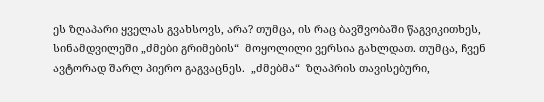ეს ზღაპარი ყველას გვახსოვს, არა? თუმცა, ის რაც ბავშვობაში წაგვიკითხეს, სინამდვილეში „ძმები გრიმების“  მოყოლილი ვერსია გახლდათ. თუმცა, ჩვენ ავტორად შარლ პიერო გაგვაცნეს.  „ძმებმა“  ზღაპრის თავისებური,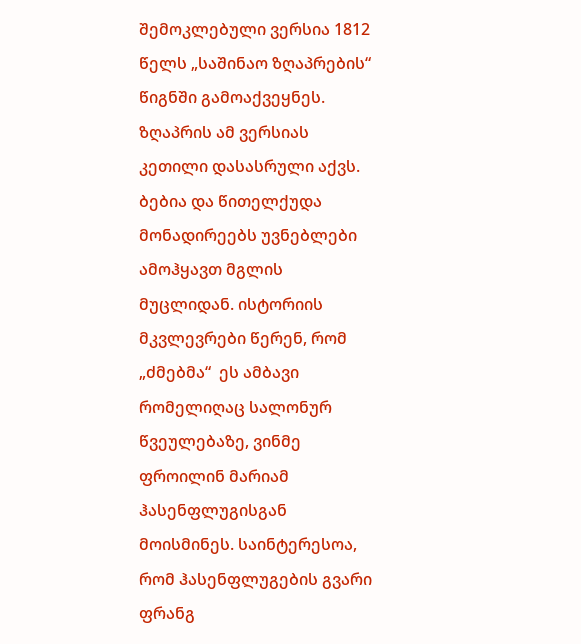შემოკლებული ვერსია 1812 წელს „საშინაო ზღაპრების“ წიგნში გამოაქვეყნეს. ზღაპრის ამ ვერსიას კეთილი დასასრული აქვს. ბებია და წითელქუდა მონადირეებს უვნებლები ამოჰყავთ მგლის მუცლიდან. ისტორიის მკვლევრები წერენ, რომ „ძმებმა“  ეს ამბავი რომელიღაც სალონურ წვეულებაზე, ვინმე ფროილინ მარიამ ჰასენფლუგისგან  მოისმინეს. საინტერესოა, რომ ჰასენფლუგების გვარი ფრანგ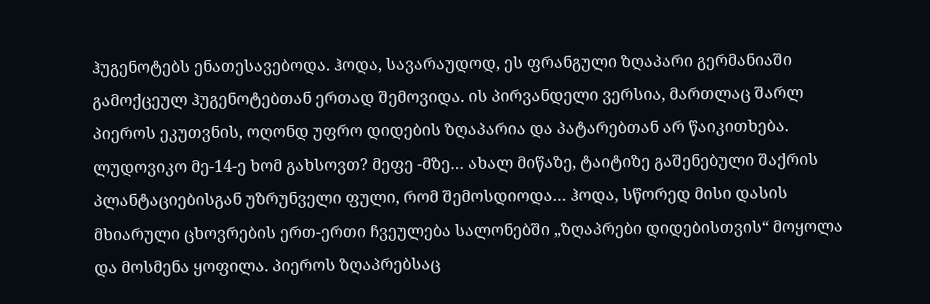ჰუგენოტებს ენათესავებოდა. ჰოდა, სავარაუდოდ, ეს ფრანგული ზღაპარი გერმანიაში გამოქცეულ ჰუგენოტებთან ერთად შემოვიდა. ის პირვანდელი ვერსია, მართლაც შარლ პიეროს ეკუთვნის, ოღონდ უფრო დიდების ზღაპარია და პატარებთან არ წაიკითხება. ლუდოვიკო მე-14-ე ხომ გახსოვთ? მეფე -მზე… ახალ მიწაზე, ტაიტიზე გაშენებული შაქრის პლანტაციებისგან უზრუნველი ფული, რომ შემოსდიოდა… ჰოდა, სწორედ მისი დასის მხიარული ცხოვრების ერთ-ერთი ჩვეულება სალონებში „ზღაპრები დიდებისთვის“ მოყოლა და მოსმენა ყოფილა. პიეროს ზღაპრებსაც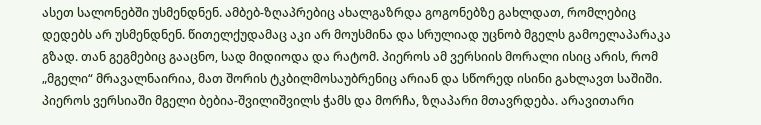ასეთ სალონებში უსმენდნენ. ამბებ-ზღაპრებიც ახალგაზრდა გოგონებზე გახლდათ, რომლებიც დედებს არ უსმენდნენ. წითელქუდამაც აკი არ მოუსმინა და სრულიად უცნობ მგელს გამოელაპარაკა გზად. თან გეგმებიც გააცნო, სად მიდიოდა და რატომ. პიეროს ამ ვერსიის მორალი ისიც არის, რომ „მგელი“ მრავალნაირია, მათ შორის ტკბილმოსაუბრენიც არიან და სწორედ ისინი გახლავთ საშიში. პიეროს ვერსიაში მგელი ბებია-შვილიშვილს ჭამს და მორჩა, ზღაპარი მთავრდება. არავითარი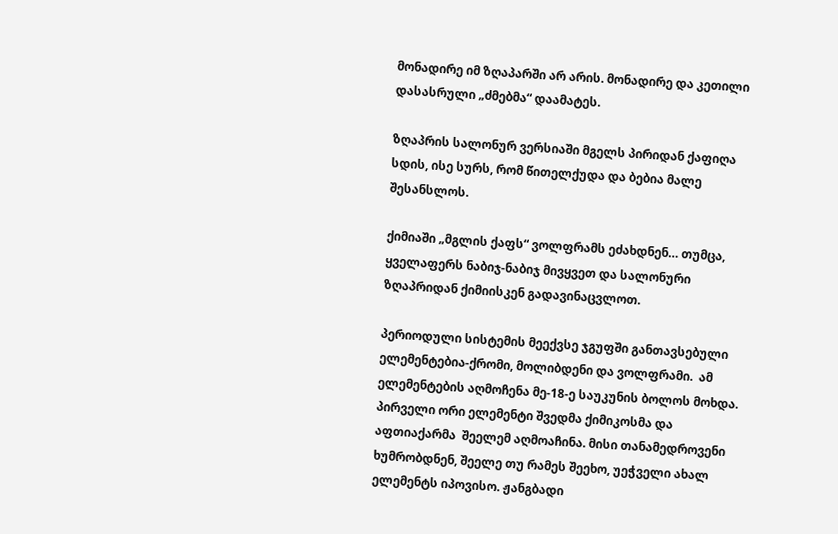მონადირე იმ ზღაპარში არ არის. მონადირე და კეთილი დასასრული „ძმებმა“ დაამატეს.

ზღაპრის სალონურ ვერსიაში მგელს პირიდან ქაფიღა სდის, ისე სურს, რომ წითელქუდა და ბებია მალე შესანსლოს.

ქიმიაში „მგლის ქაფს“ ვოლფრამს ეძახდნენ… თუმცა, ყველაფერს ნაბიჯ-ნაბიჯ მივყვეთ და სალონური ზღაპრიდან ქიმიისკენ გადავინაცვლოთ.

პერიოდული სისტემის მეექვსე ჯგუფში განთავსებული ელემენტებია-ქრომი, მოლიბდენი და ვოლფრამი.  ამ ელემენტების აღმოჩენა მე-18-ე საუკუნის ბოლოს მოხდა. პირველი ორი ელემენტი შვედმა ქიმიკოსმა და აფთიაქარმა  შეელემ აღმოაჩინა. მისი თანამედროვენი ხუმრობდნენ, შეელე თუ რამეს შეეხო, უეჭველი ახალ ელემენტს იპოვისო. ჟანგბადი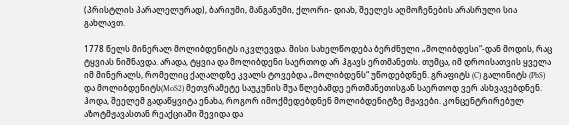(პრისტლის პარალელურად), ბარიუმი, მანგანუმი, ქლორი- დიახ, შეელეს აღმოჩენების არასრული სია გახლავთ.

1778 წელს მინერალ მოლიბდენიტს იკვლევდა. მისი სახელწოდება ბერძნული „მოლიბდესი“-დან მოდის, რაც ტყვიას ნიშნავდა. არადა, ტყვია და მოლიბდენი საერთოდ არ ჰგავს ერთმანეთს. თუმცა, იმ დროისათვის ყველა იმ მინერალს, რომელიც ქაღალდზე კვალს ტოვებდა „მოლიბდენს“ უწოდებდნენ. გრაფიტს (C) გალინიტს (PbS) და მოლიბდენიტს(MoS2) მეთვრამეტე საუკუნის შუა წლებამდე ერთმანეთისგან საერთოდ ვერ ასხვავებდნენ. ჰოდა, შეელემ გადაწყვიტა ენახა, როგორ იმოქმედებდნენ მოლიბდენიტზე მჟავები. კონცენტრირებულ აზოტმჟავასთან რეაქციაში შევიდა და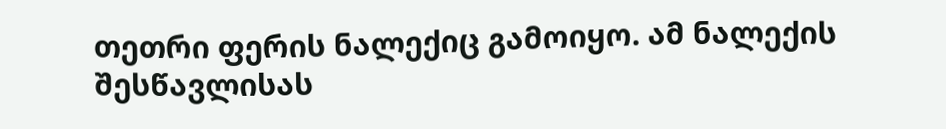თეთრი ფერის ნალექიც გამოიყო. ამ ნალექის შესწავლისას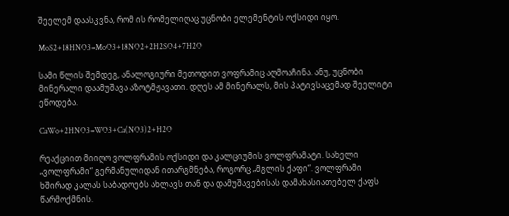შეელემ დაასკვნა, რომ ის რომელიღაც უცნობი ელემენტის ოქსიდი იყო.

MoS2+18HNO3=MoO3+18NO2+2H2SO4+7H2O

სამი წლის შემდეგ, ანალოგიური მეთოდით ვოფრამიც აღმოაჩინა. ანუ, უცნობი მინერალი დაამუშავა აზოტმჟავათი. დღეს ამ მინერალს, მის პატივსაცემად შეელიტი ეწოდება.

CaWo+2HNO3=WO3+Ca(NO3)2+H2O

რეაქციით მიიღო ვოლფრამის ოქსიდი და კალციუმის ვოლფრამატი. სახელი „ვოლფრამი“ გერმანულიდან ითარგმნება, როგორც „მგლის ქაფი“. ვოლფრამი ხშირად კალას საბადოებს ახლავს თან და დამუშავებისას დამახასიათებელ ქაფს წარმოქმნის.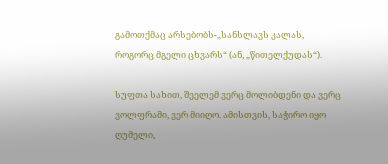გამოთქმაც არსებობს-„სანსლავს კალას, როგორც მგელი ცხვარს“ (ან, „წითელქუდას“).

სუფთა სახით, შეელემ ვერც მოლიბდენი და ვერც ვოლფრამი, ვერ მიიღო. ამისთვის, საჭირო იყო ღუმელი,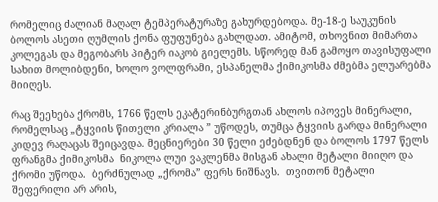რომელიც ძალიან მაღალ ტემპერატურაზე გახურდებოდა. მე-18-ე საუკუნის ბოლოს ასეთი ღუმლის ქონა ფუფუნება გახლდათ. ამიტომ, თხოვნით მიმართა კოლეგას და მეგობარს პიტერ იაკობ გიელემს. სწორედ მან გამოყო თავისუფალი სახით მოლიბდენი, ხოლო ვოლფრამი, ესპანელმა ქიმიკოსმა ძმებმა ელუარებმა მიიღეს.

რაც შეეხება ქრომს, 1766 წელს ეკატერინბურგთან ახლოს იპოვეს მინერალი, რომელსაც „ტყვიის წითელი კრიალა ” უწოდეს, თუმცა ტყვიის გარდა მინერალი კიდევ რაღაცას შეიცავდა. მეცნიერები 30 წელი ეძებდნენ და ბოლოს 1797 წელს ფრანგმა ქიმიკოსმა  ნიკოლა ლუი ვაკლენმა მისგან ახალი მეტალი მიიღო და  ქრომი უწოდა.  ბერძნულად „ქრომა” ფერს ნიშნავს.  თვითონ მეტალი შეფერილი არ არის,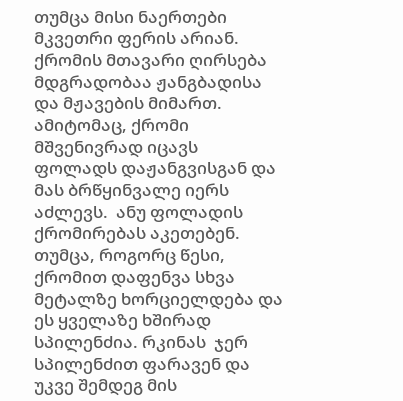თუმცა მისი ნაერთები მკვეთრი ფერის არიან.  ქრომის მთავარი ღირსება  მდგრადობაა ჟანგბადისა და მჟავების მიმართ. ამიტომაც, ქრომი მშვენივრად იცავს ფოლადს დაჟანგვისგან და მას ბრწყინვალე იერს აძლევს.  ანუ ფოლადის ქრომირებას აკეთებენ. თუმცა, როგორც წესი, ქრომით დაფენვა სხვა მეტალზე ხორციელდება და ეს ყველაზე ხშირად სპილენძია. რკინას  ჯერ სპილენძით ფარავენ და უკვე შემდეგ მის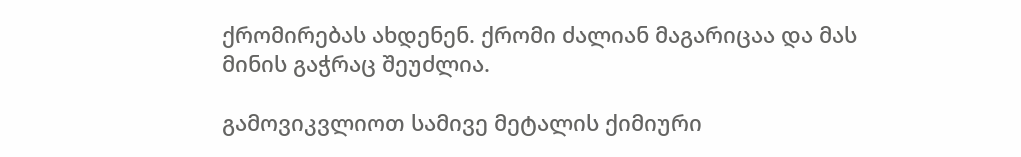ქრომირებას ახდენენ. ქრომი ძალიან მაგარიცაა და მას მინის გაჭრაც შეუძლია.

გამოვიკვლიოთ სამივე მეტალის ქიმიური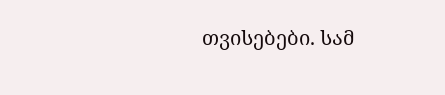თვისებები. სამ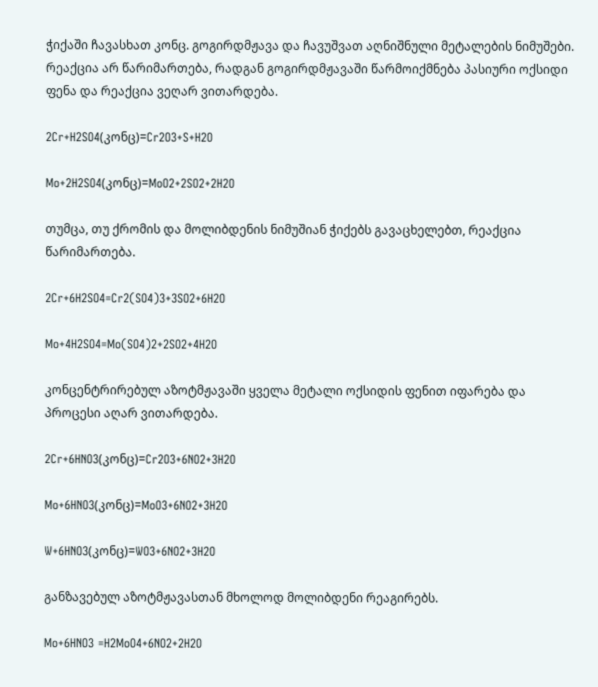ჭიქაში ჩავასხათ კონც. გოგირდმჟავა და ჩავუშვათ აღნიშნული მეტალების ნიმუშები. რეაქცია არ წარიმართება, რადგან გოგირდმჟავაში წარმოიქმნება პასიური ოქსიდი ფენა და რეაქცია ვეღარ ვითარდება.

2Cr+H2SO4(კონც)=Cr2O3+S+H2O

Mo+2H2SO4(კონც)=MoO2+2SO2+2H2O

თუმცა, თუ ქრომის და მოლიბდენის ნიმუშიან ჭიქებს გავაცხელებთ, რეაქცია წარიმართება.

2Cr+6H2SO4=Cr2(SO4)3+3SO2+6H2O

Mo+4H2SO4=Mo(SO4)2+2SO2+4H2O

კონცენტრირებულ აზოტმჟავაში ყველა მეტალი ოქსიდის ფენით იფარება და პროცესი აღარ ვითარდება.

2Cr+6HNO3(კონც)=Cr2O3+6NO2+3H2O

Mo+6HNO3(კონც)=MoO3+6NO2+3H2O

W+6HNO3(კონც)=WO3+6NO2+3H2O

განზავებულ აზოტმჟავასთან მხოლოდ მოლიბდენი რეაგირებს.

Mo+6HNO3 =H2MoO4+6NO2+2H2O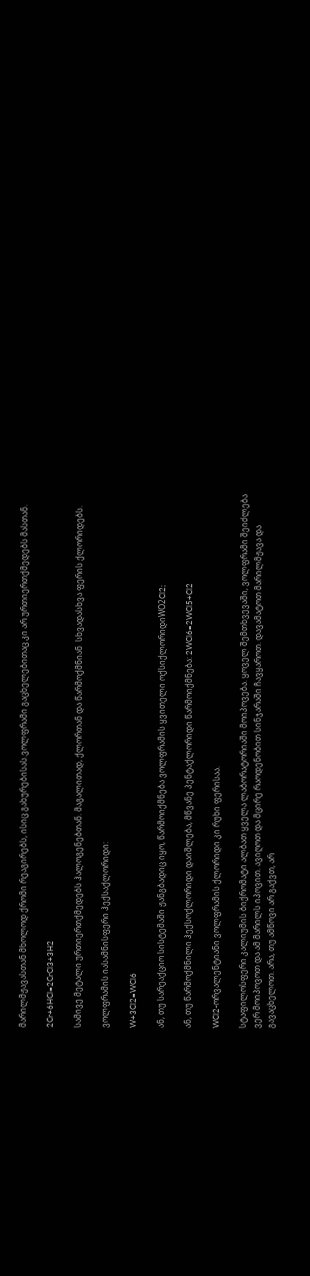მარილმჟავასთან მხოლოდ ქრომი რეაგირებს, ისიც გახურებისას.ვოლფრამი გაცხელებითაც კი არ ურთიერთქმედებს მასთან.

2Cr+6HCl=2CrCl3+3H2

სამივე მეტალი ურთიერთქმედებს ჰალოგენებთან. მაგალითად, ქლორთან და წარმოქმნიან  სხვადასხვა ფერის ქლორიდებს.

ვოლფრამის იასამნისფერი ჰექსაქლორიდი:

W+3Cl2=WCl6

ან, თუ სარეაქციო სისტემაში ჟანგბადიც იყო, წარმოიქმნება ვოლფრამის ყვითელი ოქსიქლორიდიWO2Cl2;

ან, თუ წარმოქმნილი ჰექსოქლორიდი დაიშლება, მწვანე პენტაქლორიდი წარმოიქმნება: 2WCl6=2WCl5+Cl2

WCl2-ორვალენტიანი ვოლფრამის ქლორიდი კი რუხი ფერისაა.

სტაფილოსფერი კალიუმის ბიქრომატი ალბათ ყველა ლაბორატორიაში მოიპოვება. ყოველ შემთხვევაში, ვოლფრამი შეიძლება ვერ მოიპოვოთ და ამ მარილს იპოვით. ავიღოთ და მცირე რაოდენობით სინჯარაში ჩავყაროთ. დავამატოთ მარილმჟავა და გავაცხელოთ. არა, თუ ამწოვი არ გაქვთ, არ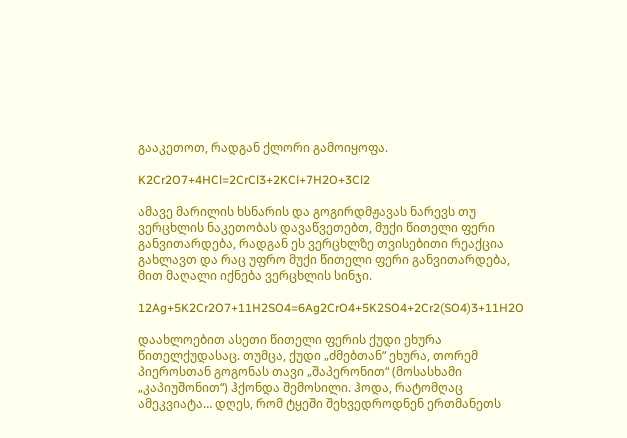გააკეთოთ, რადგან ქლორი გამოიყოფა.

K2Cr2O7+4HCl=2CrCl3+2KCl+7H2O+3Cl2

ამავე მარილის ხსნარის და გოგირდმჟავას ნარევს თუ ვერცხლის ნაკეთობას დავაწვეთებთ, მუქი წითელი ფერი განვითარდება, რადგან ეს ვერცხლზე თვისებითი რეაქცია გახლავთ და რაც უფრო მუქი წითელი ფერი განვითარდება, მით მაღალი იქნება ვერცხლის სინჯი.

12Ag+5K2Cr2O7+11H2SO4=6Ag2CrO4+5K2SO4+2Cr2(SO4)3+11H2O

დაახლოებით ასეთი წითელი ფერის ქუდი ეხურა წითელქუდასაც. თუმცა, ქუდი „ძმებთან“ ეხურა, თორემ პიეროსთან გოგონას თავი „შაპერონით“ (მოსასხამი „კაპიუშონით“) ჰქონდა შემოსილი. ჰოდა, რატომღაც ამეკვიატა… დღეს, რომ ტყეში შეხვედროდნენ ერთმანეთს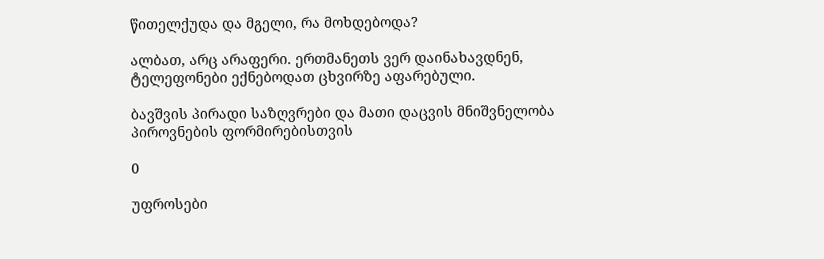წითელქუდა და მგელი, რა მოხდებოდა?

ალბათ, არც არაფერი. ერთმანეთს ვერ დაინახავდნენ, ტელეფონები ექნებოდათ ცხვირზე აფარებული.

ბავშვის პირადი საზღვრები და მათი დაცვის მნიშვნელობა პიროვნების ფორმირებისთვის

0

უფროსები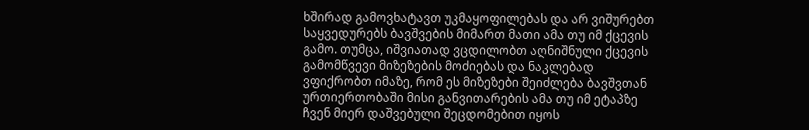ხშირად გამოვხატავთ უკმაყოფილებას და არ ვიშურებთ საყვედურებს ბავშვების მიმართ მათი ამა თუ იმ ქცევის გამო. თუმცა, იშვიათად ვცდილობთ აღნიშნული ქცევის გამომწვევი მიზეზების მოძიებას და ნაკლებად ვფიქრობთ იმაზე, რომ ეს მიზეზები შეიძლება ბავშვთან ურთიერთობაში მისი განვითარების ამა თუ იმ ეტაპზე ჩვენ მიერ დაშვებული შეცდომებით იყოს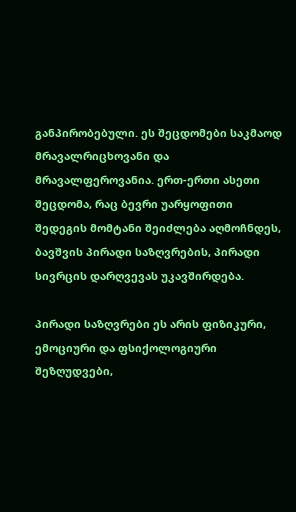განპირობებული. ეს შეცდომები საკმაოდ მრავალრიცხოვანი და მრავალფეროვანია. ერთ-ერთი ასეთი შეცდომა, რაც ბევრი უარყოფითი შედეგის მომტანი შეიძლება აღმოჩნდეს, ბავშვის პირადი საზღვრების, პირადი სივრცის დარღვევას უკავშირდება.

პირადი საზღვრები ეს არის ფიზიკური, ემოციური და ფსიქოლოგიური შეზღუდვები,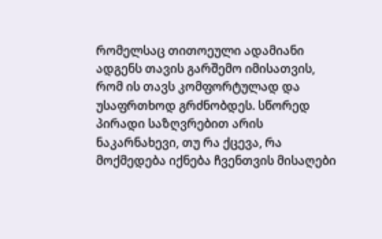რომელსაც თითოეული ადამიანი ადგენს თავის გარშემო იმისათვის, რომ ის თავს კომფორტულად და უსაფრთხოდ გრძნობდეს. სწორედ პირადი საზღვრებით არის ნაკარნახევი, თუ რა ქცევა, რა მოქმედება იქნება ჩვენთვის მისაღები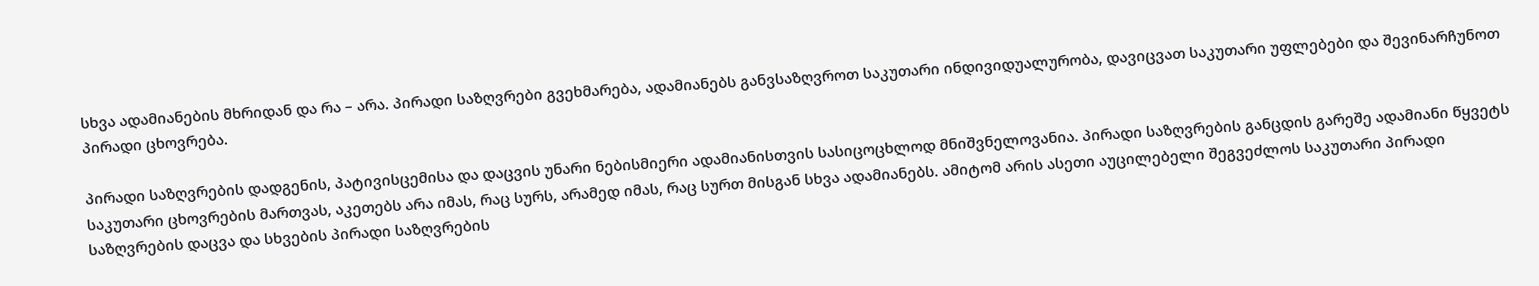სხვა ადამიანების მხრიდან და რა – არა. პირადი საზღვრები გვეხმარება, ადამიანებს განვსაზღვროთ საკუთარი ინდივიდუალურობა, დავიცვათ საკუთარი უფლებები და შევინარჩუნოთ პირადი ცხოვრება.

პირადი საზღვრების დადგენის, პატივისცემისა და დაცვის უნარი ნებისმიერი ადამიანისთვის სასიცოცხლოდ მნიშვნელოვანია. პირადი საზღვრების განცდის გარეშე ადამიანი წყვეტს საკუთარი ცხოვრების მართვას, აკეთებს არა იმას, რაც სურს, არამედ იმას, რაც სურთ მისგან სხვა ადამიანებს. ამიტომ არის ასეთი აუცილებელი შეგვეძლოს საკუთარი პირადი საზღვრების დაცვა და სხვების პირადი საზღვრების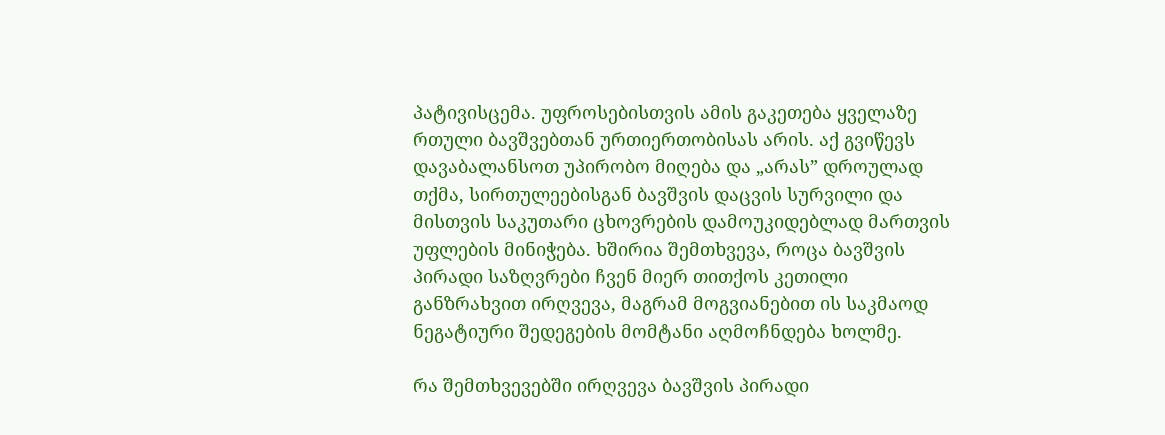პატივისცემა. უფროსებისთვის ამის გაკეთება ყველაზე რთული ბავშვებთან ურთიერთობისას არის. აქ გვიწევს დავაბალანსოთ უპირობო მიღება და „არას” დროულად თქმა, სირთულეებისგან ბავშვის დაცვის სურვილი და მისთვის საკუთარი ცხოვრების დამოუკიდებლად მართვის უფლების მინიჭება. ხშირია შემთხვევა, როცა ბავშვის პირადი საზღვრები ჩვენ მიერ თითქოს კეთილი განზრახვით ირღვევა, მაგრამ მოგვიანებით ის საკმაოდ ნეგატიური შედეგების მომტანი აღმოჩნდება ხოლმე.

რა შემთხვევებში ირღვევა ბავშვის პირადი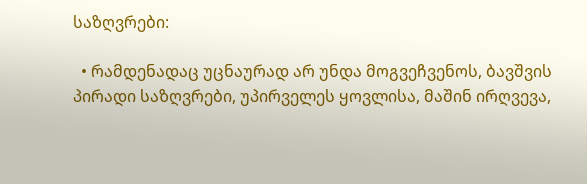საზღვრები:

  • რამდენადაც უცნაურად არ უნდა მოგვეჩვენოს, ბავშვის პირადი საზღვრები, უპირველეს ყოვლისა, მაშინ ირღვევა,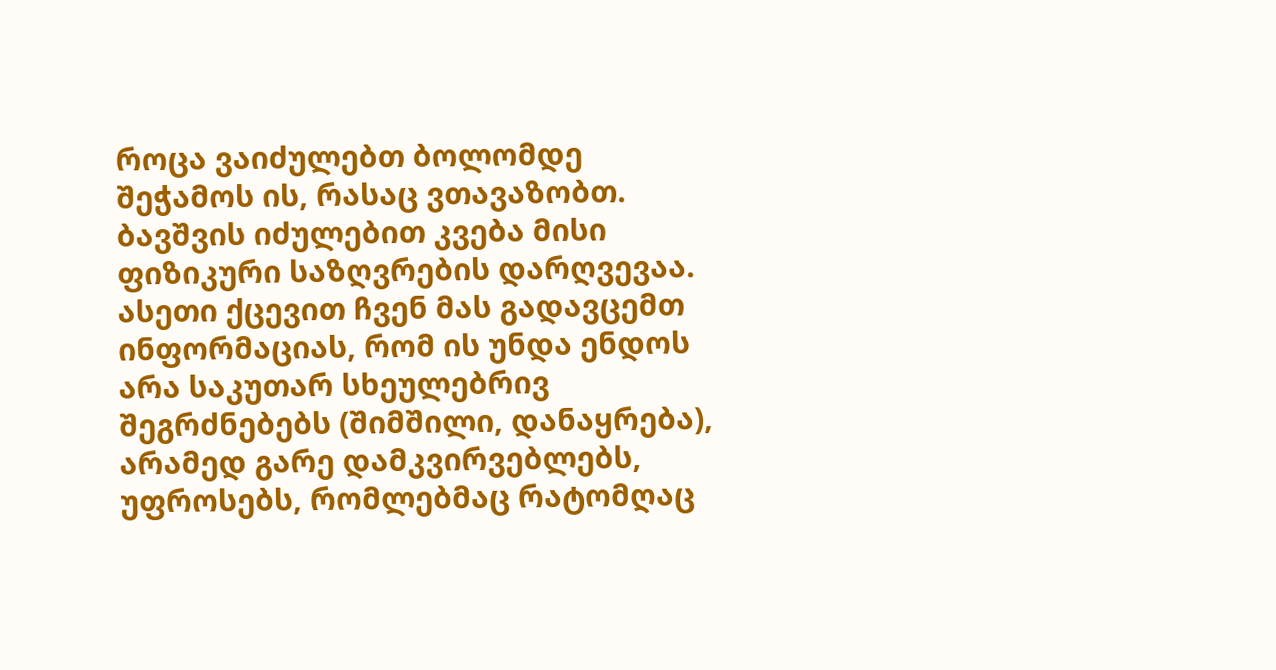როცა ვაიძულებთ ბოლომდე შეჭამოს ის, რასაც ვთავაზობთ. ბავშვის იძულებით კვება მისი ფიზიკური საზღვრების დარღვევაა. ასეთი ქცევით ჩვენ მას გადავცემთ ინფორმაციას, რომ ის უნდა ენდოს არა საკუთარ სხეულებრივ შეგრძნებებს (შიმშილი, დანაყრება), არამედ გარე დამკვირვებლებს, უფროსებს, რომლებმაც რატომღაც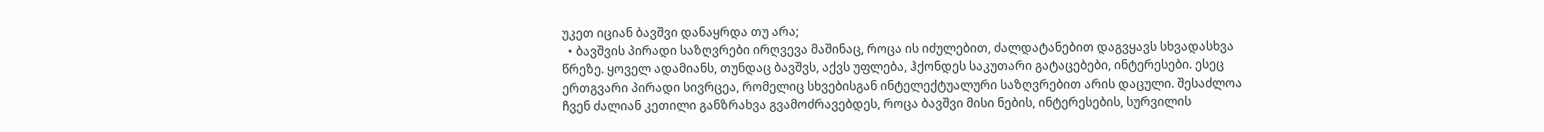უკეთ იციან ბავშვი დანაყრდა თუ არა;
  • ბავშვის პირადი საზღვრები ირღვევა მაშინაც, როცა ის იძულებით, ძალდატანებით დაგვყავს სხვადასხვა წრეზე. ყოველ ადამიანს, თუნდაც ბავშვს, აქვს უფლება, ჰქონდეს საკუთარი გატაცებები, ინტერესები. ესეც ერთგვარი პირადი სივრცეა, რომელიც სხვებისგან ინტელექტუალური საზღვრებით არის დაცული. შესაძლოა ჩვენ ძალიან კეთილი განზრახვა გვამოძრავებდეს, როცა ბავშვი მისი ნების, ინტერესების, სურვილის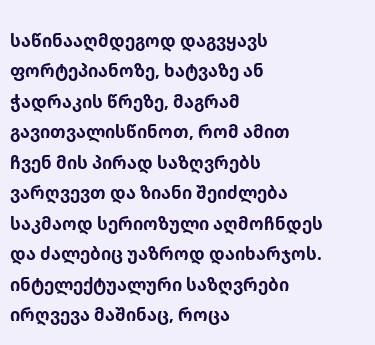საწინააღმდეგოდ დაგვყავს ფორტეპიანოზე, ხატვაზე ან ჭადრაკის წრეზე, მაგრამ გავითვალისწინოთ, რომ ამით ჩვენ მის პირად საზღვრებს ვარღვევთ და ზიანი შეიძლება საკმაოდ სერიოზული აღმოჩნდეს და ძალებიც უაზროდ დაიხარჯოს. ინტელექტუალური საზღვრები ირღვევა მაშინაც, როცა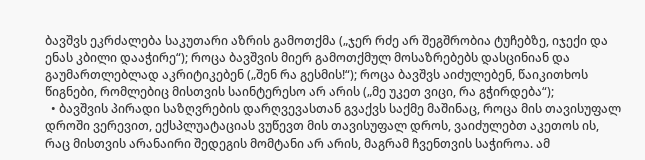ბავშვს ეკრძალება საკუთარი აზრის გამოთქმა („ჯერ რძე არ შეგშრობია ტუჩებზე, იჯექი და ენას კბილი დააჭირე“); როცა ბავშვის მიერ გამოთქმულ მოსაზრებებს დასცინიან და გაუმართლებლად აკრიტიკებენ („შენ რა გესმის!“); როცა ბავშვს აიძულებენ, წაიკითხოს წიგნები, რომლებიც მისთვის საინტერესო არ არის („მე უკეთ ვიცი, რა გჭირდება“);
  • ბავშვის პირადი საზღვრების დარღვევასთან გვაქვს საქმე მაშინაც, როცა მის თავისუფალ დროში ვერევით, ექსპლუატაციას ვუწევთ მის თავისუფალ დროს, ვაიძულებთ აკეთოს ის, რაც მისთვის არანაირი შედეგის მომტანი არ არის, მაგრამ ჩვენთვის საჭიროა. ამ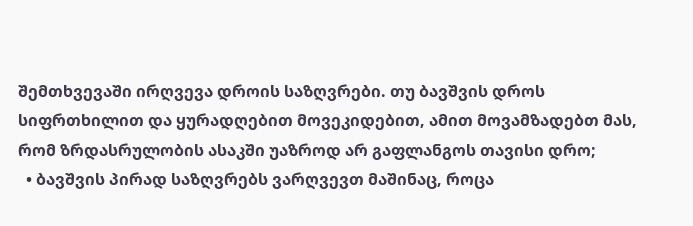შემთხვევაში ირღვევა დროის საზღვრები. თუ ბავშვის დროს სიფრთხილით და ყურადღებით მოვეკიდებით, ამით მოვამზადებთ მას, რომ ზრდასრულობის ასაკში უაზროდ არ გაფლანგოს თავისი დრო;
  • ბავშვის პირად საზღვრებს ვარღვევთ მაშინაც, როცა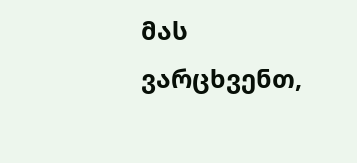მას ვარცხვენთ,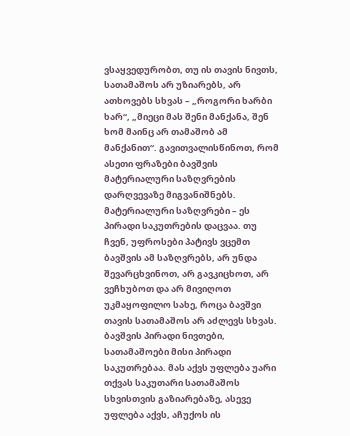ვსაყვედურობთ, თუ ის თავის ნივთს, სათამაშოს არ უზიარებს, არ ათხოვებს სხვას – „როგორი ხარბი ხარ“, „მიეცი მას შენი მანქანა, შენ ხომ მაინც არ თამაშობ ამ მანქანით“. გავითვალისწინოთ, რომ ასეთი ფრაზები ბავშვის მატერიალური საზღვრების დარღვევაზე მიგვანიშნებს. მატერიალური საზღვრები – ეს პირადი საკუთრების დაცვაა. თუ ჩვენ, უფროსები პატივს ვცემთ ბავშვის ამ საზღვრებს, არ უნდა შევარცხვინოთ, არ გავკიცხოთ, არ ვეჩხუბოთ და არ მივიღოთ უკმაყოფილო სახე, როცა ბავშვი თავის სათამაშოს არ აძლევს სხვას. ბავშვის პირადი ნივთები, სათამაშოები მისი პირადი საკუთრებაა. მას აქვს უფლება უარი თქვას საკუთარი სათამაშოს სხვისთვის გაზიარებაზე, ასევე უფლება აქვს, აჩუქოს ის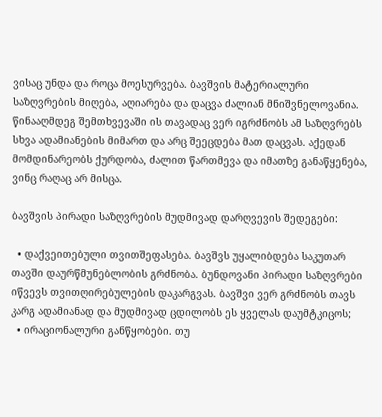ვისაც უნდა და როცა მოესურვება. ბავშვის მატერიალური საზღვრების მიღება, აღიარება და დაცვა ძალიან მნიშვნელოვანია. წინააღმდეგ შემთხვევაში ის თავადაც ვერ იგრძნობს ამ საზღვრებს სხვა ადამიანების მიმართ და არც შეეცდება მათ დაცვას. აქედან მომდინარეობს ქურდობა, ძალით წართმევა და იმათზე განაწყენება, ვინც რაღაც არ მისცა.

ბავშვის პირადი საზღვრების მუდმივად დარღვევის შედეგები:

  • დაქვეითებული თვითშეფასება. ბავშვს უყალიბდება საკუთარ თავში დაურწმუნებლობის გრძნობა. ბუნდოვანი პირადი საზღვრები იწვევს თვითღირებულების დაკარგვას. ბავშვი ვერ გრძნობს თავს კარგ ადამიანად და მუდმივად ცდილობს ეს ყველას დაუმტკიცოს;
  • ირაციონალური განწყობები. თუ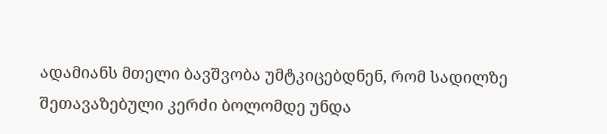ადამიანს მთელი ბავშვობა უმტკიცებდნენ, რომ სადილზე შეთავაზებული კერძი ბოლომდე უნდა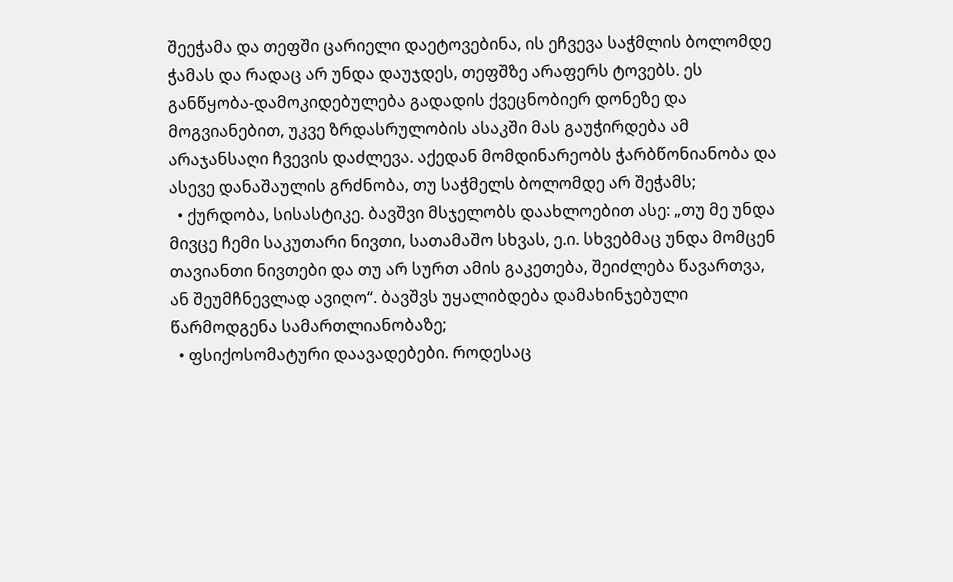შეეჭამა და თეფში ცარიელი დაეტოვებინა, ის ეჩვევა საჭმლის ბოლომდე ჭამას და რადაც არ უნდა დაუჯდეს, თეფშზე არაფერს ტოვებს. ეს განწყობა-დამოკიდებულება გადადის ქვეცნობიერ დონეზე და მოგვიანებით, უკვე ზრდასრულობის ასაკში მას გაუჭირდება ამ არაჯანსაღი ჩვევის დაძლევა. აქედან მომდინარეობს ჭარბწონიანობა და ასევე დანაშაულის გრძნობა, თუ საჭმელს ბოლომდე არ შეჭამს;
  • ქურდობა, სისასტიკე. ბავშვი მსჯელობს დაახლოებით ასე: „თუ მე უნდა მივცე ჩემი საკუთარი ნივთი, სათამაშო სხვას, ე.ი. სხვებმაც უნდა მომცენ თავიანთი ნივთები და თუ არ სურთ ამის გაკეთება, შეიძლება წავართვა, ან შეუმჩნევლად ავიღო“. ბავშვს უყალიბდება დამახინჯებული წარმოდგენა სამართლიანობაზე;
  • ფსიქოსომატური დაავადებები. როდესაც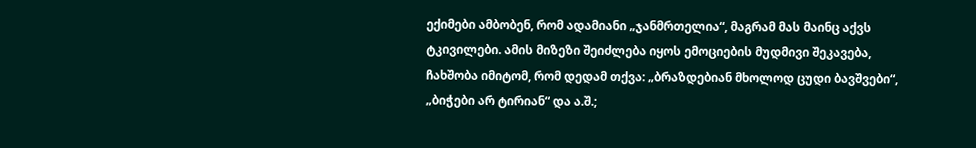ექიმები ამბობენ, რომ ადამიანი „ჯანმრთელია“, მაგრამ მას მაინც აქვს ტკივილები. ამის მიზეზი შეიძლება იყოს ემოციების მუდმივი შეკავება, ჩახშობა იმიტომ, რომ დედამ თქვა: „ბრაზდებიან მხოლოდ ცუდი ბავშვები“, „ბიჭები არ ტირიან“ და ა.შ.;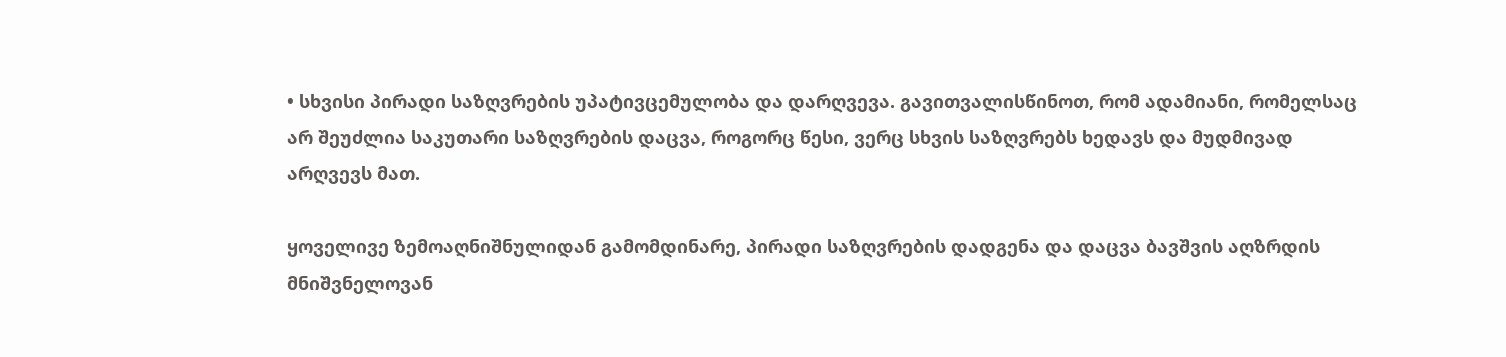• სხვისი პირადი საზღვრების უპატივცემულობა და დარღვევა. გავითვალისწინოთ, რომ ადამიანი, რომელსაც არ შეუძლია საკუთარი საზღვრების დაცვა, როგორც წესი, ვერც სხვის საზღვრებს ხედავს და მუდმივად არღვევს მათ.

ყოველივე ზემოაღნიშნულიდან გამომდინარე, პირადი საზღვრების დადგენა და დაცვა ბავშვის აღზრდის მნიშვნელოვან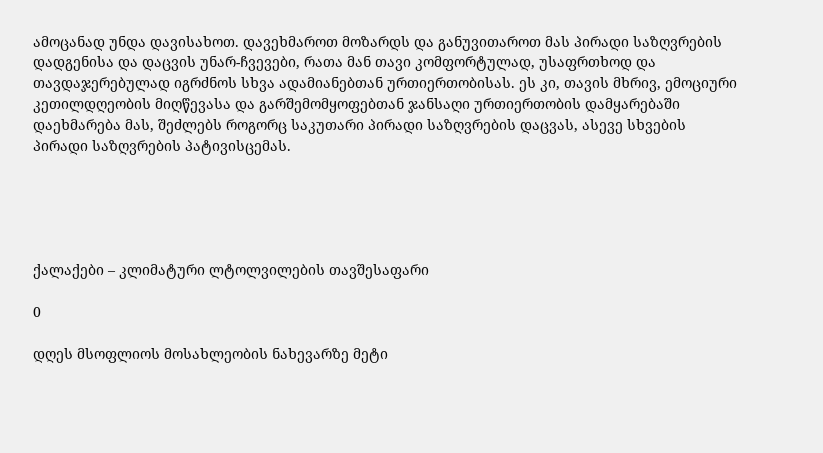ამოცანად უნდა დავისახოთ. დავეხმაროთ მოზარდს და განუვითაროთ მას პირადი საზღვრების დადგენისა და დაცვის უნარ-ჩვევები, რათა მან თავი კომფორტულად, უსაფრთხოდ და თავდაჯერებულად იგრძნოს სხვა ადამიანებთან ურთიერთობისას. ეს კი, თავის მხრივ, ემოციური კეთილდღეობის მიღწევასა და გარშემომყოფებთან ჯანსაღი ურთიერთობის დამყარებაში დაეხმარება მას, შეძლებს როგორც საკუთარი პირადი საზღვრების დაცვას, ასევე სხვების პირადი საზღვრების პატივისცემას.





ქალაქები – კლიმატური ლტოლვილების თავშესაფარი

0

დღეს მსოფლიოს მოსახლეობის ნახევარზე მეტი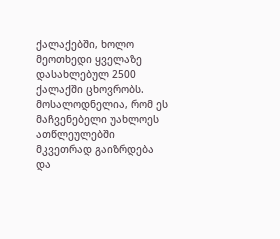ქალაქებში, ხოლო მეოთხედი ყველაზე დასახლებულ 2500 ქალაქში ცხოვრობს. მოსალოდნელია, რომ ეს მაჩვენებელი უახლოეს ათწლეულებში მკვეთრად გაიზრდება და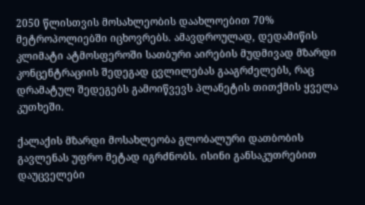2050 წლისთვის მოსახლეობის დაახლოებით 70% მეტროპოლიებში იცხოვრებს. ამავდროულად, დედამიწის კლიმატი ატმოსფეროში სათბური აირების მუდმივად მზარდი კონცენტრაციის შედეგად ცვლილებას გააგრძელებს, რაც დრამატულ შედეგებს გამოიწვევს პლანეტის თითქმის ყველა კუთხეში.

ქალაქის მზარდი მოსახლეობა გლობალური დათბობის გავლენას უფრო მეტად იგრძნობს. ისინი განსაკუთრებით დაუცველები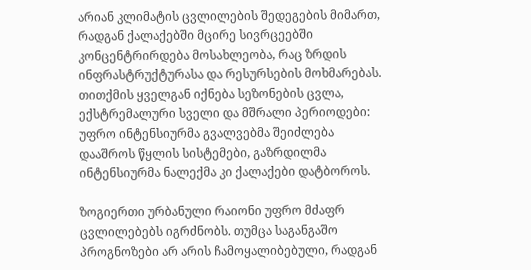არიან კლიმატის ცვლილების შედეგების მიმართ, რადგან ქალაქებში მცირე სივრცეებში კონცენტრირდება მოსახლეობა, რაც ზრდის ინფრასტრუქტურასა და რესურსების მოხმარებას. თითქმის ყველგან იქნება სეზონების ცვლა, ექსტრემალური სველი და მშრალი პერიოდები: უფრო ინტენსიურმა გვალვებმა შეიძლება დააშროს წყლის სისტემები, გაზრდილმა ინტენსიურმა ნალექმა კი ქალაქები დატბოროს.

ზოგიერთი ურბანული რაიონი უფრო მძაფრ ცვლილებებს იგრძნობს. თუმცა საგანგაშო პროგნოზები არ არის ჩამოყალიბებული, რადგან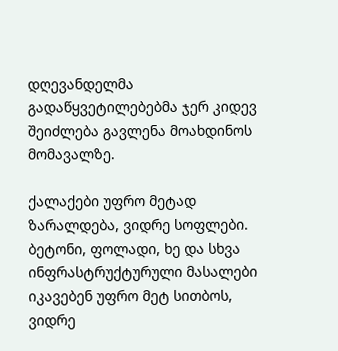დღევანდელმა გადაწყვეტილებებმა ჯერ კიდევ შეიძლება გავლენა მოახდინოს მომავალზე.

ქალაქები უფრო მეტად ზარალდება, ვიდრე სოფლები. ბეტონი, ფოლადი, ხე და სხვა ინფრასტრუქტურული მასალები იკავებენ უფრო მეტ სითბოს, ვიდრე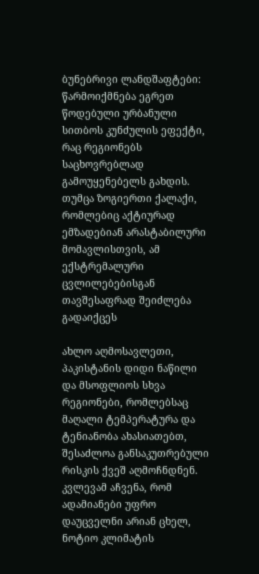ბუნებრივი ლანდშაფტები: წარმოიქმნება ეგრეთ წოდებული ურბანული სითბოს კუნძულის ეფექტი, რაც რეგიონებს საცხოვრებლად გამოუყენებელს გახდის. თუმცა ზოგიერთი ქალაქი, რომლებიც აქტიურად ემზადებიან არასტაბილური მომავლისთვის, ამ ექსტრემალური ცვლილებებისგან თავშესაფრად შეიძლება გადაიქცეს

ახლო აღმოსავლეთი, პაკისტანის დიდი ნაწილი და მსოფლიოს სხვა რეგიონები, რომლებსაც მაღალი ტემპერატურა და  ტენიანობა ახასიათებთ, შესაძლოა განსაკუთრებული რისკის ქვეშ აღმოჩნდნენ. კვლევამ აჩვენა, რომ ადამიანები უფრო დაუცველნი არიან ცხელ, ნოტიო კლიმატის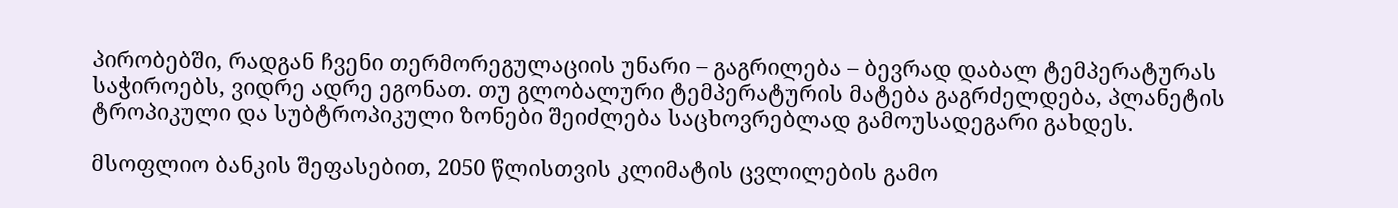პირობებში, რადგან ჩვენი თერმორეგულაციის უნარი – გაგრილება – ბევრად დაბალ ტემპერატურას საჭიროებს, ვიდრე ადრე ეგონათ. თუ გლობალური ტემპერატურის მატება გაგრძელდება, პლანეტის ტროპიკული და სუბტროპიკული ზონები შეიძლება საცხოვრებლად გამოუსადეგარი გახდეს.

მსოფლიო ბანკის შეფასებით, 2050 წლისთვის კლიმატის ცვლილების გამო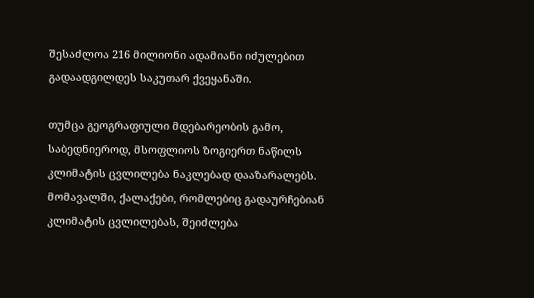შესაძლოა 216 მილიონი ადამიანი იძულებით გადაადგილდეს საკუთარ ქვეყანაში.

თუმცა გეოგრაფიული მდებარეობის გამო, საბედნიეროდ, მსოფლიოს ზოგიერთ ნაწილს კლიმატის ცვლილება ნაკლებად დააზარალებს. მომავალში, ქალაქები, რომლებიც გადაურჩებიან კლიმატის ცვლილებას, შეიძლება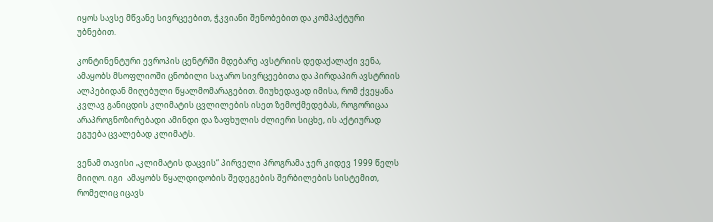იყოს სავსე მწვანე სივრცეებით, ჭკვიანი შენობებით და კომპაქტური უბნებით.

კონტინენტური ევროპის ცენტრში მდებარე ავსტრიის დედაქალაქი ვენა, ამაყობს მსოფლიოში ცნობილი საჯარო სივრცეებითა და პირდაპირ ავსტრიის ალპებიდან მიღებული წყალმომარაგებით. მიუხედავად იმისა, რომ ქვეყანა კვლავ განიცდის კლიმატის ცვლილების ისეთ ზემოქმედებას, როგორიცაა არაპროგნოზირებადი ამინდი და ზაფხულის ძლიერი სიცხე, ის აქტიურად ეგუება ცვალებად კლიმატს.

ვენამ თავისი „კლიმატის დაცვის“ პირველი პროგრამა ჯერ კიდევ 1999 წელს მიიღო. იგი  ამაყობს წყალდიდობის შედეგების შერბილების სისტემით, რომელიც იცავს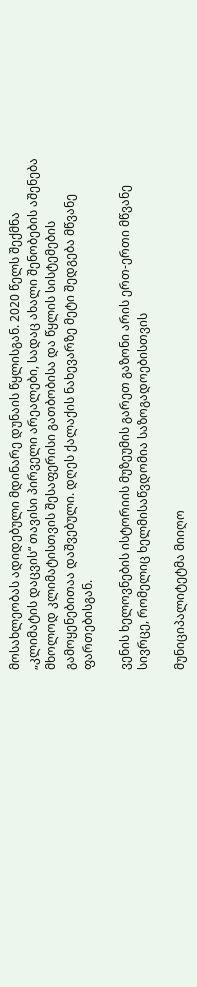მოსახლეობას ადიდებული მდინარე დუნაის წყლისგან. 2020 წელს შექმნა „კლიმატის დაცვის“ თავისი პირველი არეალები, სადაც ახალი შენობების აშენება მხოლოდ კლიმატისთვის შესაფერისი გათბობისა და წყლის სისტემების გამოყენებითაა დაშვებული. დღეს ქალაქის ნახევარზე მეტი შედგება მწვანე ფართებისგან.

ვენის ხელოვნების ისტორიის მუზეუმის გარეთ გაზონი არის ერთ-ერთი მწვანე სივრცე, რომელიც ხელმისაწვდომია საზოგადოებისთვის

მუნიციპალიტეტმა მიიღო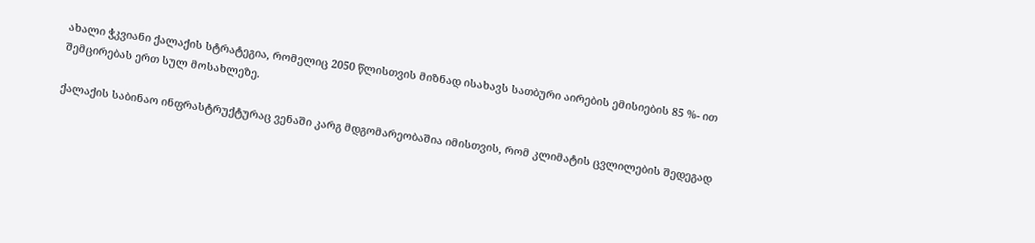ახალი ჭკვიანი ქალაქის სტრატეგია, რომელიც 2050 წლისთვის მიზნად ისახავს სათბური აირების ემისიების 85 %- ით შემცირებას ერთ სულ მოსახლეზე.

ქალაქის საბინაო ინფრასტრუქტურაც ვენაში კარგ მდგომარეობაშია იმისთვის, რომ კლიმატის ცვლილების შედეგად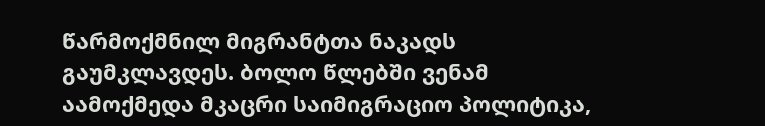წარმოქმნილ მიგრანტთა ნაკადს გაუმკლავდეს. ბოლო წლებში ვენამ აამოქმედა მკაცრი საიმიგრაციო პოლიტიკა,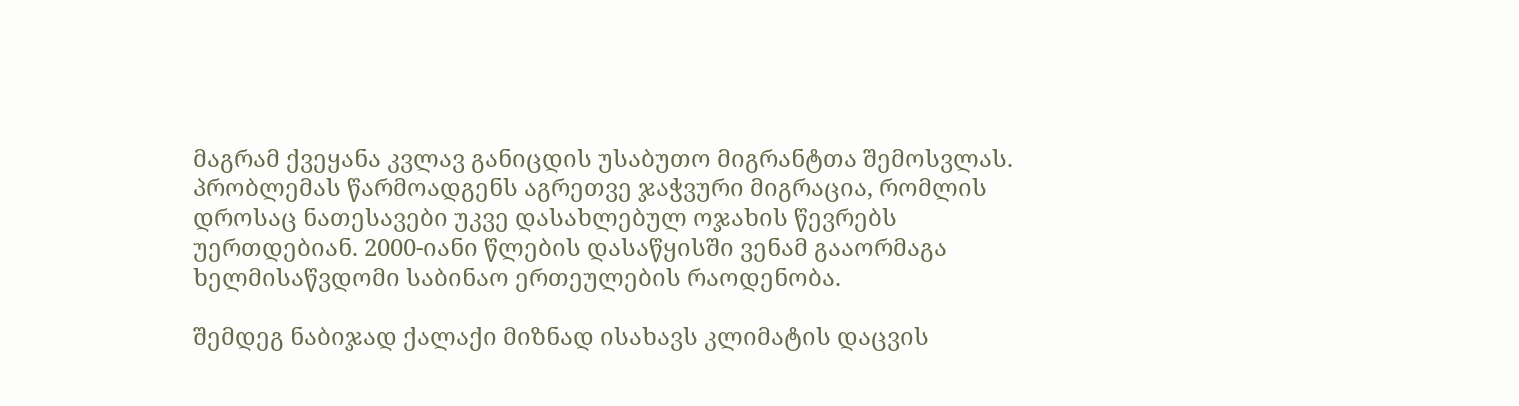მაგრამ ქვეყანა კვლავ განიცდის უსაბუთო მიგრანტთა შემოსვლას. პრობლემას წარმოადგენს აგრეთვე ჯაჭვური მიგრაცია, რომლის დროსაც ნათესავები უკვე დასახლებულ ოჯახის წევრებს უერთდებიან. 2000-იანი წლების დასაწყისში ვენამ გააორმაგა ხელმისაწვდომი საბინაო ერთეულების რაოდენობა.

შემდეგ ნაბიჯად ქალაქი მიზნად ისახავს კლიმატის დაცვის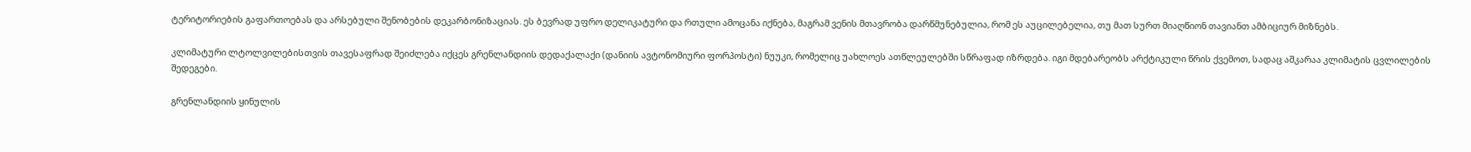ტერიტორიების გაფართოებას და არსებული შენობების დეკარბონიზაციას. ეს ბევრად უფრო დელიკატური და რთული ამოცანა იქნება, მაგრამ ვენის მთავრობა დარწმუნებულია, რომ ეს აუცილებელია, თუ მათ სურთ მიაღწიონ თავიანთ ამბიციურ მიზნებს.

კლიმატური ლტოლვილებისთვის თავესაფრად შეიძლება იქცეს გრენლანდიის დედაქალაქი (დანიის ავტონომიური ფორპოსტი) ნუუკი, რომელიც უახლოეს ათწლეულებში სწრაფად იზრდება. იგი მდებარეობს არქტიკული წრის ქვემოთ, სადაც აშკარაა კლიმატის ცვლილების შედეგები.

გრენლანდიის ყინულის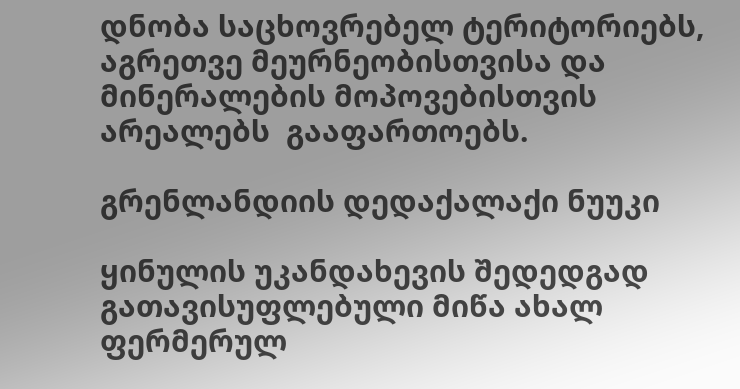დნობა საცხოვრებელ ტერიტორიებს, აგრეთვე მეურნეობისთვისა და მინერალების მოპოვებისთვის არეალებს  გააფართოებს.

გრენლანდიის დედაქალაქი ნუუკი

ყინულის უკანდახევის შედედგად გათავისუფლებული მიწა ახალ ფერმერულ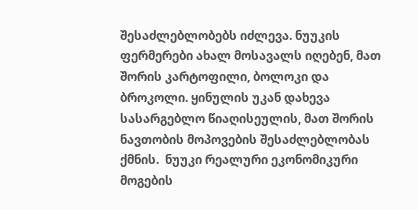შესაძლებლობებს იძლევა. ნუუკის ფერმერები ახალ მოსავალს იღებენ, მათ შორის კარტოფილი, ბოლოკი და ბროკოლი. ყინულის უკან დახევა სასარგებლო წიაღისეულის, მათ შორის ნავთობის მოპოვების შესაძლებლობას ქმნის.  ნუუკი რეალური ეკონომიკური მოგების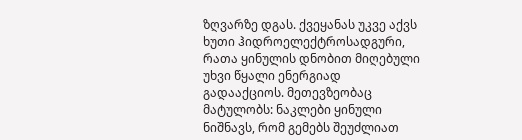ზღვარზე დგას. ქვეყანას უკვე აქვს ხუთი ჰიდროელექტროსადგური, რათა ყინულის დნობით მიღებული უხვი წყალი ენერგიად გადააქციოს. მეთევზეობაც მატულობს: ნაკლები ყინული ნიშნავს, რომ გემებს შეუძლიათ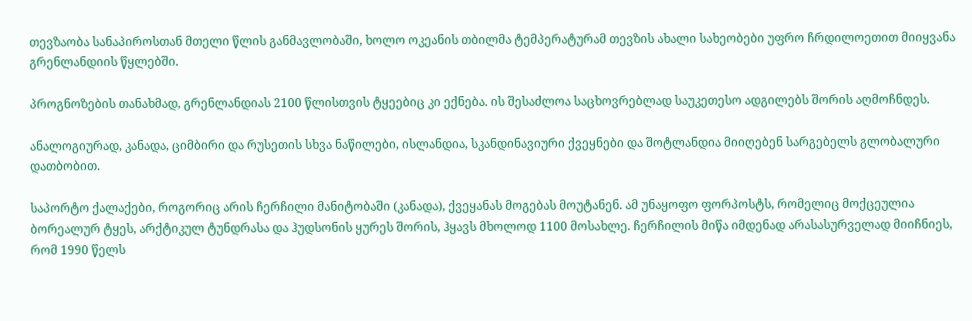თევზაობა სანაპიროსთან მთელი წლის განმავლობაში, ხოლო ოკეანის თბილმა ტემპერატურამ თევზის ახალი სახეობები უფრო ჩრდილოეთით მიიყვანა გრენლანდიის წყლებში.

პროგნოზების თანახმად, გრენლანდიას 2100 წლისთვის ტყეებიც კი ექნება. ის შესაძლოა საცხოვრებლად საუკეთესო ადგილებს შორის აღმოჩნდეს.

ანალოგიურად, კანადა, ციმბირი და რუსეთის სხვა ნაწილები, ისლანდია, სკანდინავიური ქვეყნები და შოტლანდია მიიღებენ სარგებელს გლობალური დათბობით.

საპორტო ქალაქები, როგორიც არის ჩერჩილი მანიტობაში (კანადა), ქვეყანას მოგებას მოუტანენ. ამ უნაყოფო ფორპოსტს, რომელიც მოქცეულია ბორეალურ ტყეს, არქტიკულ ტუნდრასა და ჰუდსონის ყურეს შორის, ჰყავს მხოლოდ 1100 მოსახლე. ჩერჩილის მიწა იმდენად არასასურველად მიიჩნიეს, რომ 1990 წელს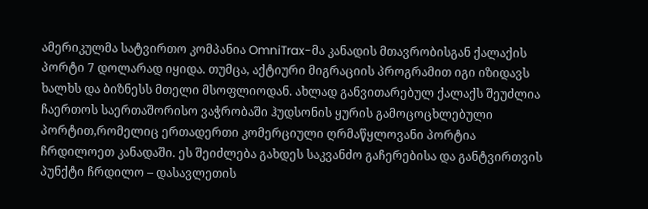ამერიკულმა სატვირთო კომპანია OmniTrax-მა კანადის მთავრობისგან ქალაქის პორტი 7 დოლარად იყიდა. თუმცა, აქტიური მიგრაციის პროგრამით იგი იზიდავს ხალხს და ბიზნესს მთელი მსოფლიოდან. ახლად განვითარებულ ქალაქს შეუძლია ჩაერთოს საერთაშორისო ვაჭრობაში ჰუდსონის ყურის გამოცოცხლებული პორტით,რომელიც ერთადერთი კომერციული ღრმაწყლოვანი პორტია ჩრდილოეთ კანადაში. ეს შეიძლება გახდეს საკვანძო გაჩერებისა და განტვირთვის პუნქტი ჩრდილო – დასავლეთის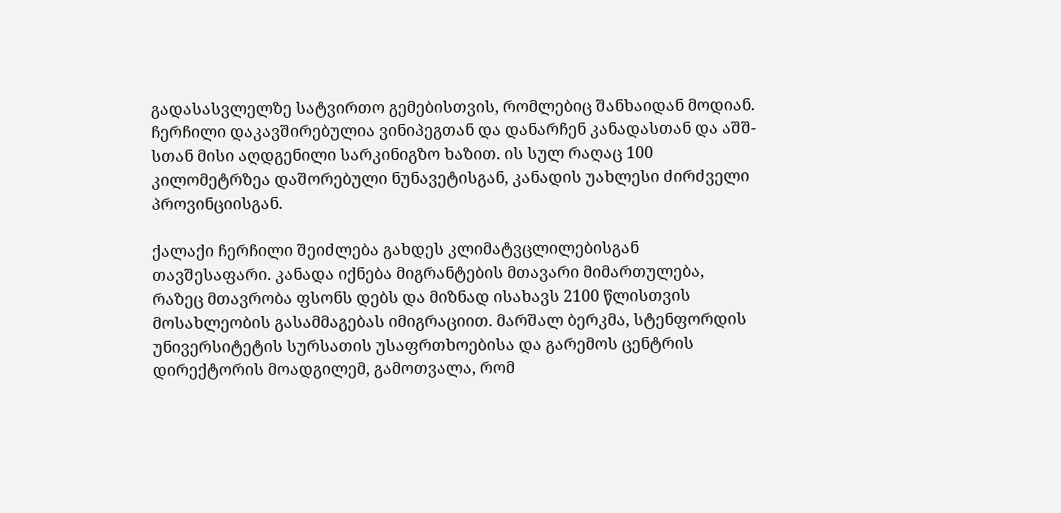გადასასვლელზე სატვირთო გემებისთვის, რომლებიც შანხაიდან მოდიან. ჩერჩილი დაკავშირებულია ვინიპეგთან და დანარჩენ კანადასთან და აშშ-სთან მისი აღდგენილი სარკინიგზო ხაზით. ის სულ რაღაც 100 კილომეტრზეა დაშორებული ნუნავეტისგან, კანადის უახლესი ძირძველი პროვინციისგან.

ქალაქი ჩერჩილი შეიძლება გახდეს კლიმატვცლილებისგან თავშესაფარი. კანადა იქნება მიგრანტების მთავარი მიმართულება, რაზეც მთავრობა ფსონს დებს და მიზნად ისახავს 2100 წლისთვის მოსახლეობის გასამმაგებას იმიგრაციით. მარშალ ბერკმა, სტენფორდის უნივერსიტეტის სურსათის უსაფრთხოებისა და გარემოს ცენტრის დირექტორის მოადგილემ, გამოთვალა, რომ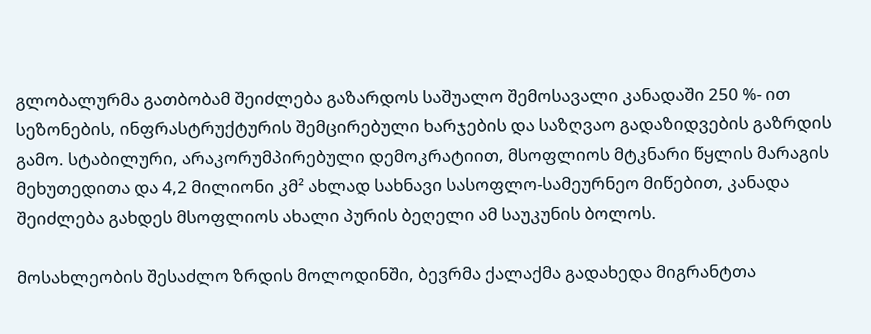გლობალურმა გათბობამ შეიძლება გაზარდოს საშუალო შემოსავალი კანადაში 250 %- ით სეზონების, ინფრასტრუქტურის შემცირებული ხარჯების და საზღვაო გადაზიდვების გაზრდის გამო. სტაბილური, არაკორუმპირებული დემოკრატიით, მსოფლიოს მტკნარი წყლის მარაგის მეხუთედითა და 4,2 მილიონი კმ² ახლად სახნავი სასოფლო-სამეურნეო მიწებით, კანადა შეიძლება გახდეს მსოფლიოს ახალი პურის ბეღელი ამ საუკუნის ბოლოს.

მოსახლეობის შესაძლო ზრდის მოლოდინში, ბევრმა ქალაქმა გადახედა მიგრანტთა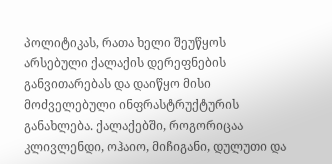პოლიტიკას, რათა ხელი შეუწყოს არსებული ქალაქის დერეფნების განვითარებას და დაიწყო მისი მოძველებული ინფრასტრუქტურის განახლება. ქალაქებში, როგორიცაა კლივლენდი, ოჰაიო, მიჩიგანი, დულუთი და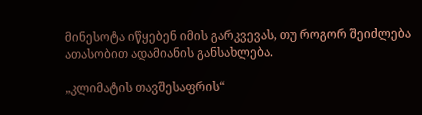მინესოტა იწყებენ იმის გარკვევას, თუ როგორ შეიძლება ათასობით ადამიანის განსახლება.

„კლიმატის თავშესაფრის“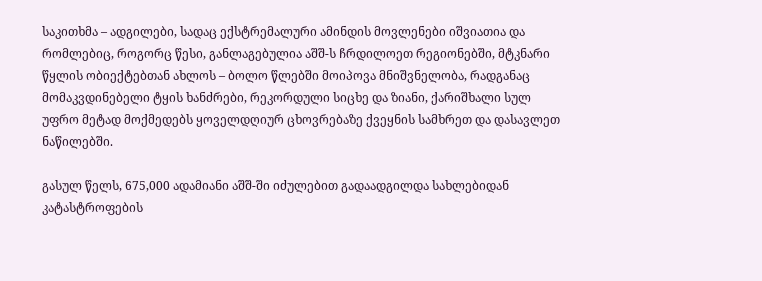საკითხმა – ადგილები, სადაც ექსტრემალური ამინდის მოვლენები იშვიათია და რომლებიც, როგორც წესი, განლაგებულია აშშ-ს ჩრდილოეთ რეგიონებში, მტკნარი წყლის ობიექტებთან ახლოს – ბოლო წლებში მოიპოვა მნიშვნელობა, რადგანაც მომაკვდინებელი ტყის ხანძრები, რეკორდული სიცხე და ზიანი, ქარიშხალი სულ უფრო მეტად მოქმედებს ყოველდღიურ ცხოვრებაზე ქვეყნის სამხრეთ და დასავლეთ ნაწილებში.

გასულ წელს, 675,000 ადამიანი აშშ-ში იძულებით გადაადგილდა სახლებიდან კატასტროფების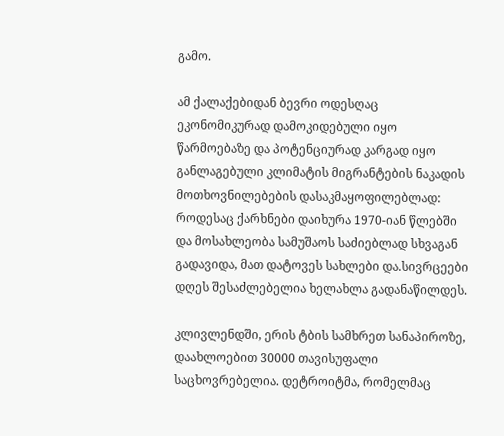გამო.

ამ ქალაქებიდან ბევრი ოდესღაც ეკონომიკურად დამოკიდებული იყო წარმოებაზე და პოტენციურად კარგად იყო განლაგებული კლიმატის მიგრანტების ნაკადის მოთხოვნილებების დასაკმაყოფილებლად: როდესაც ქარხნები დაიხურა 1970-იან წლებში და მოსახლეობა სამუშაოს საძიებლად სხვაგან გადავიდა, მათ დატოვეს სახლები და.სივრცეები დღეს შესაძლებელია ხელახლა გადანაწილდეს.

კლივლენდში, ერის ტბის სამხრეთ სანაპიროზე, დაახლოებით 30000 თავისუფალი საცხოვრებელია. დეტროიტმა, რომელმაც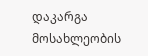დაკარგა მოსახლეობის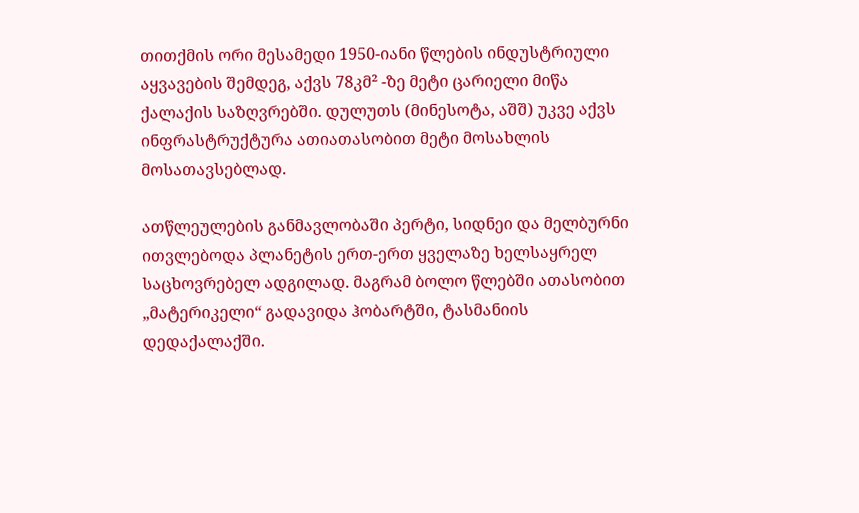თითქმის ორი მესამედი 1950-იანი წლების ინდუსტრიული აყვავების შემდეგ, აქვს 78კმ² -ზე მეტი ცარიელი მიწა ქალაქის საზღვრებში. დულუთს (მინესოტა, აშშ) უკვე აქვს ინფრასტრუქტურა ათიათასობით მეტი მოსახლის მოსათავსებლად.

ათწლეულების განმავლობაში პერტი, სიდნეი და მელბურნი ითვლებოდა პლანეტის ერთ-ერთ ყველაზე ხელსაყრელ საცხოვრებელ ადგილად. მაგრამ ბოლო წლებში ათასობით „მატერიკელი“ გადავიდა ჰობარტში, ტასმანიის დედაქალაქში.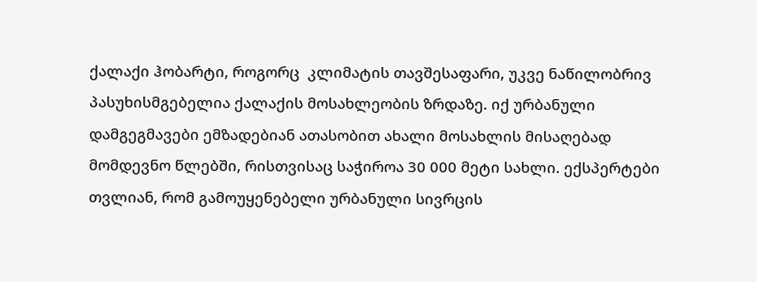ქალაქი ჰობარტი, როგორც  კლიმატის თავშესაფარი, უკვე ნაწილობრივ პასუხისმგებელია ქალაქის მოსახლეობის ზრდაზე. იქ ურბანული დამგეგმავები ემზადებიან ათასობით ახალი მოსახლის მისაღებად მომდევნო წლებში, რისთვისაც საჭიროა 30 000 მეტი სახლი. ექსპერტები თვლიან, რომ გამოუყენებელი ურბანული სივრცის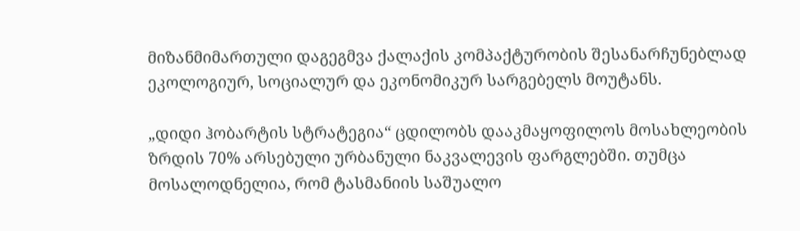მიზანმიმართული დაგეგმვა ქალაქის კომპაქტურობის შესანარჩუნებლად ეკოლოგიურ, სოციალურ და ეკონომიკურ სარგებელს მოუტანს.

„დიდი ჰობარტის სტრატეგია“ ცდილობს დააკმაყოფილოს მოსახლეობის ზრდის 70% არსებული ურბანული ნაკვალევის ფარგლებში. თუმცა მოსალოდნელია, რომ ტასმანიის საშუალო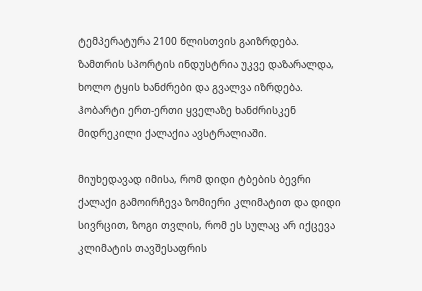ტემპერატურა 2100 წლისთვის გაიზრდება. ზამთრის სპორტის ინდუსტრია უკვე დაზარალდა, ხოლო ტყის ხანძრები და გვალვა იზრდება. ჰობარტი ერთ-ერთი ყველაზე ხანძრისკენ მიდრეკილი ქალაქია ავსტრალიაში.

მიუხედავად იმისა, რომ დიდი ტბების ბევრი ქალაქი გამოირჩევა ზომიერი კლიმატით და დიდი სივრცით, ზოგი თვლის, რომ ეს სულაც არ იქცევა კლიმატის თავშესაფრის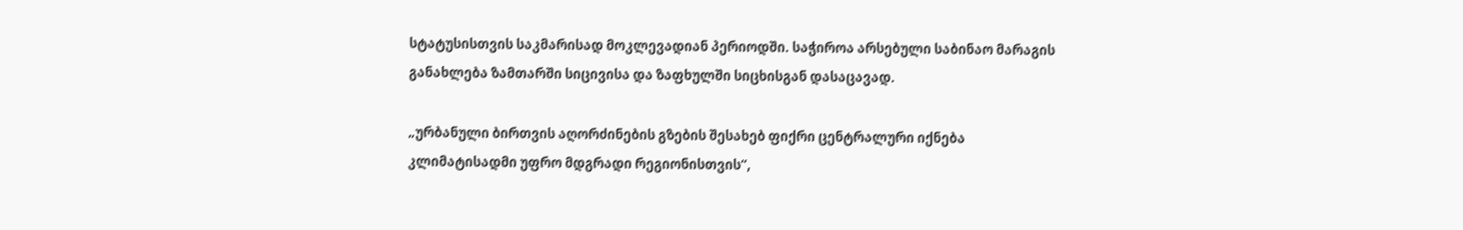სტატუსისთვის საკმარისად მოკლევადიან პერიოდში. საჭიროა არსებული საბინაო მარაგის განახლება ზამთარში სიცივისა და ზაფხულში სიცხისგან დასაცავად.

„ურბანული ბირთვის აღორძინების გზების შესახებ ფიქრი ცენტრალური იქნება კლიმატისადმი უფრო მდგრადი რეგიონისთვის“,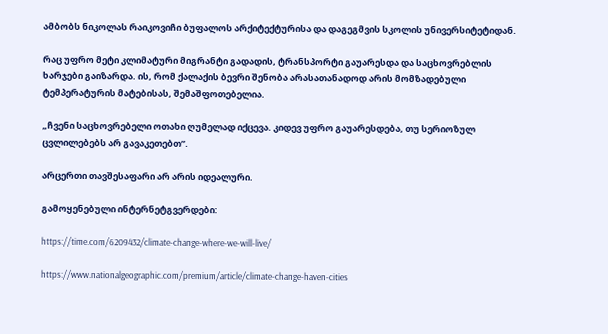ამბობს ნიკოლას რაიკოვიჩი ბუფალოს არქიტექტურისა და დაგეგმვის სკოლის უნივერსიტეტიდან.

რაც უფრო მეტი კლიმატური მიგრანტი გადადის, ტრანსპორტი გაუარესდა და საცხოვრებლის ხარჯები გაიზარდა. ის, რომ ქალაქის ბევრი შენობა არასათანადოდ არის მომზადებული ტემპერატურის მატებისას, შემაშფოთებელია.

„ჩვენი საცხოვრებელი ოთახი ღუმელად იქცევა. კიდევ უფრო გაუარესდება, თუ სერიოზულ ცვლილებებს არ გავაკეთებთ”.

არცერთი თავშესაფარი არ არის იდეალური.

გამოყენებული ინტერნეტგვერდები:

https://time.com/6209432/climate-change-where-we-will-live/

https://www.nationalgeographic.com/premium/article/climate-change-haven-cities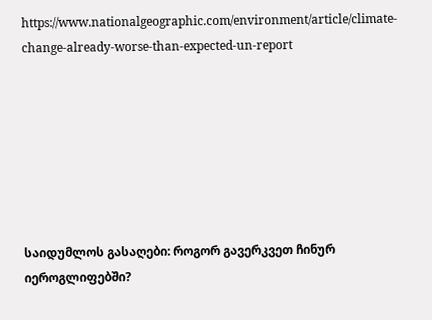https://www.nationalgeographic.com/environment/article/climate-change-already-worse-than-expected-un-report







საიდუმლოს გასაღები: როგორ გავერკვეთ ჩინურ იეროგლიფებში?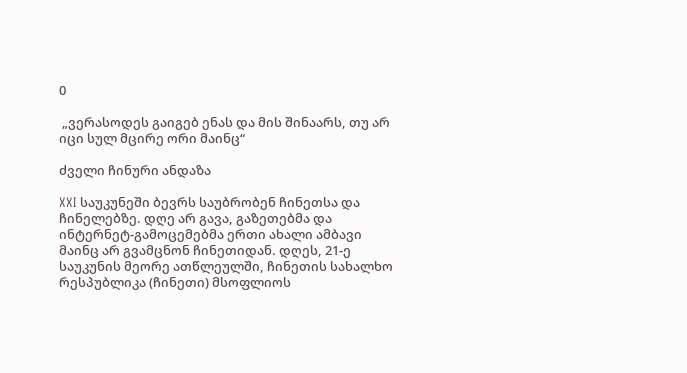0

 „ვერასოდეს გაიგებ ენას და მის შინაარს, თუ არ იცი სულ მცირე ორი მაინც“

ძველი ჩინური ანდაზა

XXI საუკუნეში ბევრს საუბრობენ ჩინეთსა და ჩინელებზე. დღე არ გავა, გაზეთებმა და ინტერნეტ-გამოცემებმა ერთი ახალი ამბავი მაინც არ გვამცნონ ჩინეთიდან. დღეს, 21-ე საუკუნის მეორე ათწლეულში, ჩინეთის სახალხო რესპუბლიკა (ჩინეთი) მსოფლიოს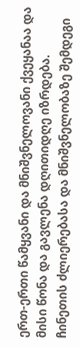ერთ-ერთი წამყვანი და მნიშვნელოვანი ქვეყანაა და მისი წონა და გავლენა დღითიდღე იზრდება. ჩინეთის ძლიერებასა და მნიშვნელობაზე შემდეგი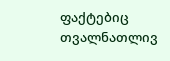ფაქტებიც თვალნათლივ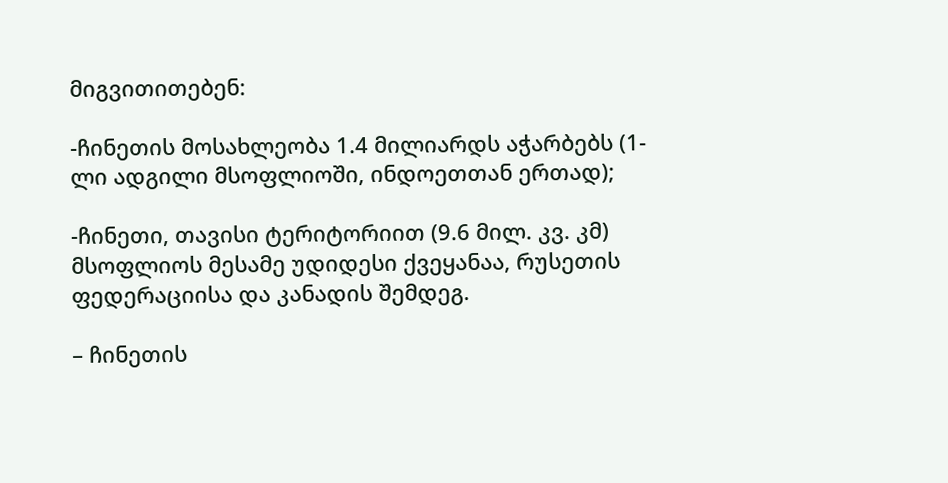მიგვითითებენ:

-ჩინეთის მოსახლეობა 1.4 მილიარდს აჭარბებს (1-ლი ადგილი მსოფლიოში, ინდოეთთან ერთად);

-ჩინეთი, თავისი ტერიტორიით (9.6 მილ. კვ. კმ) მსოფლიოს მესამე უდიდესი ქვეყანაა, რუსეთის ფედერაციისა და კანადის შემდეგ.

– ჩინეთის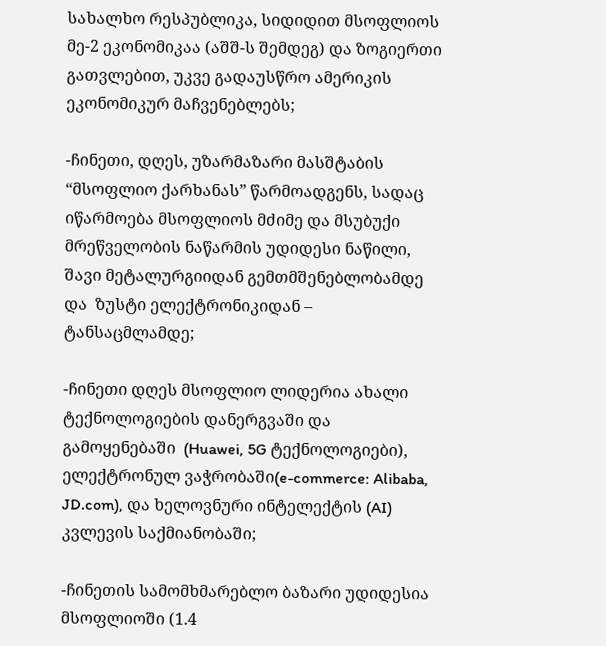სახალხო რესპუბლიკა, სიდიდით მსოფლიოს მე-2 ეკონომიკაა (აშშ-ს შემდეგ) და ზოგიერთი გათვლებით, უკვე გადაუსწრო ამერიკის ეკონომიკურ მაჩვენებლებს;

-ჩინეთი, დღეს, უზარმაზარი მასშტაბის “მსოფლიო ქარხანას” წარმოადგენს, სადაც იწარმოება მსოფლიოს მძიმე და მსუბუქი მრეწველობის ნაწარმის უდიდესი ნაწილი, შავი მეტალურგიიდან გემთმშენებლობამდე და  ზუსტი ელექტრონიკიდან – ტანსაცმლამდე;

-ჩინეთი დღეს მსოფლიო ლიდერია ახალი ტექნოლოგიების დანერგვაში და გამოყენებაში  (Huawei, 5G ტექნოლოგიები), ელექტრონულ ვაჭრობაში(e-commerce: Alibaba, JD.com), და ხელოვნური ინტელექტის (AI) კვლევის საქმიანობაში;

-ჩინეთის სამომხმარებლო ბაზარი უდიდესია მსოფლიოში (1.4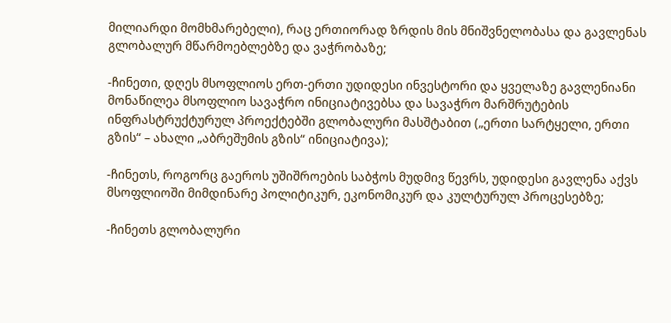მილიარდი მომხმარებელი), რაც ერთიორად ზრდის მის მნიშვნელობასა და გავლენას გლობალურ მწარმოებლებზე და ვაჭრობაზე;

-ჩინეთი, დღეს მსოფლიოს ერთ-ერთი უდიდესი ინვესტორი და ყველაზე გავლენიანი მონაწილეა მსოფლიო სავაჭრო ინიციატივებსა და სავაჭრო მარშრუტების ინფრასტრუქტურულ პროექტებში გლობალური მასშტაბით („ერთი სარტყელი, ერთი გზის“ – ახალი „აბრეშუმის გზის“ ინიციატივა);

-ჩინეთს, როგორც გაეროს უშიშროების საბჭოს მუდმივ წევრს, უდიდესი გავლენა აქვს მსოფლიოში მიმდინარე პოლიტიკურ, ეკონომიკურ და კულტურულ პროცესებზე;

-ჩინეთს გლობალური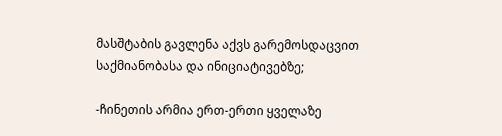მასშტაბის გავლენა აქვს გარემოსდაცვით საქმიანობასა და ინიციატივებზე;

-ჩინეთის არმია ერთ-ერთი ყველაზე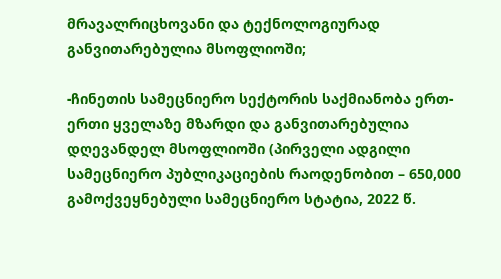მრავალრიცხოვანი და ტექნოლოგიურად განვითარებულია მსოფლიოში;

-ჩინეთის სამეცნიერო სექტორის საქმიანობა ერთ-ერთი ყველაზე მზარდი და განვითარებულია დღევანდელ მსოფლიოში (პირველი ადგილი სამეცნიერო პუბლიკაციების რაოდენობით – 650,000 გამოქვეყნებული სამეცნიერო სტატია, 2022 წ.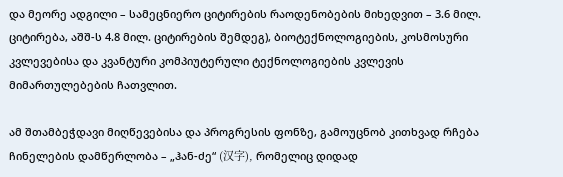და მეორე ადგილი – სამეცნიერო ციტირების რაოდენობების მიხედვით – 3.6 მილ. ციტირება, აშშ-ს 4.8 მილ. ციტირების შემდეგ), ბიოტექნოლოგიების, კოსმოსური კვლევებისა და კვანტური კომპიუტერული ტექნოლოგიების კვლევის მიმართულებების ჩათვლით.

ამ შთამბეჭდავი მიღწევებისა და პროგრესის ფონზე, გამოუცნობ კითხვად რჩება ჩინელების დამწერლობა – „ჰან-ძე“ (汉字), რომელიც დიდად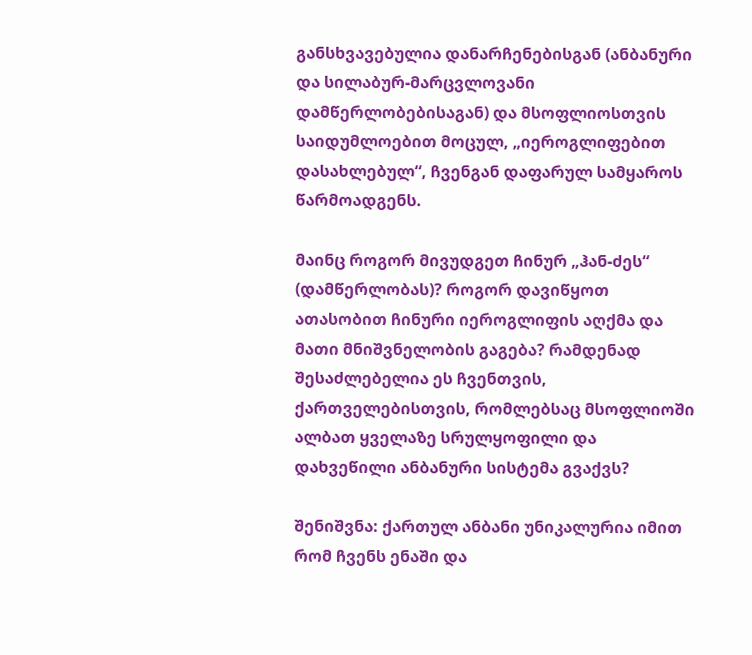განსხვავებულია დანარჩენებისგან (ანბანური და სილაბურ-მარცვლოვანი დამწერლობებისაგან) და მსოფლიოსთვის საიდუმლოებით მოცულ, „იეროგლიფებით დასახლებულ“, ჩვენგან დაფარულ სამყაროს წარმოადგენს.

მაინც როგორ მივუდგეთ ჩინურ „ჰან-ძეს“ (დამწერლობას)? როგორ დავიწყოთ ათასობით ჩინური იეროგლიფის აღქმა და მათი მნიშვნელობის გაგება? რამდენად შესაძლებელია ეს ჩვენთვის, ქართველებისთვის, რომლებსაც მსოფლიოში ალბათ ყველაზე სრულყოფილი და დახვეწილი ანბანური სისტემა გვაქვს?

შენიშვნა: ქართულ ანბანი უნიკალურია იმით რომ ჩვენს ენაში და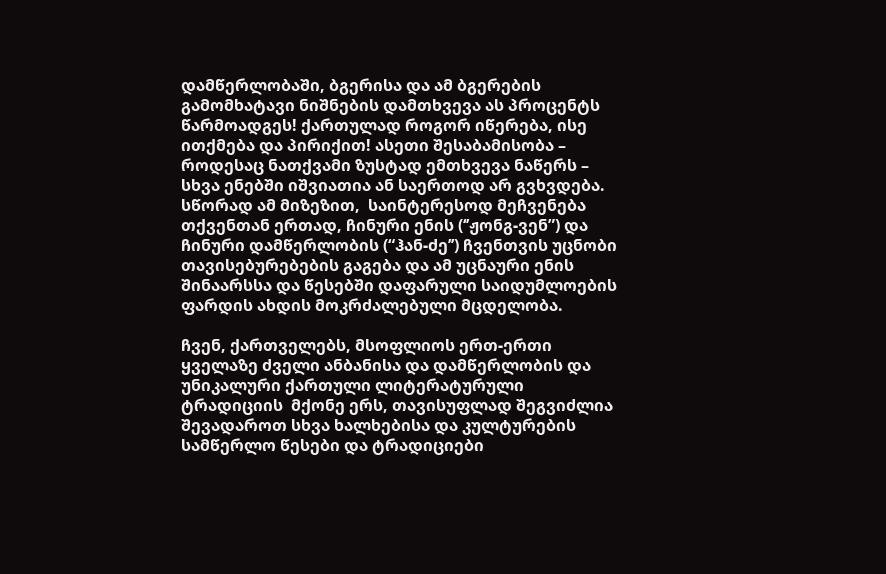დამწერლობაში, ბგერისა და ამ ბგერების გამომხატავი ნიშნების დამთხვევა ას პროცენტს წარმოადგეს! ქართულად როგორ იწერება, ისე ითქმება და პირიქით! ასეთი შესაბამისობა – როდესაც ნათქვამი ზუსტად ემთხვევა ნაწერს – სხვა ენებში იშვიათია ან საერთოდ არ გვხვდება. სწორად ამ მიზეზით,  საინტერესოდ მეჩვენება თქვენთან ერთად, ჩინური ენის (‘’ჟონგ-ვენ”) და ჩინური დამწერლობის (“ჰან-ძე’’) ჩვენთვის უცნობი თავისებურებების გაგება და ამ უცნაური ენის შინაარსსა და წესებში დაფარული საიდუმლოების ფარდის ახდის მოკრძალებული მცდელობა.

ჩვენ, ქართველებს, მსოფლიოს ერთ-ერთი ყველაზე ძველი ანბანისა და დამწერლობის და უნიკალური ქართული ლიტერატურული ტრადიციის  მქონე ერს, თავისუფლად შეგვიძლია შევადაროთ სხვა ხალხებისა და კულტურების სამწერლო წესები და ტრადიციები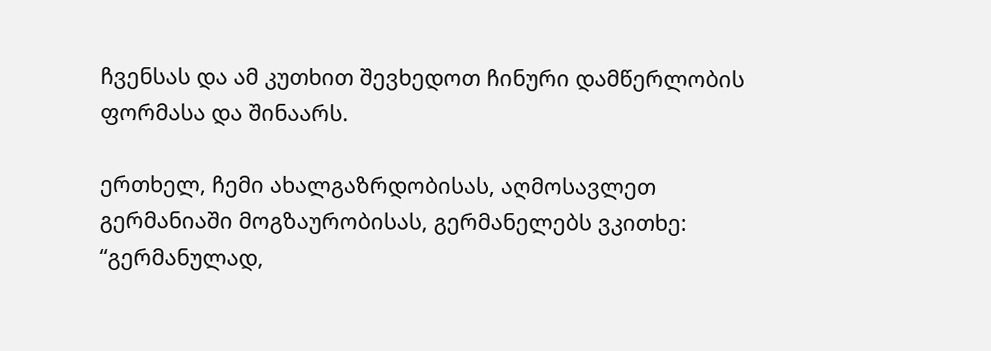ჩვენსას და ამ კუთხით შევხედოთ ჩინური დამწერლობის ფორმასა და შინაარს.

ერთხელ, ჩემი ახალგაზრდობისას, აღმოსავლეთ გერმანიაში მოგზაურობისას, გერმანელებს ვკითხე: “გერმანულად,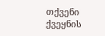თქვენი ქვეყნის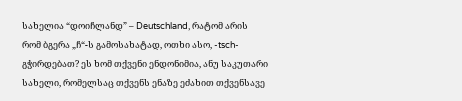სახელია “დოიჩლანდ” – Deutschland, რატომ არის რომ ბგერა „ჩ“-ს გამოსახატად, ოთხი ასო, -tsch- გჭირდებათ? ეს ხომ თქვენი ენდონიმია, ანუ საკუთარი სახელი, რომელსაც თქვენს ენაზე ეძახით თქვენსავე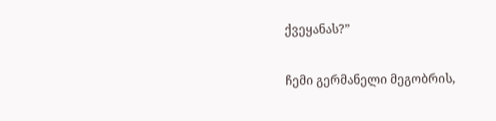ქვეყანას?”

ჩემი გერმანელი მეგობრის,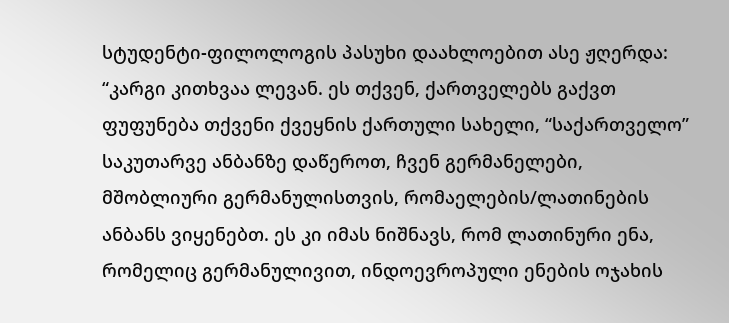სტუდენტი-ფილოლოგის პასუხი დაახლოებით ასე ჟღერდა: “კარგი კითხვაა ლევან. ეს თქვენ, ქართველებს გაქვთ ფუფუნება თქვენი ქვეყნის ქართული სახელი, “საქართველო” საკუთარვე ანბანზე დაწეროთ, ჩვენ გერმანელები, მშობლიური გერმანულისთვის, რომაელების/ლათინების ანბანს ვიყენებთ. ეს კი იმას ნიშნავს, რომ ლათინური ენა, რომელიც გერმანულივით, ინდოევროპული ენების ოჯახის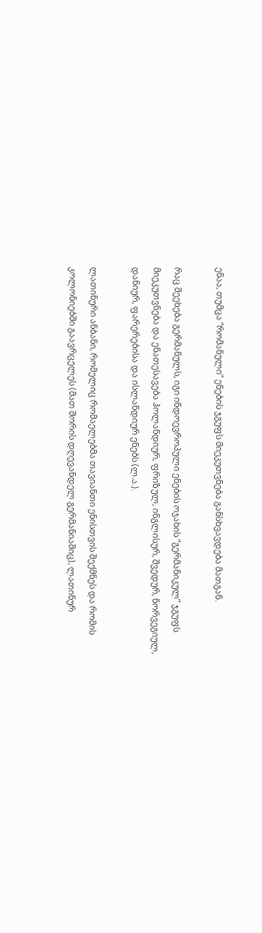ენაა, თუმცა “რომანული” ენების ჯგუფს მიეკუთვნება განსხვავდება მათგან.

რაც შეეხება გერმანულს, იგი ინდოევროპული ენების ოჯახის “გერმანიკულ” ჯგუფს მიეკუთვნება და ენათესავება ჰოლანდიურ, ფრიზულ, ინგლისურ, შვედურ, ნორვეგიულ, დანიურ, ფარერებისა და ისლანდიურ ენებს (ლ.ა.).

ლათინური ანბანი, რომელიც რომაელებმა თავიანთი ენისთვის შექმნეს და რომის კოლონიებში გაავრცელეს (მათ შორის დღევანდელ გერმანიაშიც), ლათინურ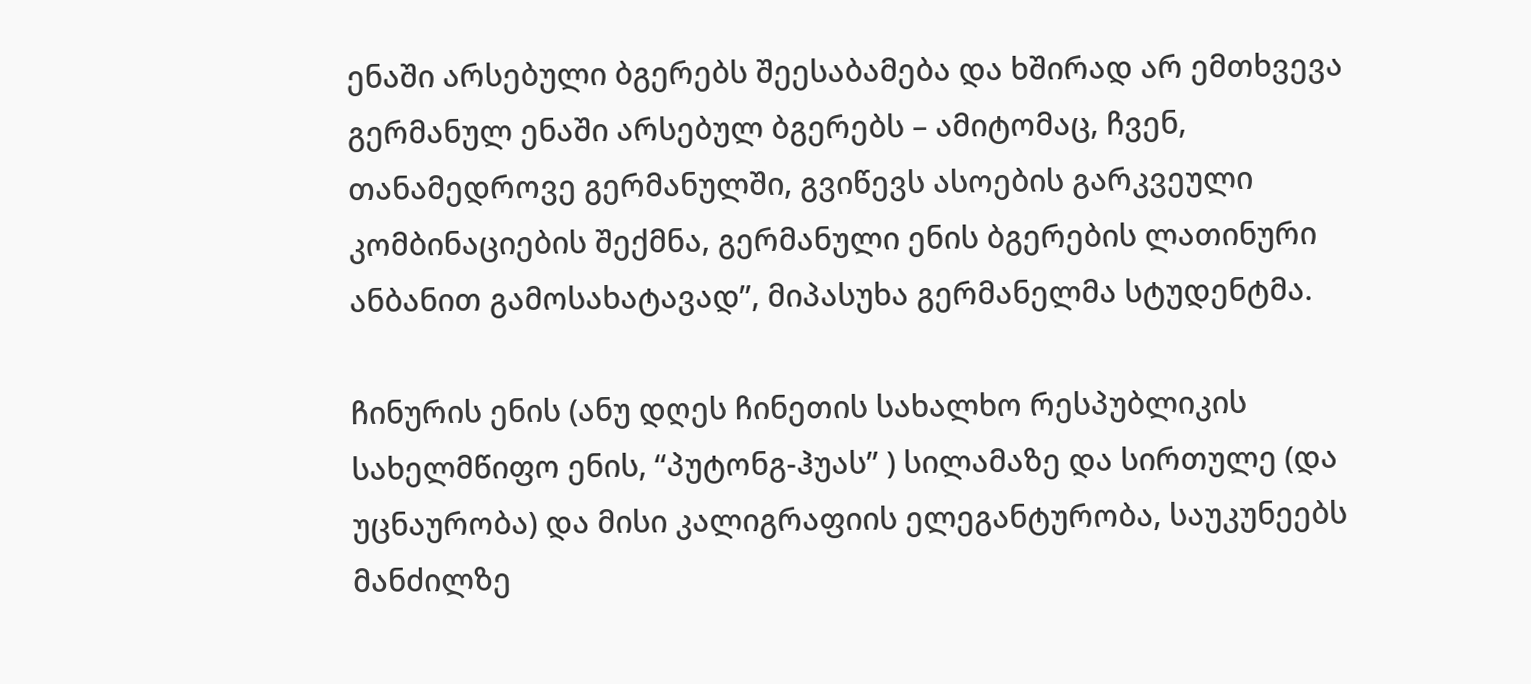ენაში არსებული ბგერებს შეესაბამება და ხშირად არ ემთხვევა გერმანულ ენაში არსებულ ბგერებს – ამიტომაც, ჩვენ, თანამედროვე გერმანულში, გვიწევს ასოების გარკვეული კომბინაციების შექმნა, გერმანული ენის ბგერების ლათინური ანბანით გამოსახატავად”, მიპასუხა გერმანელმა სტუდენტმა.

ჩინურის ენის (ანუ დღეს ჩინეთის სახალხო რესპუბლიკის სახელმწიფო ენის, “პუტონგ-ჰუას” ) სილამაზე და სირთულე (და უცნაურობა) და მისი კალიგრაფიის ელეგანტურობა, საუკუნეებს მანძილზე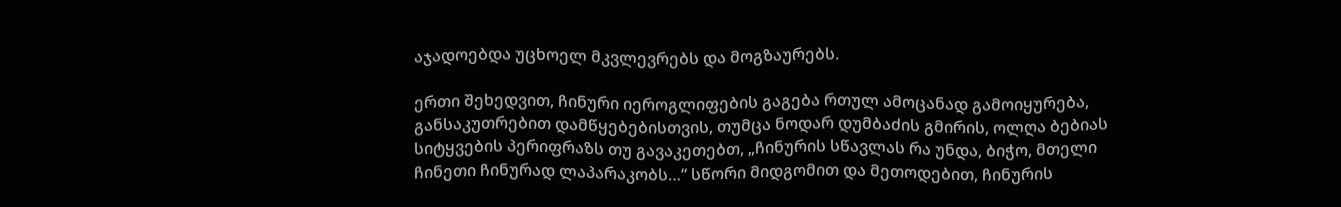აჯადოებდა უცხოელ მკვლევრებს და მოგზაურებს.

ერთი შეხედვით, ჩინური იეროგლიფების გაგება რთულ ამოცანად გამოიყურება, განსაკუთრებით დამწყებებისთვის, თუმცა ნოდარ დუმბაძის გმირის, ოლღა ბებიას სიტყვების პერიფრაზს თუ გავაკეთებთ, „ჩინურის სწავლას რა უნდა, ბიჭო, მთელი ჩინეთი ჩინურად ლაპარაკობს…“ სწორი მიდგომით და მეთოდებით, ჩინურის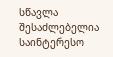სწავლა შესაძლებელია საინტერესო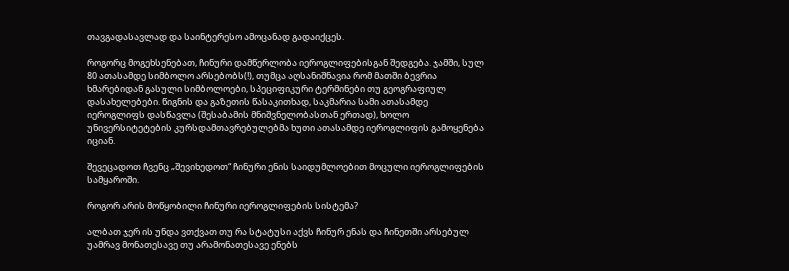თავგადასავლად და საინტერესო ამოცანად გადაიქცეს.

როგორც მოგეხსენებათ, ჩინური დამწერლობა იეროგლიფებისგან შედგება. ჯამში, სულ 80 ათასამდე სიმბოლო არსებობს(!), თუმცა აღსანიშნავია რომ მათში ბევრია ხმარებიდან გასული სიმბოლოები, სპეციფიკური ტერმინები თუ გეოგრაფიულ დასახელებები. წიგნის და გაზეთის წასაკითხად, საკმარია სამი ათასამდე იეროგლიფს დასწავლა (შესაბამის მნიშვნელობასთან ერთად), ხოლო უნივერსიტეტების კურსდამთავრებულებმა ხუთი ათასამდე იეროგლიფის გამოყენება იციან.

შევეცადოთ ჩვენც „შევიხედოთ“ ჩინური ენის საიდუმლოებით მოცული იეროგლიფების სამყაროში.

როგორ არის მოწყობილი ჩინური იეროგლიფების სისტემა?

ალბათ ჯერ ის უნდა ვთქვათ თუ რა სტატუსი აქვს ჩინურ ენას და ჩინეთში არსებულ უამრავ მონათესავე თუ არამონათესავე ენებს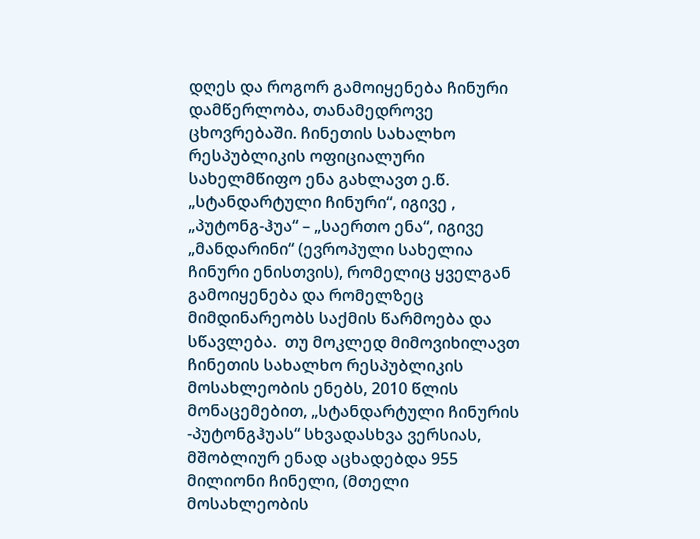დღეს და როგორ გამოიყენება ჩინური დამწერლობა, თანამედროვე ცხოვრებაში. ჩინეთის სახალხო რესპუბლიკის ოფიციალური სახელმწიფო ენა გახლავთ ე.წ. „სტანდარტული ჩინური“, იგივე , „პუტონგ-ჰუა“ – „საერთო ენა“, იგივე „მანდარინი“ (ევროპული სახელია ჩინური ენისთვის), რომელიც ყველგან გამოიყენება და რომელზეც მიმდინარეობს საქმის წარმოება და სწავლება.  თუ მოკლედ მიმოვიხილავთ ჩინეთის სახალხო რესპუბლიკის მოსახლეობის ენებს, 2010 წლის მონაცემებით, „სტანდარტული ჩინურის -პუტონგჰუას“ სხვადასხვა ვერსიას, მშობლიურ ენად აცხადებდა 955 მილიონი ჩინელი, (მთელი მოსახლეობის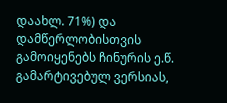დაახლ. 71%) და დამწერლობისთვის გამოიყენებს ჩინურის ე.წ. გამარტივებულ ვერსიას,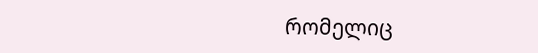რომელიც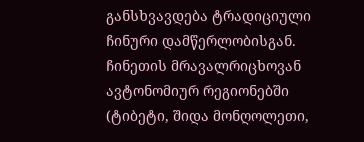განსხვავდება ტრადიციული ჩინური დამწერლობისგან. ჩინეთის მრავალრიცხოვან ავტონომიურ რეგიონებში (ტიბეტი, შიდა მონღოლეთი,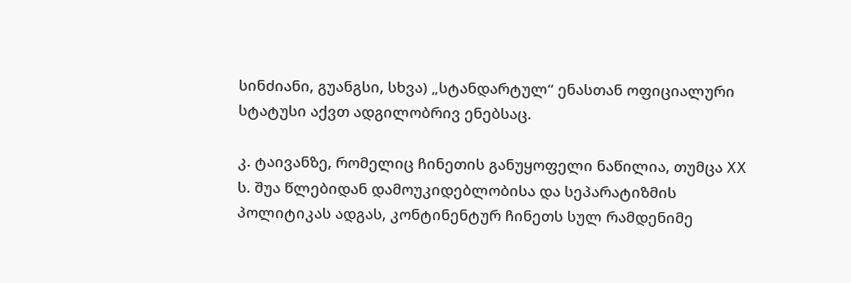სინძიანი, გუანგსი, სხვა) „სტანდარტულ“ ენასთან ოფიციალური სტატუსი აქვთ ადგილობრივ ენებსაც.

კ. ტაივანზე, რომელიც ჩინეთის განუყოფელი ნაწილია, თუმცა XX ს. შუა წლებიდან დამოუკიდებლობისა და სეპარატიზმის პოლიტიკას ადგას, კონტინენტურ ჩინეთს სულ რამდენიმე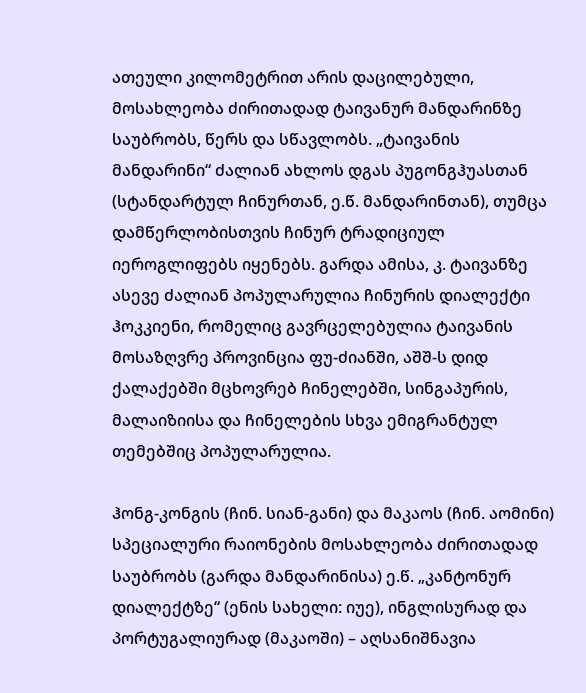ათეული კილომეტრით არის დაცილებული, მოსახლეობა ძირითადად ტაივანურ მანდარინზე საუბრობს, წერს და სწავლობს. „ტაივანის მანდარინი“ ძალიან ახლოს დგას პუგონგჰუასთან (სტანდარტულ ჩინურთან, ე.წ. მანდარინთან), თუმცა დამწერლობისთვის ჩინურ ტრადიციულ იეროგლიფებს იყენებს. გარდა ამისა, კ. ტაივანზე ასევე ძალიან პოპულარულია ჩინურის დიალექტი ჰოკკიენი, რომელიც გავრცელებულია ტაივანის მოსაზღვრე პროვინცია ფუ-ძიანში, აშშ-ს დიდ ქალაქებში მცხოვრებ ჩინელებში, სინგაპურის, მალაიზიისა და ჩინელების სხვა ემიგრანტულ თემებშიც პოპულარულია.

ჰონგ-კონგის (ჩინ. სიან-განი) და მაკაოს (ჩინ. აომინი) სპეციალური რაიონების მოსახლეობა ძირითადად საუბრობს (გარდა მანდარინისა) ე.წ. „კანტონურ დიალექტზე“ (ენის სახელი: იუე), ინგლისურად და პორტუგალიურად (მაკაოში) – აღსანიშნავია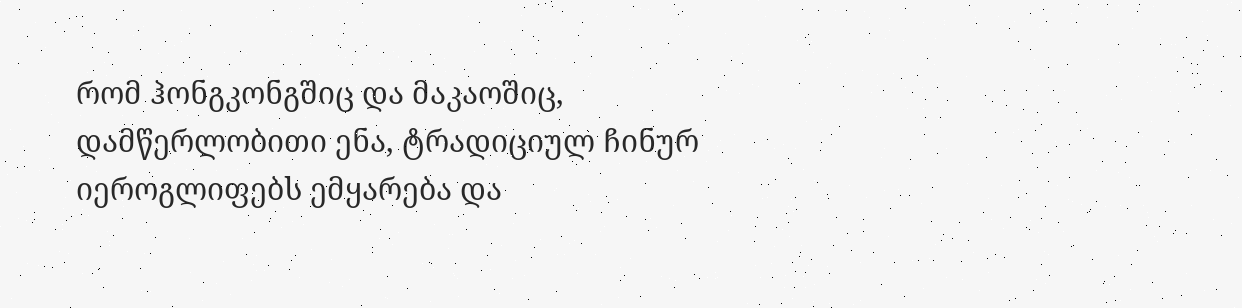რომ ჰონგკონგშიც და მაკაოშიც, დამწერლობითი ენა, ტრადიციულ ჩინურ იეროგლიფებს ემყარება და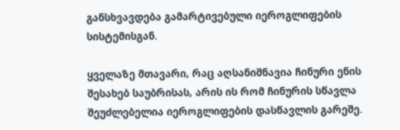განსხვავდება გამარტივებული იეროგლიფების სისტემისგან.

ყველაზე მთავარი, რაც აღსანიშნავია ჩინური ენის შესახებ საუბრისას, არის ის რომ ჩინურის სწავლა შეუძლებელია იეროგლიფების დასწავლის გარეშე.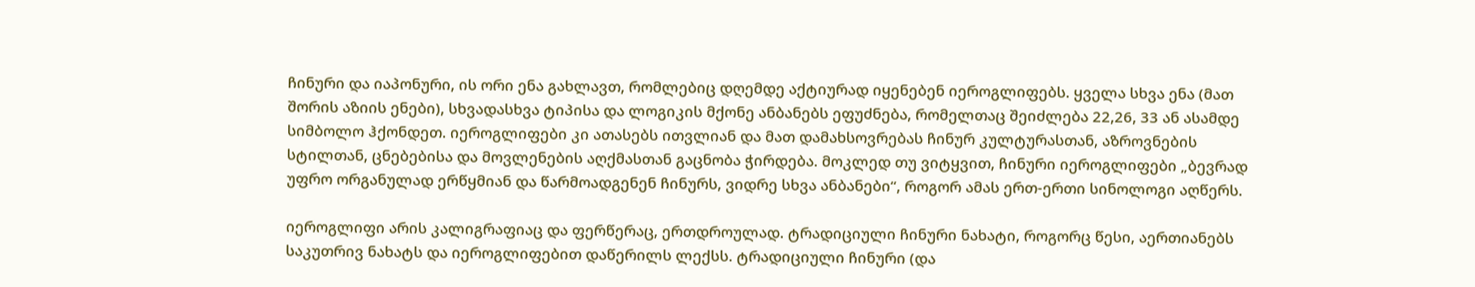ჩინური და იაპონური, ის ორი ენა გახლავთ, რომლებიც დღემდე აქტიურად იყენებენ იეროგლიფებს. ყველა სხვა ენა (მათ შორის აზიის ენები), სხვადასხვა ტიპისა და ლოგიკის მქონე ანბანებს ეფუძნება, რომელთაც შეიძლება 22,26, 33 ან ასამდე სიმბოლო ჰქონდეთ. იეროგლიფები კი ათასებს ითვლიან და მათ დამახსოვრებას ჩინურ კულტურასთან, აზროვნების სტილთან, ცნებებისა და მოვლენების აღქმასთან გაცნობა ჭირდება. მოკლედ თუ ვიტყვით, ჩინური იეროგლიფები „ბევრად უფრო ორგანულად ერწყმიან და წარმოადგენენ ჩინურს, ვიდრე სხვა ანბანები“, როგორ ამას ერთ-ერთი სინოლოგი აღწერს.

იეროგლიფი არის კალიგრაფიაც და ფერწერაც, ერთდროულად. ტრადიციული ჩინური ნახატი, როგორც წესი, აერთიანებს საკუთრივ ნახატს და იეროგლიფებით დაწერილს ლექსს. ტრადიციული ჩინური (და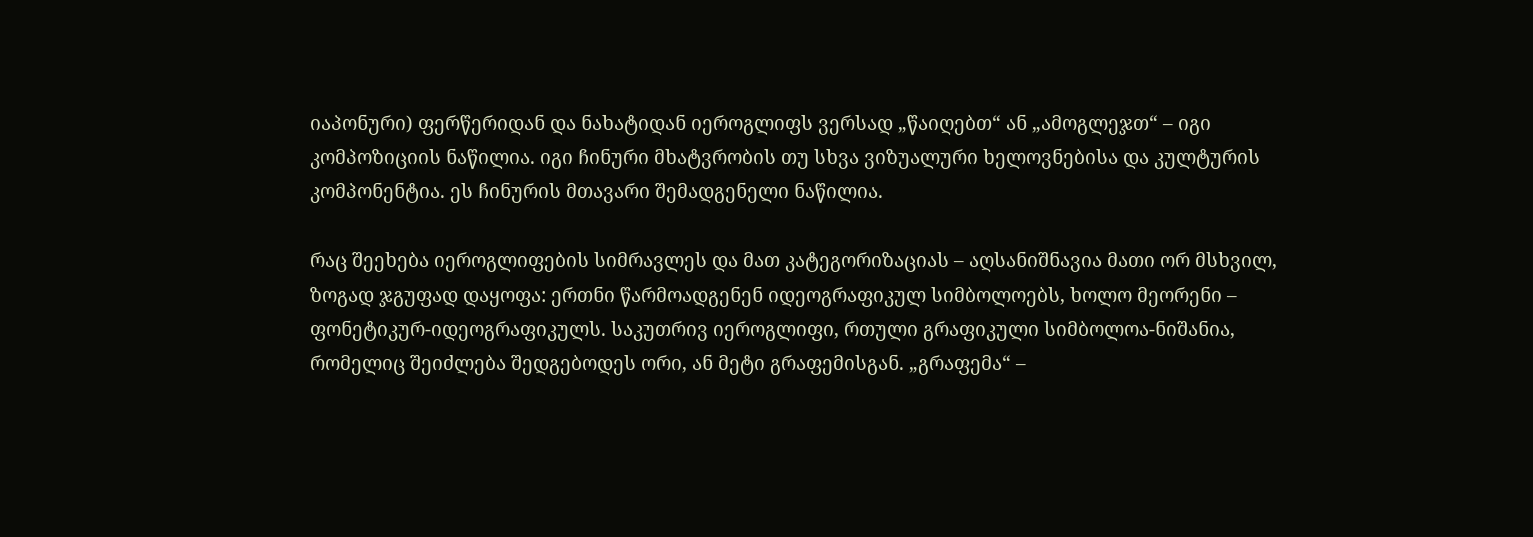იაპონური) ფერწერიდან და ნახატიდან იეროგლიფს ვერსად „წაიღებთ“ ან „ამოგლეჯთ“ – იგი კომპოზიციის ნაწილია. იგი ჩინური მხატვრობის თუ სხვა ვიზუალური ხელოვნებისა და კულტურის კომპონენტია. ეს ჩინურის მთავარი შემადგენელი ნაწილია.

რაც შეეხება იეროგლიფების სიმრავლეს და მათ კატეგორიზაციას – აღსანიშნავია მათი ორ მსხვილ, ზოგად ჯგუფად დაყოფა: ერთნი წარმოადგენენ იდეოგრაფიკულ სიმბოლოებს, ხოლო მეორენი – ფონეტიკურ-იდეოგრაფიკულს. საკუთრივ იეროგლიფი, რთული გრაფიკული სიმბოლოა-ნიშანია, რომელიც შეიძლება შედგებოდეს ორი, ან მეტი გრაფემისგან. „გრაფემა“ –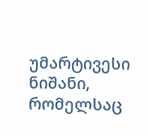უმარტივესი ნიშანი, რომელსაც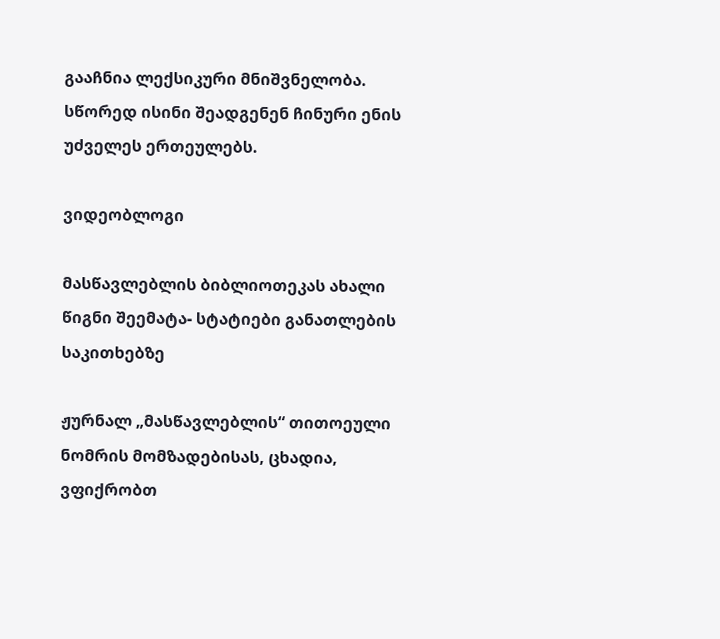გააჩნია ლექსიკური მნიშვნელობა. სწორედ ისინი შეადგენენ ჩინური ენის უძველეს ერთეულებს.

ვიდეობლოგი

მასწავლებლის ბიბლიოთეკას ახალი წიგნი შეემატა- სტატიები განათლების საკითხებზე

ჟურნალ „მასწავლებლის“ თითოეული ნომრის მომზადებისას, ცხადია, ვფიქრობთ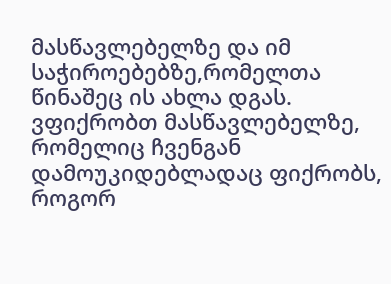მასწავლებელზე და იმ საჭიროებებზე,რომელთა წინაშეც ის ახლა დგას. ვფიქრობთ მასწავლებელზე, რომელიც ჩვენგან დამოუკიდებლადაც ფიქრობს, როგორ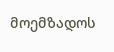მოემზადოს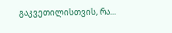გაკვეთილისთვის, რა...